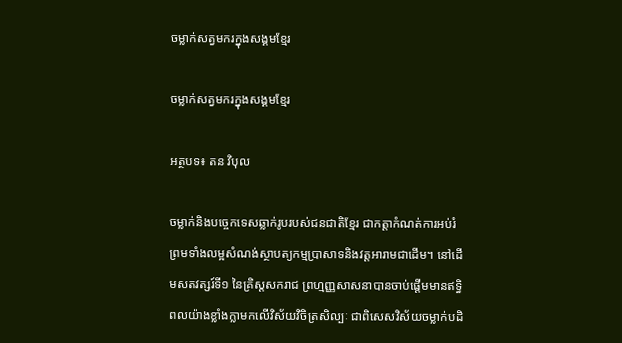ចម្លាក់សត្វមករក្នុងសង្គមខ្មែរ

ចម្លាក់សត្វមករក្នុងសង្គមខ្មែរ

អត្ថបទ៖ តន វិបុល

ចម្លាក់និងបច្ចេកទេសឆ្លាក់រូបរបស់ជនជាតិខ្មែរ ជាកត្តាកំណត់ការអប់រំ ព្រមទាំងលម្អសំណង់ស្ថាបត្យកម្មប្រាសាទនិងវត្តអារាមជាដើម។ នៅដើមសតវត្សរ៍ទី១ នៃគ្រិស្តសករាជ ព្រហ្មញ្ញសាសនាបានចាប់ផ្ដើមមានឥទ្ធិពលយ៉ាងខ្លាំងក្លាមកលើវិស័យវិចិត្រសិល្បៈ ជាពិសេសវិស័យចម្លាក់បដិ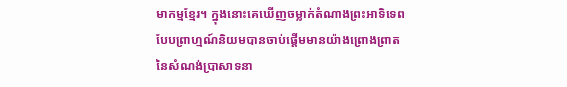មាកម្មខ្មែរ។ ក្នុងនោះគេឃើញចម្លាក់តំណាងព្រះអាទិទេពបែបព្រាហ្មណ៍និយមបានចាប់ផ្ដើមមានយ៉ាងព្រោងព្រាតនៃសំណង់ប្រាសាទនា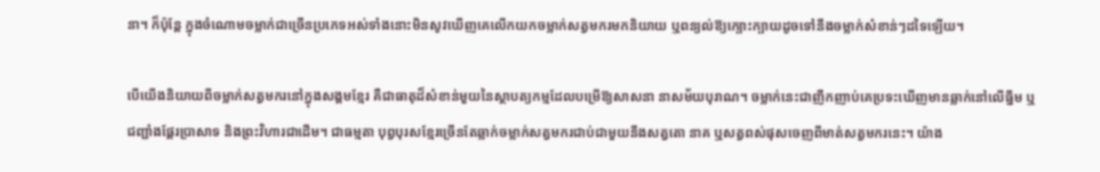នា។ ក៏ប៉ុន្តែ ក្នុងចំណោមចម្លាក់ជាច្រើនប្រភេទអស់ទាំងនោះមិនសូវឃើញគេលើកយកចម្លាក់សត្វមករមកនិយាយ ឬពន្យល់ឱ្យក្បោះក្បាយដូចទៅនឹងចម្លាក់សំខាន់ៗដទៃឡើយ។

បើយើងនិយាយពីចម្លាក់សត្វមករនៅក្នុងសង្គមខ្មែរ គឺជាធាតុដ៏សំខាន់មួយនៃស្ថាបត្យកម្មដែលបម្រើឱ្យសាសនា នាសម័យបុរាណ។ ចម្លាក់នេះជាញឹកញាប់គេប្រទះឃើញមានឆ្លាក់នៅលើធ្នឹម ឬជញ្ជាំងផ្ដែរប្រាសាទ និងព្រះវិហារជាដើម។ ជាធម្មតា បុព្វបុរសខ្មែរច្រើនតែឆ្លាក់ចម្លាក់សត្វមករជាប់ជាមួយនឹងសត្វតោ នាគ ឬសត្វពស់ផុសចេញពីមាត់សត្វមករនេះ។ យ៉ាង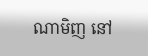ណាមិញ នៅ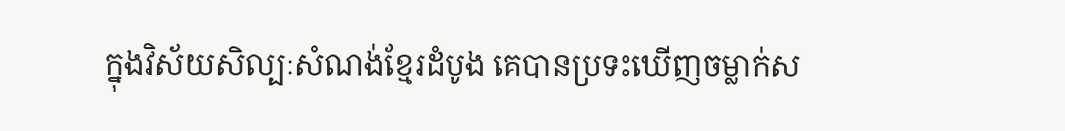ក្នុងវិស័យសិល្បៈសំណង់ខ្មែរដំបូង គេបានប្រទះឃើញចម្លាក់ស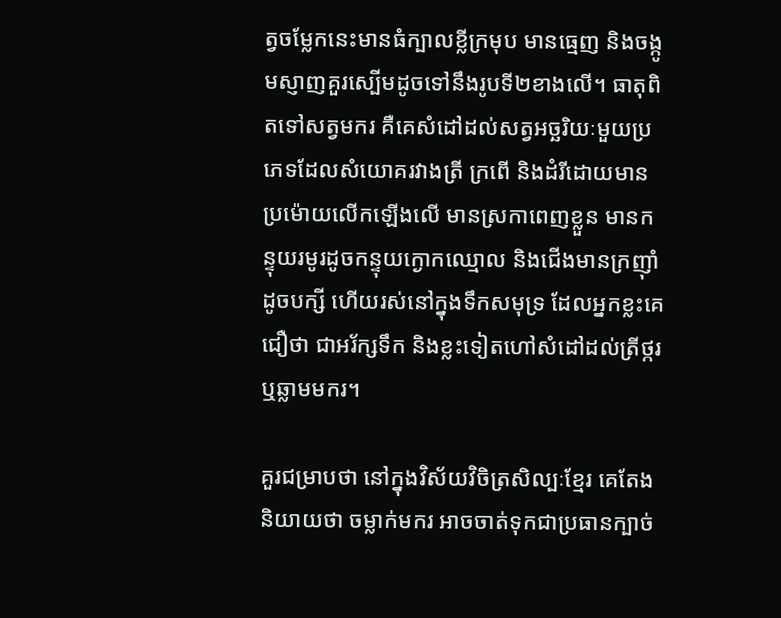ត្វចម្លែកនេះមានធំក្បាលខ្លីក្រមុប មានធ្មេញ និងចង្កូមស្ញាញគួរស្បើមដូចទៅនឹងរូបទី២ខាងលើ។ ធាតុពិតទៅសត្វមករ គឺគេសំដៅដល់សត្វអច្ឆរិយៈមួយប្រភេទដែលសំយោគរវាងត្រី ក្រពើ និងដំរីដោយមានប្រម៉ោយលើកឡើងលើ មានស្រកាពេញខ្លួន មានកន្ទុយរមូរដូចកន្ទុយក្ងោកឈ្មោល និងជើងមានក្រញ៉ាំដូចបក្សី ហើយរស់នៅក្នុងទឹកសមុទ្រ ដែលអ្នកខ្លះគេជឿថា ជាអរ័ក្សទឹក និងខ្លះទៀតហៅសំដៅដល់ត្រីថ្ករ ឬឆ្លាមមករ។

គួរជម្រាបថា នៅក្នុងវិស័យវិចិត្រសិល្បៈខ្មែរ គេតែងនិយាយថា ចម្លាក់មករ អាចចាត់ទុកជាប្រធានក្បាច់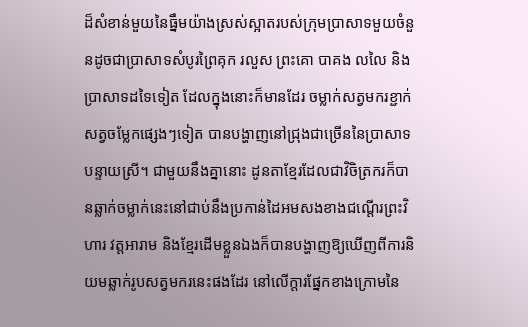ដ៏សំខាន់មួយនៃធ្នឹមយ៉ាងស្រស់ស្អាតរបស់ក្រុមប្រាសាទមួយចំនួនដូចជាប្រាសាទសំបូរព្រៃគុក រលួស ព្រះគោ បាគង លលៃ និងប្រាសាទដទៃទៀត ដែលក្នុងនោះក៏មានដែរ ចម្លាក់សត្វមករខ្ជាក់សត្វចម្លែកផ្សេងៗទៀត បានបង្ហាញនៅជ្រុងជាច្រើននៃប្រាសាទបន្ទាយស្រី។ ជាមួយនឹងគ្នានោះ ដូនតាខ្មែរដែលជាវិចិត្រករក៏បានឆ្លាក់ចម្លាក់នេះនៅជាប់នឹងប្រកាន់ដៃអមសងខាងជណ្ដើរព្រះវិហារ វត្តអារាម និងខ្មែរដើមខ្លួនឯងក៏បានបង្ហាញឱ្យឃើញពីការនិយមឆ្លាក់រូបសត្វមករនេះផងដែរ នៅលើក្តារផ្នែកខាងក្រោមនៃ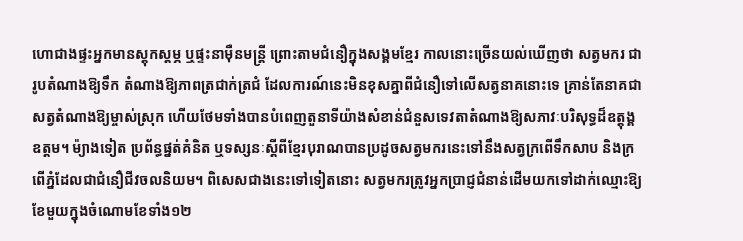ហោជាងផ្ទះអ្នកមានស្តុកស្តម្ភ ឬផ្ទះនាម៉ឺនមន្ត្រី ព្រោះតាមជំនឿក្នុងសង្គមខ្មែរ កាលនោះច្រើនយល់ឃើញថា សត្វមករ ជារូបតំណាងឱ្យទឹក តំណាងឱ្យភាពត្រជាក់ត្រជំ ដែលការណ៍នេះមិនខុសគ្នាពីជំនឿទៅលើសត្វនាគនោះទេ គ្រាន់តែនាគជាសត្វតំណាងឱ្យម្ចាស់ស្រុក ហើយថែមទាំងបានបំពេញតួនាទីយ៉ាងសំខាន់ជំនួសទេវតាតំណាងឱ្យសភាវៈបរិសុទ្ធដ៏ឧត្តុង្គឧត្តម។ ម៉្យាងទៀត ប្រព័ន្ធផ្នត់គំនិត ឬទស្សនៈស្ដីពីខ្មែរបុរាណបានប្រដូចសត្វមករនេះទៅនឹងសត្វក្រពើទឹកសាប និងក្រពើភ្នំដែលជាជំនឿជីវចលនិយម។ ពិសេសជាងនេះទៅទៀតនោះ សត្វមករត្រូវអ្នកប្រាជ្ញជំនាន់ដើមយកទៅដាក់ឈ្មោះឱ្យខែមួយក្នុងចំណោមខែទាំង១២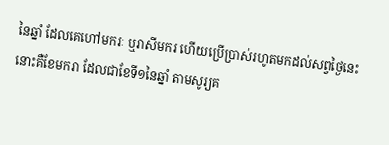នៃឆ្នាំ ដែលគេហៅមករៈ ឬរាសីមករ ហើយប្រើប្រាស់រហូតមកដល់សព្វថ្ងៃនេះនោះគឺខែមករា ដែលជាខែទី១នៃឆ្នាំ តាមសូរ្យគ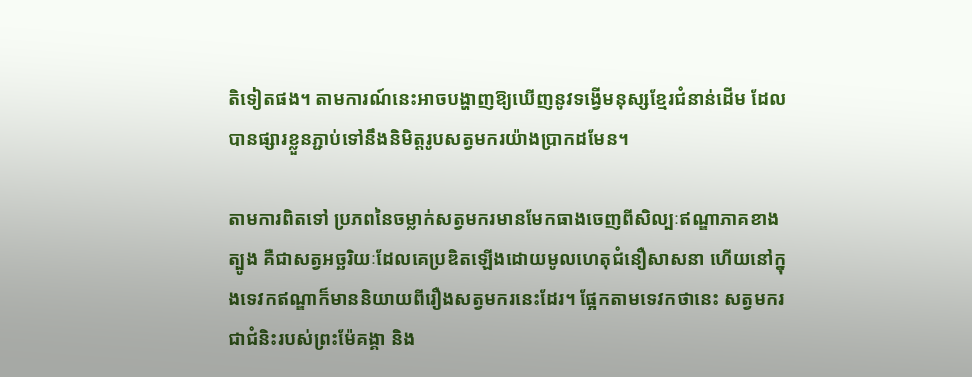តិទៀតផង។ តាមការណ៍នេះអាចបង្ហាញឱ្យឃើញនូវទង្វើមនុស្សខ្មែរជំនាន់ដើម ដែលបានផ្សារខ្លួនភ្ជាប់ទៅនឹងនិមិត្តរូបសត្វមករយ៉ាងប្រាកដមែន។

តាមការពិតទៅ ប្រភពនៃចម្លាក់សត្វមករមានមែកធាងចេញពីសិល្បៈឥណ្ឌាភាគខាងត្បូង គឺជាសត្វអច្ឆរិយៈដែលគេប្រឌិតឡើងដោយមូលហេតុជំនឿសាសនា ហើយនៅក្នុងទេវកឥណ្ឌាក៏មាននិយាយពីរឿងសត្វមករនេះដែរ។ ផ្អែកតាមទេវកថានេះ សត្វមករ ជាជំនិះរបស់ព្រះម៉ែគង្គា និង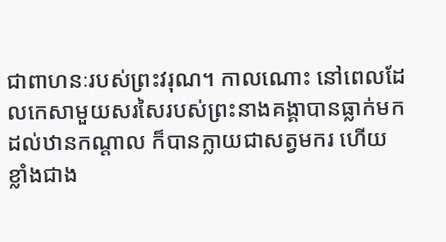ជាពាហនៈរបស់ព្រះវរុណ។ កាលណោះ នៅពេលដែលកេសាមួយសរសៃរបស់ព្រះនាងគង្គាបានធ្លាក់មកដល់ឋានកណ្តាល ក៏បានក្លាយជាសត្វមករ ហើយខ្លាំងជាង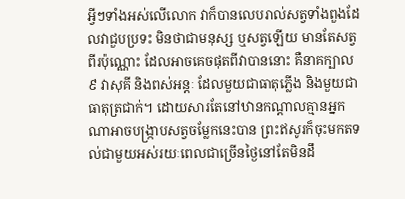អ្វីៗទាំងអស់លើលោក វាក៏បានលេបរាល់សត្វទាំងពួងដែលវាជួបប្រទះ មិនថាជាមនុស្ស ឬសត្វឡើយ មានតែសត្វពីរប៉ុណ្ណោះ ដែលអាចគេចផុតពីវាបាននោះ គឺនាគក្បាល៩ វាសុគី និងពស់អន្តៈ ដែលមួយជាធាតុភ្លើង និងមួយជាធាតុត្រជាក់។ ដោយសារតែនៅឋានកណ្តាលគ្មានអ្នកណាអាចបង្ក្រាបសត្វចម្លែកនេះបាន ព្រះឥសូរក៏ចុះមកតទល់ជាមួយអស់រយៈពេលជាច្រើនថ្ងៃនៅតែមិនដឹ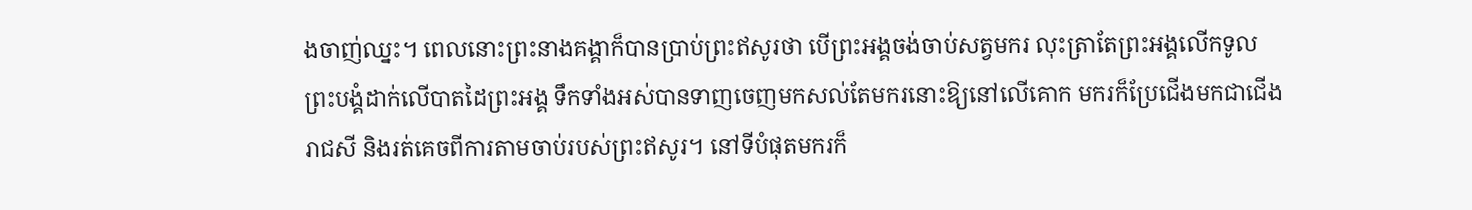ងចាញ់ឈ្នះ។ ពេលនោះព្រះនាងគង្គាក៏បានប្រាប់ព្រះឥសូរថា បើព្រះអង្គចង់ចាប់សត្វមករ លុះត្រាតែព្រះអង្គលើកទូលព្រះបង្គំដាក់លើបាតដៃព្រះអង្គ ទឹកទាំងអស់បានទាញចេញមកសល់តែមករនោះឱ្យនៅលើគោក មករក៏ប្រែជើងមកជាជើងរាជសី និងរត់គេចពីការតាមចាប់របស់ព្រះឥសូរ។ នៅទីបំផុតមករក៏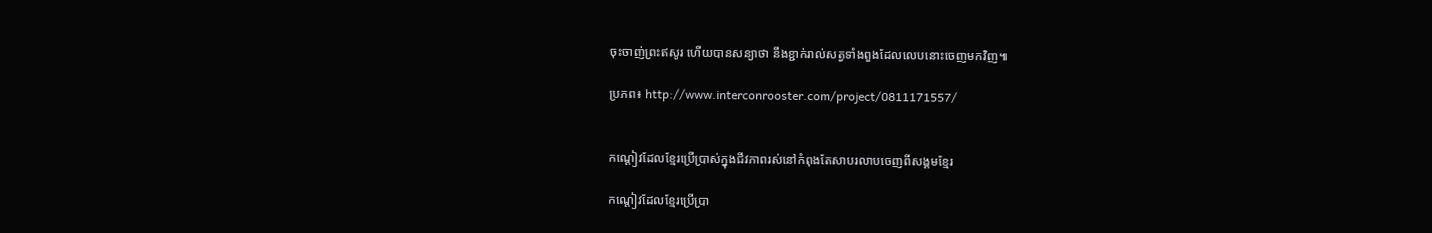ចុះចាញ់ព្រះឥសូរ ហើយបានសន្យាថា នឹងខ្ជាក់រាល់សត្វទាំងពួងដែលលេបនោះចេញមកវិញ៕

ប្រភព៖ http://www.interconrooster.com/project/0811171557/


កណ្ដៀវដែលខ្មែរប្រើប្រាស់ក្នុងជីវភាពរស់នៅកំពុងតែសាបរលាបចេញពីសង្គមខ្មែរ

កណ្ដៀវដែលខ្មែរប្រើប្រា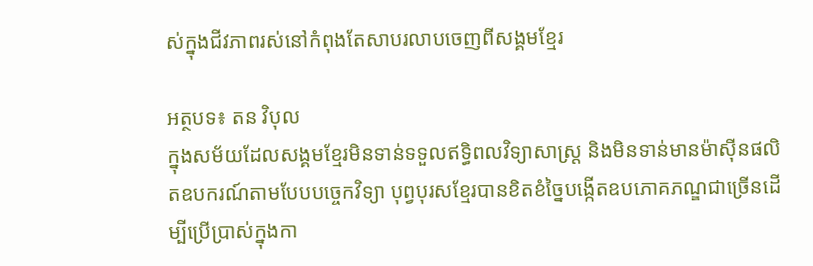ស់ក្នុងជីវភាពរស់នៅកំពុងតែសាបរលាបចេញពីសង្គមខ្មែរ

អត្ថបទ៖ តន វិបុល
ក្នុងសម័យដែលសង្គមខ្មែរមិនទាន់ទទួលឥទ្ធិពលវិទ្យាសាស្ត្រ និងមិនទាន់មានម៉ាស៊ីនផលិតឧបករណ៍តាមបែបបច្ចេកវិទ្យា បុព្វបុរសខ្មែរបានខិតខំច្នៃបង្កើតឧបភោគភណ្ឌជាច្រើនដើម្បីប្រើប្រាស់ក្នុងកា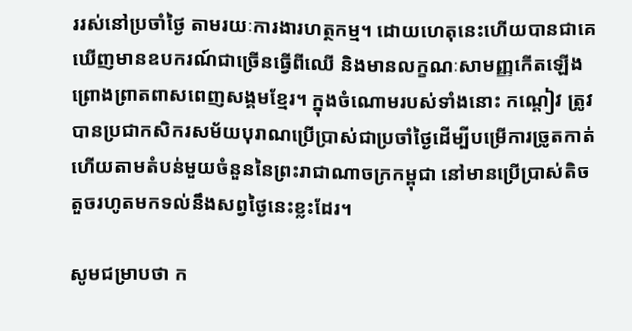ររស់នៅប្រចាំថ្ងៃ តាមរយៈការងារហត្ថកម្ម។ ដោយហេតុនេះហើយបានជាគេឃើញមានឧបករណ៍ជាច្រើនធ្វើពីឈើ និងមានលក្ខណៈសាមញ្ញកើតឡើងព្រោងព្រាតពាសពេញសង្គមខ្មែរ។ ក្នុងចំណោមរបស់ទាំងនោះ កណ្ដៀវ ត្រូវបានប្រជាកសិករសម័យបុរាណប្រើប្រាស់ជាប្រចាំថ្ងៃដើម្បីបម្រើការច្រូតកាត់ ហើយតាមតំបន់មួយចំនួននៃព្រះរាជាណាចក្រកម្ពុជា នៅមានប្រើប្រាស់តិចតួចរហូតមកទល់នឹងសព្វថ្ងៃនេះខ្លះដែរ។

សូមជម្រាបថា ក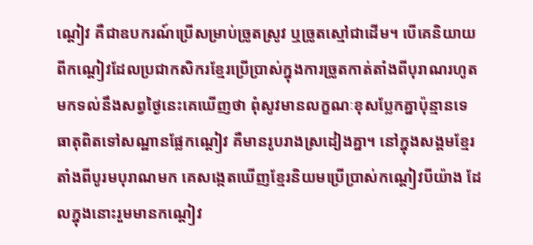ណ្ដៀវ គឺជាឧបករណ៍ប្រើសម្រាប់ច្រូតស្រូវ ឬច្រូតស្មៅជាដើម។ បើគេនិយាយពីកណ្ដៀវដែលប្រជាកសិករខ្មែរប្រើប្រាស់ក្នុងការច្រូតកាត់តាំងពីបុរាណរហូតមកទល់នឹងសព្វថ្ងៃនេះគេឃើញថា ពុំសូវមានលក្ខណៈខុសប្លែកគ្នាប៉ុន្មានទេ ធាតុពិតទៅសណ្ឋានផ្លែកណ្ដៀវ គឺមានរូបរាងស្រដៀងគ្នា។ នៅក្នុងសង្គមខ្មែរតាំងពីបូរមបុរាណមក គេសង្កេតឃើញខ្មែរនិយមប្រើប្រាស់កណ្ដៀវបីយ៉ាង ដែលក្នុងនោះរួមមានកណ្ដៀវ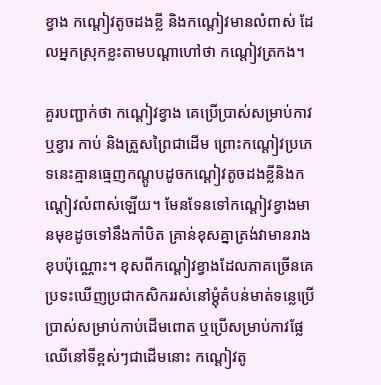ខ្វាង កណ្ដៀវតូចដងខ្លី និងកណ្ដៀវមានលំពាស់ ដែលអ្នកស្រុកខ្លះតាមបណ្ដាហៅថា កណ្ដៀវត្រកង។

គួរបញ្ជាក់ថា កណ្ដៀវខ្វាង គេប្រើប្រាស់សម្រាប់កាវ ឬខ្វារ កាប់ និងត្រួសព្រៃជាដើម ព្រោះកណ្ដៀវប្រភេទនេះគ្មានធ្មេញកណ្ដូបដូចកណ្ដៀវតូចដងខ្លីនិងកណ្ដៀវលំពាស់ឡើយ។ មែនទែនទៅកណ្ដៀវខ្វាងមានមុខដូចទៅនឹងកាំបិត គ្រាន់ខុសគ្នាត្រង់វាមានរាងខុបប៉ុណ្ណោះ។ ខុសពីកណ្ដៀវខ្វាងដែលភាគច្រើនគេប្រទះឃើញប្រជាកសិកររស់នៅម្ដុំតំបន់មាត់ទន្លេប្រើប្រាស់សម្រាប់កាប់ដើមពោត ឬប្រើសម្រាប់កាវផ្លែឈើនៅទីខ្ពស់ៗជាដើមនោះ កណ្ដៀវតូ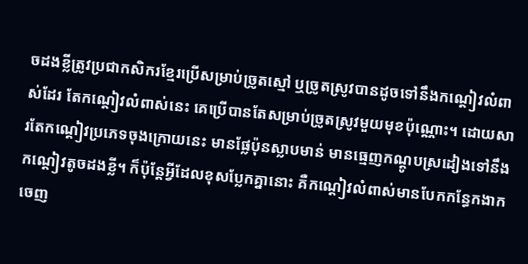ចដងខ្លីត្រូវប្រជាកសិករខ្មែរប្រើសម្រាប់ច្រូតស្មៅ ឬច្រូតស្រូវបានដូចទៅនឹងកណ្ដៀវលំពាស់ដែរ តែកណ្ដៀវលំពាស់នេះ គេប្រើបានតែសម្រាប់ច្រូតស្រូវមួយមុខប៉ុណ្ណោះ។ ដោយសារតែកណ្ដៀវប្រភេទចុងក្រោយនេះ មានផ្លែប៉ុនស្លាបមាន់ មានធ្មេញកណ្ដូបស្រដៀងទៅនឹងកណ្ដៀវតូចដងខ្លី។ ក៏ប៉ុន្តែអ្វីដែលខុសប្លែកគ្នានោះ គឺកណ្ដៀវលំពាស់មានបែកកន្ធែកងាកចេញ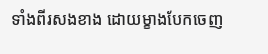ទាំងពីរសងខាង ដោយម្ខាងបែកចេញ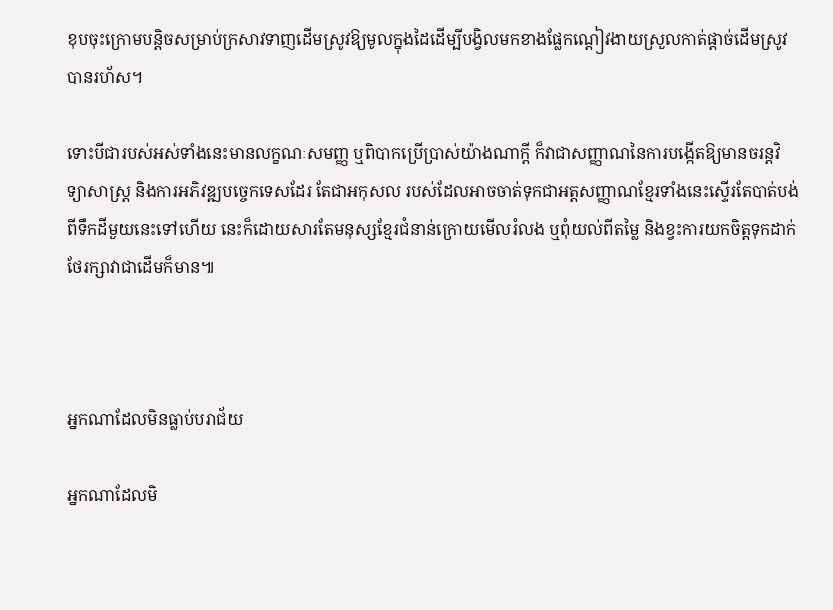ខុបចុះក្រោមបន្តិចសម្រាប់ក្រសាវទាញដើមស្រូវឱ្យមូលក្នុងដៃដើម្បីបង្វិលមកខាងផ្លែកណ្ដៀវងាយស្រួលកាត់ផ្ដាច់ដើមស្រូវបានរហ័ស។

ទោះបីជារបស់អស់ទាំងនេះមានលក្ខណៈសមញ្ញ ឬពិបាកប្រើប្រាស់យ៉ាងណាក្តី ក៏វាជាសញ្ញាណនៃការបង្កើតឱ្យមានចរន្តវិទ្យាសាស្ត្រ និងការអភិវឌ្ឍបច្ចេកទេសដែរ តែជាអកុសល របស់ដែលអាចចាត់ទុកជាអត្តសញ្ញាណខ្មែរទាំងនេះស្ទើរតែបាត់បង់ពីទឹកដីមួយនេះទៅហើយ នេះក៏ដោយសារតែមនុស្សខ្មែរជំនាន់ក្រោយមើលរំលង ឬពុំយល់ពីតម្លៃ និងខ្វះការយកចិត្តទុកដាក់ថែរក្សាវាជាដើមក៏មាន៕



អ្នកណាដែលមិនធ្លាប់បរាជ័យ

អ្នកណាដែលមិ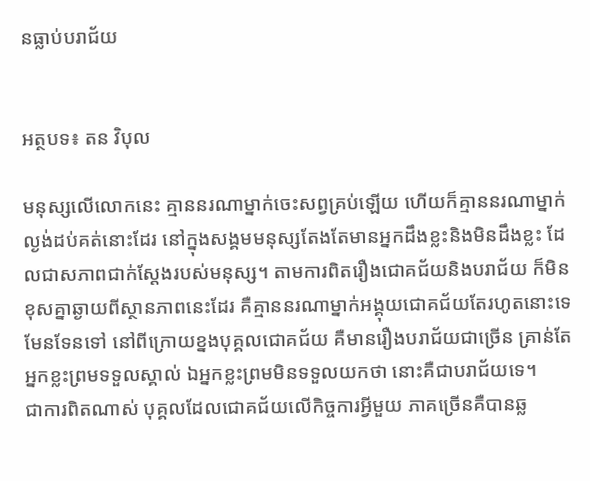នធ្លាប់បរាជ័យ


អត្ថបទ៖ តន វិបុល

មនុស្សលើលោកនេះ គ្មាននរណាម្នាក់ចេះសព្វគ្រប់ឡើយ ហើយក៏គ្មាននរណាម្នាក់ល្ងង់ដប់គត់នោះដែរ នៅក្នុងសង្គមមនុស្សតែងតែមានអ្នកដឹងខ្លះនិងមិនដឹងខ្លះ ដែលជាសភាពជាក់ស្តែងរបស់មនុស្ស។ តាមការពិតរឿងជោគជ័យនិងបរាជ័យ ក៏មិនខុសគ្នាឆ្ងាយពីស្ថានភាពនេះដែរ គឺគ្មាននរណាម្នាក់អង្គុយជោគជ័យតែរហូតនោះទេ មែនទែនទៅ នៅពីក្រោយខ្នងបុគ្គលជោគជ័យ គឺមានរឿងបរាជ័យជាច្រើន គ្រាន់តែអ្នកខ្លះព្រមទទួលស្គាល់ ឯអ្នកខ្លះព្រមមិនទទួលយកថា នោះគឺជាបរាជ័យទេ។
ជាការពិតណាស់ បុគ្គលដែលជោគជ័យលើកិច្ចការអ្វីមួយ ភាគច្រើនគឺបានឆ្ល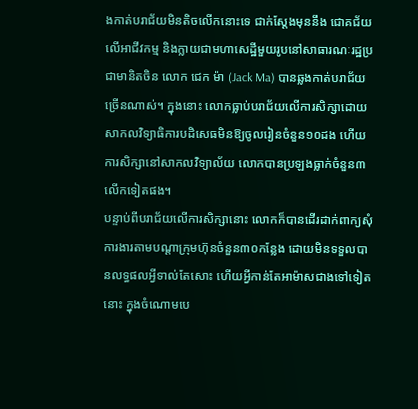ងកាត់បរាជ័យមិនតិចលើកនោះទេ ជាក់ស្តែងមុននឹង ជោគជ័យលើអាជីវកម្ម និងក្លាយជាមហាសេដ្ឋីមួយរូបនៅសាធារណៈរដ្ឋប្រជាមានិតចិន លោក ជេក ម៉ា (Jack Ma) បានឆ្លងកាត់បរាជ័យច្រើនណាស់។ ក្នុងនោះ លោកធ្លាប់បរាជ័យលើការសិក្សាដោយសាកលវិទ្យាធិការបដិសេធមិនឱ្យចូលរៀនចំនួន១០ដង ហើយការសិក្សានៅសាកលវិទ្យាល័យ លោកបានប្រឡងធ្លាក់ចំនួន៣លើកទៀតផង។
បន្ទាប់ពីបរាជ័យលើការសិក្សានោះ លោកក៏បានដើរដាក់ពាក្យសុំការងារតាមបណ្តាក្រុមហ៊ុនចំនួន៣០កន្លែង ដោយមិនទទួលបានលទ្ធផលអ្វីទាល់តែសោះ ហើយអ្វីកាន់តែអាម៉ាសជាងទៅទៀតនោះ ក្នុងចំណោមបេ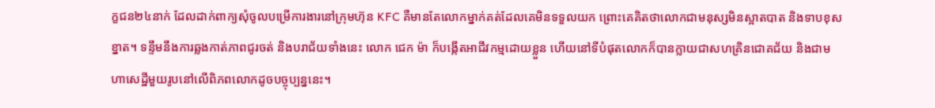ក្ខជន២៤នាក់ ដែលដាក់ពាក្យសុំចូលបម្រើការងារនៅក្រុមហ៊ុន KFC គឺមានតែលោកម្នាក់គត់ដែលគេមិនទទួលយក ព្រោះគេគិតថាលោកជាមនុស្សមិនស្អាតបាត និងទាបខុសខ្នាត។ ទន្ទឹមនឹងការឆ្លងកាត់ភាពជូរចត់ និងបរាជ័យទាំងនេះ លោក ជេក ម៉ា ក៏បង្កើតអាជីវកម្មដោយខ្លួន ហើយនៅទីបំផុតលោកក៏បានក្លាយជាសហគ្រិនជោគជ័យ និងជាមហាសេដ្ឋីមួយរូបនៅលើពិភពលោកដូចបច្ចុប្បន្ននេះ។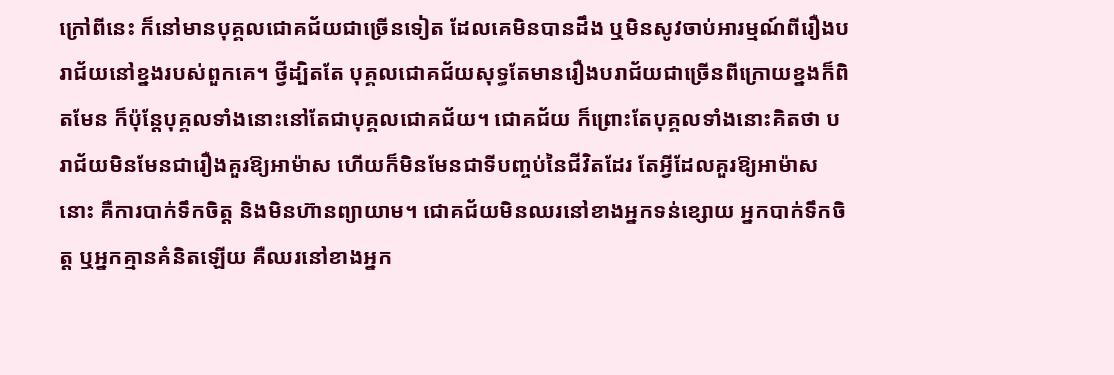ក្រៅពីនេះ ក៏នៅមានបុគ្គលជោគជ័យជាច្រើនទៀត ដែលគេមិនបានដឹង ឬមិនសូវចាប់អារម្មណ៍ពីរឿងបរាជ័យនៅខ្នងរបស់ពួកគេ។ ថ្វីដ្បិតតែ បុគ្គលជោគជ័យសុទ្ធតែមានរឿងបរាជ័យជាច្រើនពីក្រោយខ្នងក៏ពិតមែន ក៏ប៉ុន្តែបុគ្គលទាំងនោះនៅតែជាបុគ្គលជោគជ័យ។ ជោគជ័យ ក៏ព្រោះតែបុគ្គលទាំងនោះគិតថា បរាជ័យមិនមែនជារឿងគួរឱ្យអាម៉ាស ហើយក៏មិនមែនជាទីបញ្ចប់នៃជីវិតដែរ តែអ្វីដែលគួរឱ្យអាម៉ាសនោះ គឺការបាក់ទឹកចិត្ត និងមិនហ៊ានព្យាយាម។ ជោគជ័យមិនឈរនៅខាងអ្នកទន់ខ្សោយ អ្នកបាក់ទឹកចិត្ត ឬអ្នកគ្មានគំនិតឡើយ គឺឈរនៅខាងអ្នក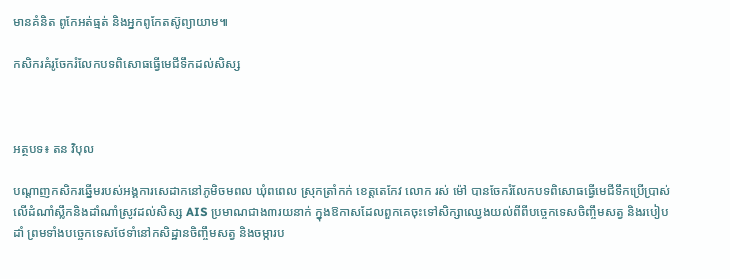មានគំនិត ពូកែអត់ធ្មត់ និងអ្នកពូកែតស៊ូព្យាយាម៕

កសិករគំរូចែករំលែកបទពិសោធធ្វើមេជីទឹកដល់សិស្ស



អត្ថបទ៖ តន វិបុល

បណ្តាញកសិករឆ្នើមរបស់អង្គការសេដាកនៅភូមិចមពល ឃុំពពេល ស្រុកត្រាំកក់ ខេត្តតេកែវ លោក រស់ ម៉ៅ បានចែករំលែកបទពិសោធធ្វើមេជីទឹកប្រើប្រាស់លើដំណាំស្លឹកនិងដាំណាំស្រូវដល់សិស្ស AIS ប្រមាណជាង៣រយនាក់ ក្នុងឱកាសដែលពួកគេចុះទៅសិក្សាឈ្វេងយល់ពីពីបច្ចេកទេសចិញ្ចឹមសត្វ និងរបៀបដាំ ព្រមទាំងបច្ចេកទេសថែទាំនៅកសិដ្ឋានចិញ្ចឹមសត្វ និងចម្ការប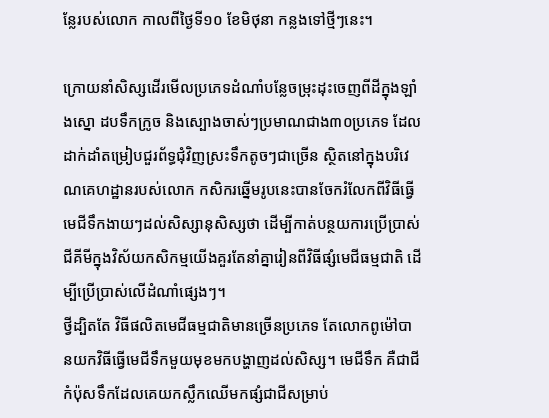ន្លែរបស់លោក កាលពីថ្ងៃទី១០ ខែមិថុនា កន្លងទៅថ្មីៗនេះ។

ក្រោយនាំសិស្សដើរមើលប្រភេទដំណាំបន្លែចម្រុះដុះចេញពីដីក្នុងឡាំងស្នោ ដបទឹកក្រូច និងស្បោងចាស់ៗប្រមាណជាង៣០ប្រភេទ ដែលដាក់ដាំតម្រៀបជួរព័ទ្ធជុំវិញស្រះទឹកតូចៗជាច្រើន ស្ថិតនៅក្នុងបរិវេណគេហដ្ឋានរបស់លោក កសិករឆ្នើមរូបនេះបានចែករំលែកពីវិធីធ្វើមេជីទឹកងាយៗដល់សិស្សានុសិស្សថា ដើម្បីកាត់បន្ថយការប្រើប្រាស់ជីគីមីក្នុងវិស័យកសិកម្មយើងគួរតែនាំគ្នារៀនពីវិធីផ្សំមេជីធម្មជាតិ ដើម្បីប្រើប្រាស់លើដំណាំផ្សេងៗ។
ថ្វីដ្បិតតែ វិធីផលិតមេជីធម្មជាតិមានច្រើនប្រភេទ តែលោកពូម៉ៅបានយកវិធីធ្វើមេជីទឹកមួយមុខមកបង្ហាញដល់សិស្ស។ មេជីទឹក គឺជាជីកំប៉ុសទឹកដែលគេយកស្លឹកឈើមកផ្សំជាជីសម្រាប់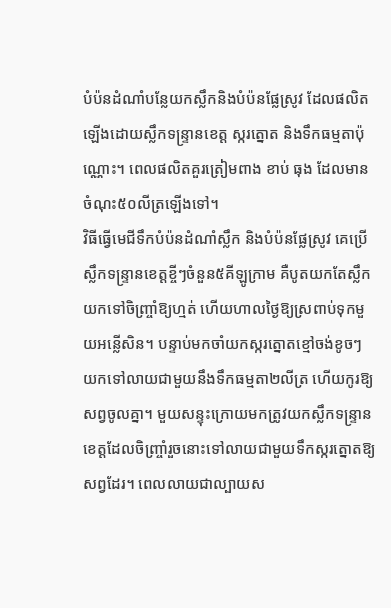បំប៉នដំណាំបន្លែយកស្លឹកនិងបំប៉នផ្លែស្រូវ ដែលផលិតឡើងដោយស្លឹកទន្ទ្រានខេត្ត ស្ករត្នោត និងទឹកធម្មតាប៉ុណ្ណោះ។ ពេលផលិតគួរត្រៀមពាង ខាប់ ធុង ដែលមានចំណុះ៥០លីត្រឡើងទៅ។
វិធីធ្វើមេជីទឹកបំប៉នដំណាំស្លឹក និងបំប៉នផ្លែស្រូវ គេប្រើស្លឹកទន្ទ្រានខេត្តខ្ចីៗចំនួន៥គីឡូក្រាម គឺបូតយកតែស្លឹក យកទៅចិញ្ច្រាំឱ្យហ្មត់ ហើយហាលថ្ងៃឱ្យស្រពាប់ទុកមួយអន្លើសិន។ បន្ទាប់មកចាំយកស្ករត្នោតខ្មៅចង់ខូចៗ យកទៅលាយជាមួយនឹងទឹកធម្មតា២លីត្រ ហើយកូរឱ្យសព្វចូលគ្នា។ មួយសន្ទុះក្រោយមកត្រូវយកស្លឹកទន្ទ្រានខេត្តដែលចិញ្ច្រាំរួចនោះទៅលាយជាមួយទឹកស្ករត្នោតឱ្យសព្វដែរ។ ពេលលាយជាល្បាយស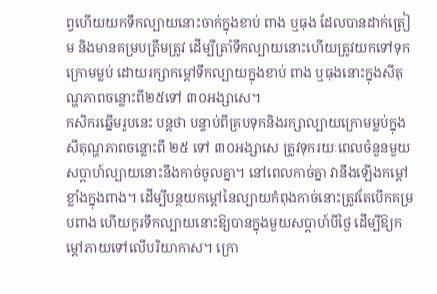ព្វហើយយកទឹកល្បាយនោះចាក់ក្នុងខាប់ ពាង ឬធុង ដែលបានដាក់ត្រៀម និងមានគម្របត្រឹមត្រូវ ដើម្បីត្រាំទឹកល្បាយនោះហើយត្រូវយកទៅទុកក្រោមម្លប់ ដោយរក្សាកម្ដៅទឹកល្បាយក្នុងខាប់ ពាង ឬធុងនោះក្នុងសីតុណ្ហភាពចន្លោះពី២៥ទៅ ៣០អង្សាសេ។
កសិករឆ្នើមរូបនេះ បន្តថា បន្ទាប់ពីគ្របទុកនិងរក្សាល្បាយក្រោមម្លប់ក្នុងសីតុណ្ហភាពចន្លោះពី ២៥ ទៅ ៣០អង្សាសេ ត្រូវទុករយៈពេលចំនួនមួយសប្តាហ៍ល្បាយនោះនឹងកាច់ចូលគ្នា។ នៅពេលកាច់គ្នា វានឹងឡើងកម្ដៅខ្លាំងក្នុងពាង។ ដើម្បីបន្ថយកម្ដៅនៃល្បាយកំពុងកាច់នោះត្រូវតែបើកគម្របពាង ហើយកូរទឹកល្បាយនោះឱ្យបានក្នុងមួយសប្តាហ៍បីថ្ងៃ ដើម្បីឱ្យកម្ដៅភាយទៅលើបរិយាកាស។ ក្រោ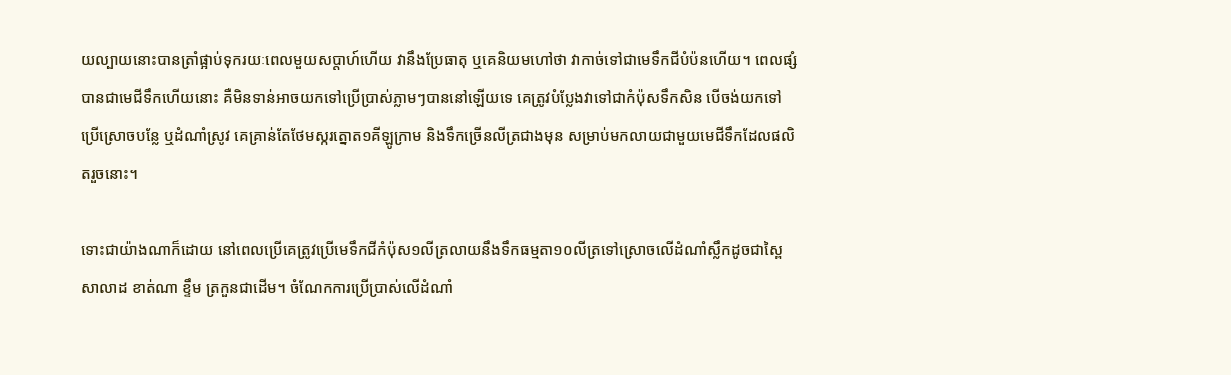យល្បាយនោះបានត្រាំផ្អាប់ទុករយៈពេលមួយសប្តាហ៍ហើយ វានឹងប្រែធាតុ ឬគេនិយមហៅថា វាកាច់ទៅជាមេទឹកជីបំប៉នហើយ។ ពេលផ្សំបានជាមេជីទឹកហើយនោះ គឺមិនទាន់អាចយកទៅប្រើប្រាស់ភ្លាមៗបាននៅឡើយទេ គេត្រូវបំប្លែងវាទៅជាកំប៉ុសទឹកសិន បើចង់យកទៅប្រើស្រោចបន្លែ ឬដំណាំស្រូវ គេគ្រាន់តែថែមស្ករត្នោត១គីឡូក្រាម និងទឹកច្រើនលីត្រជាងមុន សម្រាប់មកលាយជាមួយមេជីទឹកដែលផលិតរួចនោះ។

ទោះជាយ៉ាងណាក៏ដោយ នៅពេលប្រើគេត្រូវប្រើមេទឹកជីកំប៉ុស១លីត្រលាយនឹងទឹកធម្មតា១០លីត្រទៅស្រោចលើដំណាំស្លឹកដូចជាស្ពៃ សាលាដ ខាត់ណា ខ្ទឹម ត្រកួនជាដើម។ ចំណែកការប្រើប្រាស់លើដំណាំ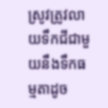ស្រូវត្រូវលាយទឹកជីជាមួយនឹងទឹកធម្មតាដូច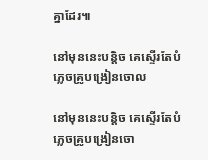គ្នាដែរ៕

នៅមុននេះបន្តិច គេស្ទើរតែបំភ្លេចគ្រូបង្រៀនចោល

នៅមុននេះបន្តិច គេស្ទើរតែបំភ្លេចគ្រូបង្រៀនចោ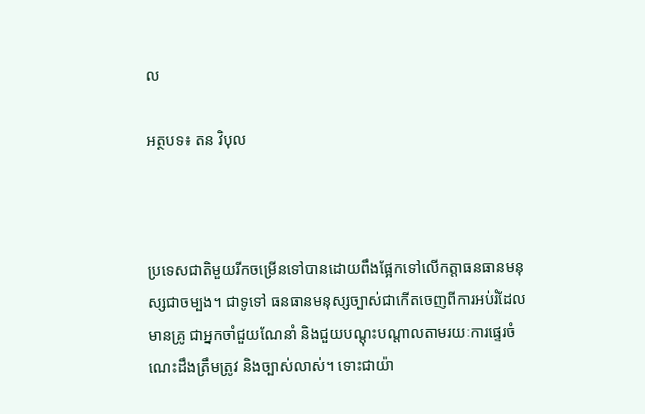ល

អត្ថបទ៖ តន វិបុល



ប្រទេសជាតិមួយរីកចម្រើនទៅបានដោយពឹងផ្អែកទៅលើកត្តាធនធានមនុស្សជាចម្បង។ ជាទូទៅ ធនធានមនុស្សច្បាស់ជាកើតចេញពីការអប់រំដែលមានគ្រូ ជាអ្នកចាំជួយណែនាំ និងជួយបណ្តុះបណ្តាលតាមរយៈការផ្ទេរចំណេះដឹងត្រឹមត្រូវ និងច្បាស់លាស់។ ទោះជាយ៉ា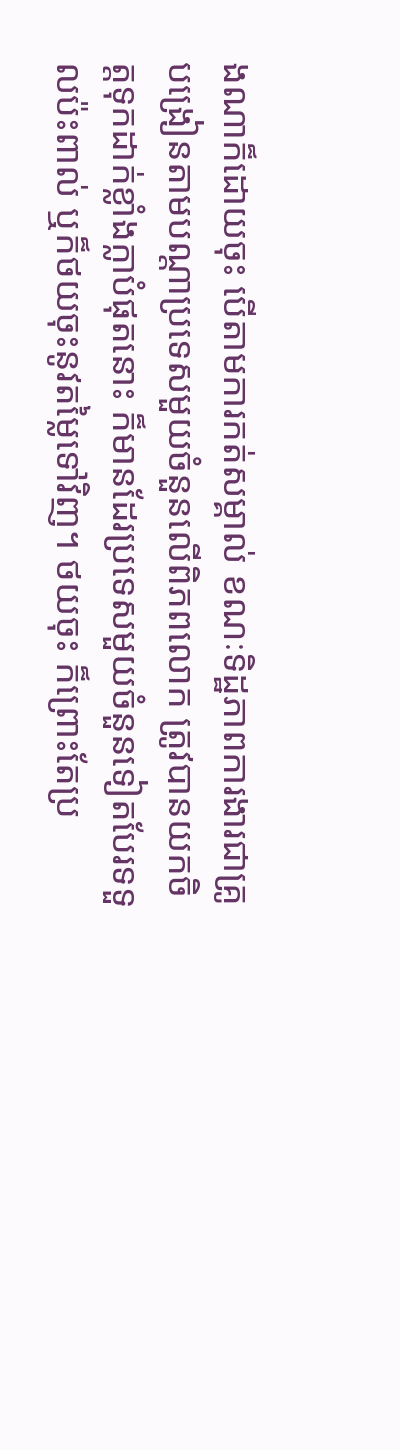ងណាក៏ដោយចុះ បើតាមការកត់សម្គាល់ ខណៈទិដ្ឋភាពការងារជាគ្រូបង្រៀនតាមបណ្តាប្រទេសមួយចំនួនលើពិភពលោក ត្រូវបានយកចិត្តទុកដាក់ខ្លាំងក្លាបំផុតនោះ ក៏មានដែរប្រទេសមួយចំនួនទៀតបែរទទួលប៉ះពាល់ ឬក៏ថយចុះនូវតម្លៃទៅវិញ។ ថយចុះ ក៏ព្រោះតែប្រ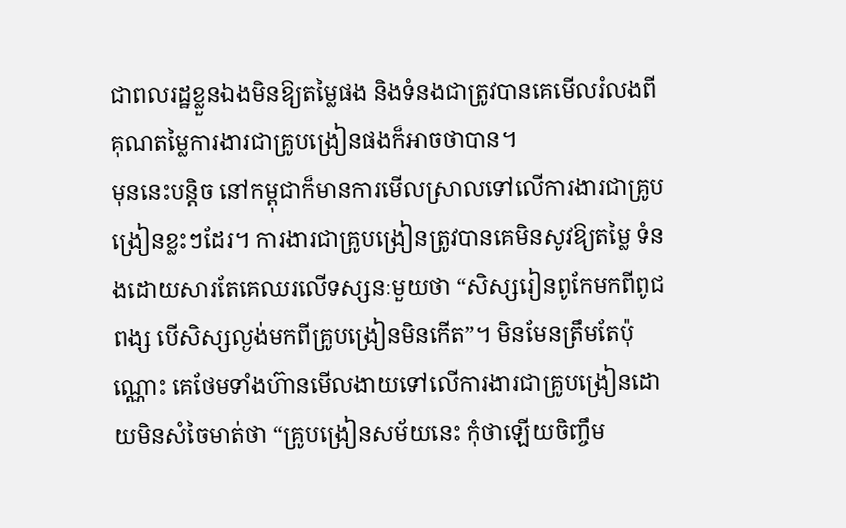ជាពលរដ្ឋខ្លួនឯងមិនឱ្យតម្លៃផង និងទំនងជាត្រូវបានគេមើលរំលងពីគុណតម្លៃការងារជាគ្រូបង្រៀនផងក៏អាចថាបាន។
មុននេះបន្តិច នៅកម្ពុជាក៏មានការមើលស្រាលទៅលើការងារជាគ្រូបង្រៀនខ្លះៗដែរ។ ការងារជាគ្រូបង្រៀនត្រូវបានគេមិនសូវឱ្យតម្លៃ ទំនងដោយសារតែគេឈរលើទស្សនៈមួយថា “សិស្សរៀនពូកែមកពីពូជពង្ស បើសិស្សល្ងង់មកពីគ្រូបង្រៀនមិនកើត”។ មិនមែនត្រឹមតែប៉ុណ្ណោះ គេថែមទាំងហ៊ានមើលងាយទៅលើការងារជាគ្រូបង្រៀនដោយមិនសំចៃមាត់ថា “គ្រូបង្រៀនសម័យនេះ កុំថាឡើយចិញ្ចឹម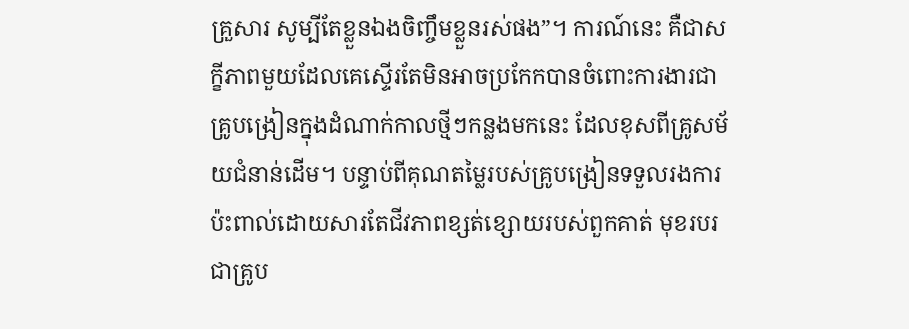គ្រួសារ សូម្បីតែខ្លួនឯងចិញ្ចឹមខ្លួនរស់ផង”។ ការណ៍នេះ គឺជាសក្ខីភាពមួយដែលគេស្ទើរតែមិនអាចប្រកែកបានចំពោះការងារជាគ្រូបង្រៀនក្នុងដំណាក់កាលថ្មីៗកន្លងមកនេះ ដែលខុសពីគ្រូសម័យជំនាន់ដើម។ បន្ទាប់ពីគុណតម្លៃរបស់គ្រូបង្រៀនទទួលរងការប៉ះពាល់ដោយសារតែជីវភាពខ្សត់ខ្សោយរបស់ពួកគាត់ មុខរបរជាគ្រូប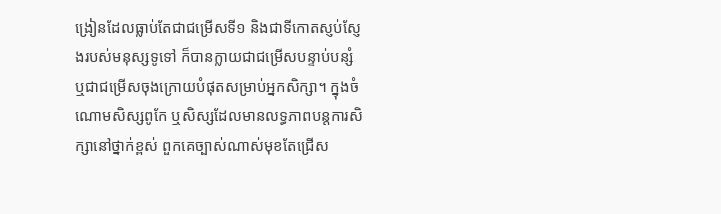ង្រៀនដែលធ្លាប់តែជាជម្រើសទី១ និងជាទីកោតស្ញប់ស្ញែងរបស់មនុស្សទូទៅ ក៏បានក្លាយជាជម្រើសបន្ទាប់បន្សំ ឬជាជម្រើសចុងក្រោយបំផុតសម្រាប់អ្នកសិក្សា។ ក្នុងចំណោមសិស្សពូកែ ឬសិស្សដែលមានលទ្ធភាពបន្តការសិក្សានៅថ្នាក់ខ្ពស់ ពួកគេច្បាស់ណាស់មុខតែជ្រើស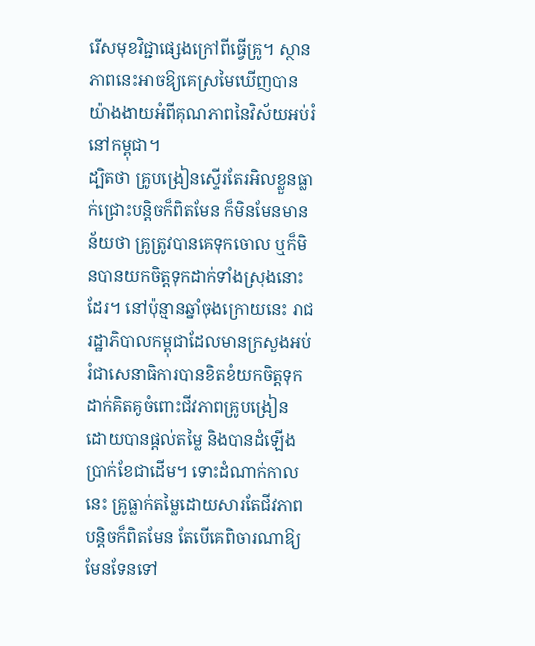រើសមុខវិជ្ជាផ្សេងក្រៅពីធ្វើគ្រូ។ ស្ថានភាពនេះអាចឱ្យគេស្រមៃឃើញបានយ៉ាងងាយអំពីគុណភាពនៃវិស័យអប់រំនៅកម្ពុជា។
ដ្បិតថា គ្រូបង្រៀនស្ទើរតែរអិលខ្លួនធ្លាក់ជ្រោះបន្តិចក៏ពិតមែន ក៏មិនមែនមានន័យថា គ្រូត្រូវបានគេទុកចោល ឬក៏មិនបានយកចិត្តទុកដាក់ទាំងស្រុងនោះដែរ។ នៅប៉ុន្មានឆ្នាំចុងក្រោយនេះ រាជរដ្ឋាភិបាលកម្ពុជាដែលមានក្រសួងអប់រំជាសេនាធិការបានខិតខំយកចិត្តទុកដាក់គិតគូចំពោះជីវភាពគ្រូបង្រៀន ដោយបានផ្ដល់តម្លៃ និងបានដំឡើងប្រាក់ខែជាដើម។ ទោះដំណាក់កាលនេះ គ្រូធ្លាក់តម្លៃដោយសារតែជីវភាពបន្តិចក៏ពិតមែន តែបើគេពិចារណាឱ្យមែនទែនទៅ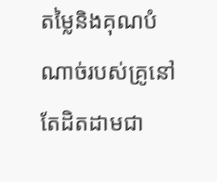តម្លៃនិងគុណបំណាច់របស់គ្រូនៅតែដិតដាមជា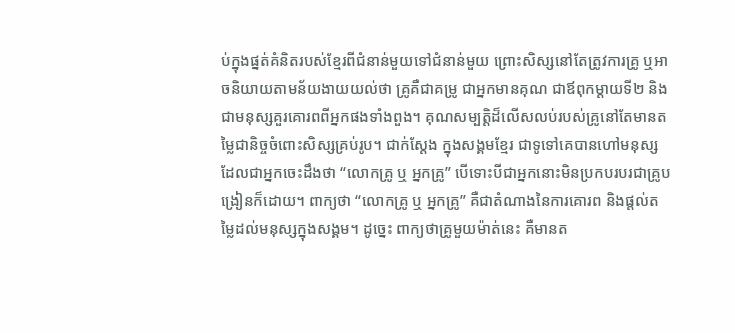ប់ក្នុងផ្នត់គំនិតរបស់ខ្មែរពីជំនាន់មួយទៅជំនាន់មួយ ព្រោះសិស្សនៅតែត្រូវការគ្រូ ឬអាចនិយាយតាមន័យងាយយល់ថា គ្រូគឺជាគម្រូ ជាអ្នកមានគុណ ជាឪពុកម្តាយទី២ និងជាមនុស្សគួរគោរពពីអ្នកផងទាំងពួង។ គុណសម្បត្តិដ៏លើសលប់របស់គ្រូនៅតែមានតម្លៃជានិច្ចចំពោះសិស្សគ្រប់រូប។ ជាក់ស្តែង ក្នុងសង្គមខ្មែរ ជាទូទៅគេបានហៅមនុស្សដែលជាអ្នកចេះដឹងថា “លោកគ្រូ ឬ អ្នកគ្រូ” បើទោះបីជាអ្នកនោះមិនប្រកបរបរជាគ្រូបង្រៀនក៏ដោយ។ ពាក្យថា “លោកគ្រូ ឬ អ្នកគ្រូ” គឺជាតំណាងនៃការគោរព និងផ្តល់តម្លៃដល់មនុស្សក្នុងសង្គម។ ដូច្នេះ ពាក្យថាគ្រូមួយម៉ាត់នេះ គឺមានត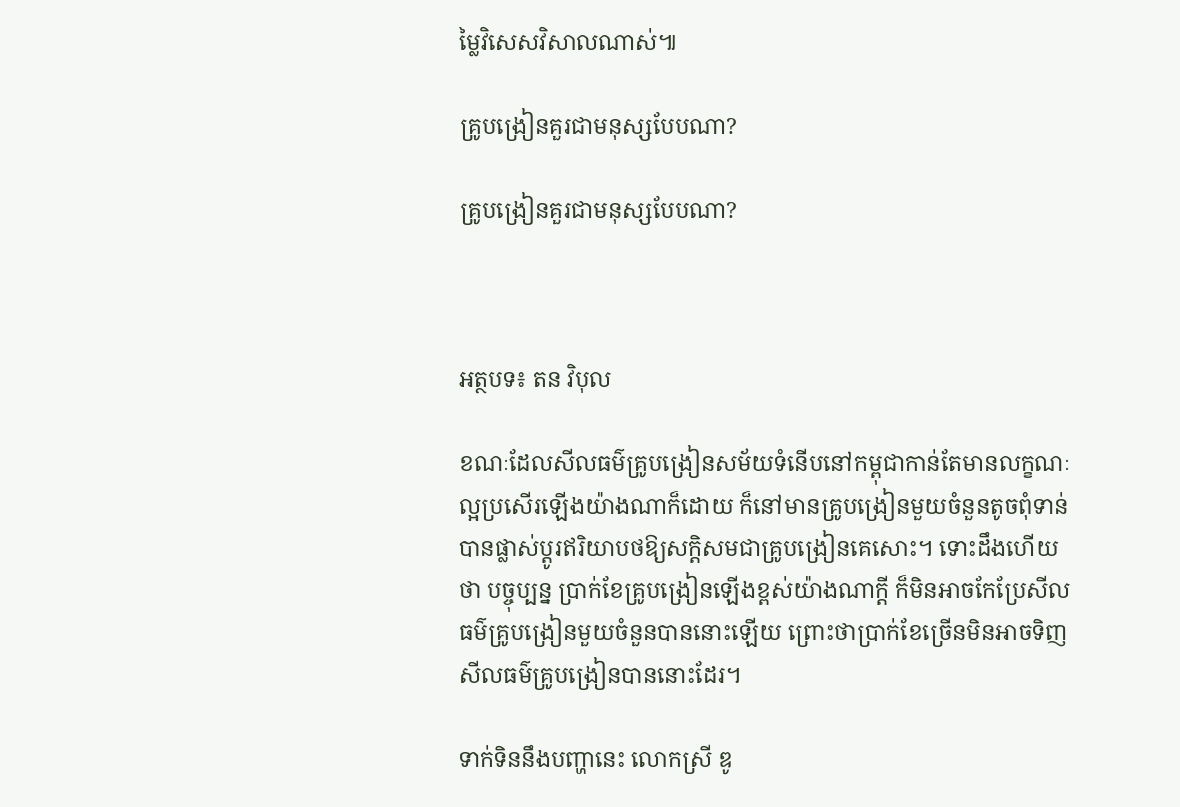ម្លៃវិសេសវិសាលណាស់៕

គ្រូបង្រៀនគួរជាមនុស្សបែបណា?

គ្រូបង្រៀនគួរជាមនុស្សបែបណា?



អត្ថបទ៖ តន វិបុល

ខណៈដែលសីលធម៌គ្រូបង្រៀនសម័យទំនើបនៅកម្ពុជាកាន់តែមានលក្ខណៈល្អប្រសើរឡើងយ៉ាងណាក៏ដោយ ក៏នៅមានគ្រូបង្រៀនមួយចំនួនតូចពុំទាន់បានផ្លាស់ប្តូរឥរិយាបថឱ្យសក្ដិសមជាគ្រូបង្រៀនគេសោះ។ ទោះដឹងហើយថា បច្ចុប្បន្ន ប្រាក់ខែគ្រូបង្រៀនឡើងខ្ពស់យ៉ាងណាក្តី ក៏មិនអាចកែប្រែសីលធម៌គ្រូបង្រៀនមួយចំនួនបាននោះឡើយ ព្រោះថាប្រាក់ខែច្រើនមិនអាចទិញសីលធម៌គ្រូបង្រៀនបាននោះដែរ។

ទាក់ទិននឹងបញ្ហានេះ លោកស្រី ឌូ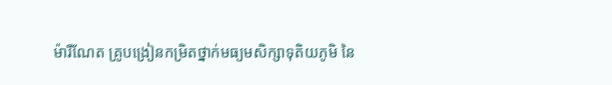ម៉ារីណែត គ្រូបង្រៀនកម្រិតថ្នាក់មធ្យមសិក្សាទុតិយភូមិ នៃ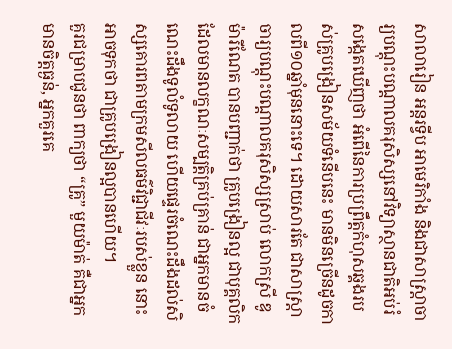សាលារៀន អន្តរទ្វីប អាមេរិកាំង និងជាសាស្រ្តាចារ្យបណ្តុះបណ្តាលគរុសិស្សនៅវិទ្យាស្ថានជាតិអប់រំ សង្កេតឃើញថា អំពើនៃការប្រព្រឹត្តកំហុសឆ្គងរបស់គ្រូបង្រៀនសម័យទំនើបនេះ មានមិនច្រើនដូចកាលពី១០ឆ្នាំមុននោះទេ។ ដោយសារតែ ជាសាស្រ្តាចារ្យបណ្តុះបណ្តាលគរុសិស្សស្រាប់ លោកស្រី ឌូ ម៉ារីណែត បានបញ្ជាក់ថា គ្រូបង្រៀនល្អ ជាបុគ្គលិកដែលមានលក្ខណៈសម្បត្តិគ្រប់គ្រាន់ ជាអ្នកមានចំណេះដឹងទូលំទូលាយ ហើយផ្ទេរចំណេះដឹងដល់សិស្សគោរពតាមក្រមសីលធម៌វិជ្ជាជីវៈរបស់ខ្លួន នោះអាចទុកថា ជាគ្រូបង្រៀនល្អបានហើយ។
គួរជម្រាបជូនថា ពាក្យថា “គ្រូ” មួយម៉ាត់ គឺជាអ្នកមានចិត្តធ្ងន់, អ្នកគួរគេ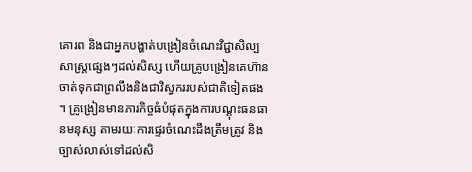គោរព និងជាអ្នកបង្ហាត់បង្រៀនចំណេះវិជ្ជាសិល្បសាស្រ្តផ្សេងៗដល់សិស្ស ហើយគ្រូបង្រៀនគេហ៊ានចាត់ទុកជាព្រលឹងនិងជាវិស្វកររបស់ជាតិទៀតផង។ គ្រូង្រៀនមានភារកិច្ចធំបំផុតក្នុងការបណ្តុះធនធានមនុស្ស តាមរយៈការផ្ទេរចំណេះដឹងត្រឹមត្រូវ និងច្បាស់លាស់ទៅដល់សិ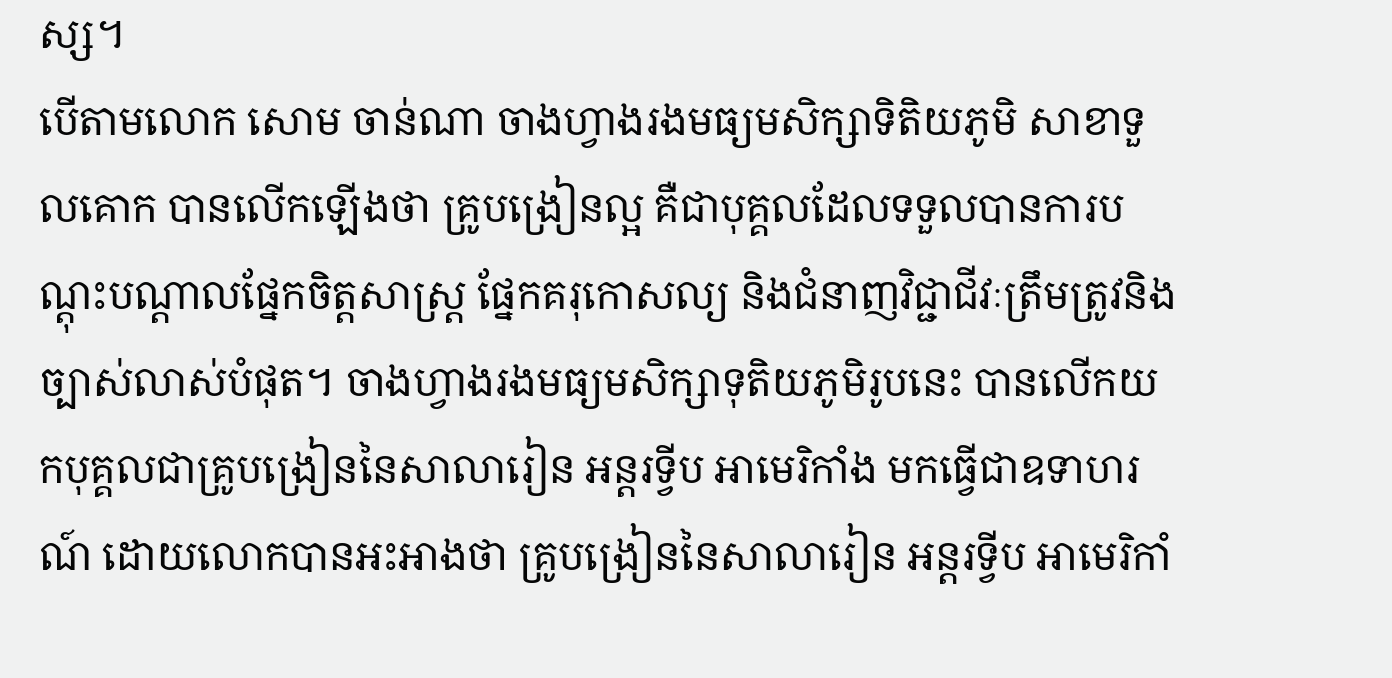ស្ស។
បើតាមលោក សោម ចាន់ណា ចាងហ្វាងរងមធ្យមសិក្សាទិតិយភូមិ សាខាទួលគោក បានលើកឡើងថា គ្រូបង្រៀនល្អ គឺជាបុគ្គលដែលទទួលបានការបណ្តុះបណ្តាលផ្នែកចិត្តសាស្រ្ត ផ្នែកគរុកោសល្យ និងជំនាញវិជ្ជាជីវៈត្រឹមត្រូវនិងច្បាស់លាស់បំផុត។ ចាងហ្វាងរងមធ្យមសិក្សាទុតិយភូមិរូបនេះ បានលើកយកបុគ្គលជាគ្រូបង្រៀននៃសាលារៀន អន្តរទ្វីប អាមេរិកាំង មកធ្វើជាឧទាហរណ៍ ដោយលោកបានអះអាងថា គ្រូបង្រៀននៃសាលារៀន អន្តរទ្វីប អាមេរិកាំ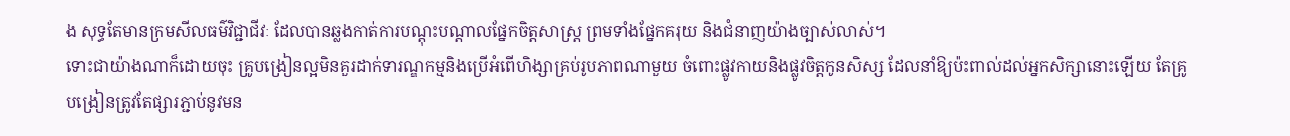ង សុទ្ធតែមានក្រមសីលធម៌វិជ្ជាជីវៈ ដែលបានឆ្លងកាត់ការបណ្តុះបណ្តាលផ្នែកចិត្តសាស្រ្ត ព្រមទាំងផ្នែកគរុយ និងជំនាញយ៉ាងច្បាស់លាស់។
ទោះជាយ៉ាងណាក៏ដោយចុះ គ្រូបង្រៀនល្អមិនគួរដាក់ទារណ្ឌកម្មនិងប្រើអំពើហិង្សាគ្រប់រូបភាពណាមួយ ចំពោះផ្លូវកាយនិងផ្លូវចិត្តកូនសិស្ស ដែលនាំឱ្យប៉ះពាល់ដល់អ្នកសិក្សានោះឡើយ តែគ្រូបង្រៀនត្រូវតែផ្សារភ្ជាប់នូវមន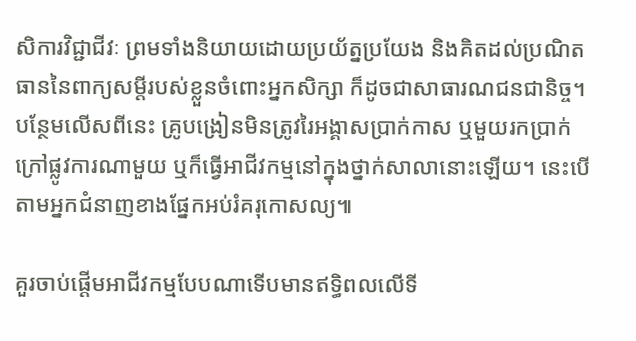សិការវិជ្ជាជីវៈ ព្រមទាំងនិយាយដោយប្រយ័ត្នប្រយែង និងគិតដល់ប្រណិតធាននៃពាក្យសម្តីរបស់ខ្លួនចំពោះអ្នកសិក្សា ក៏ដូចជាសាធារណជនជានិច្ច។ បន្ថែមលើសពីនេះ គ្រូបង្រៀនមិនត្រូវរៃអង្គាសប្រាក់កាស ឬមួយរកប្រាក់ក្រៅផ្លូវការណាមួយ ឬក៏ធ្វើអាជីវកម្មនៅក្នុងថ្នាក់សាលានោះឡើយ។ នេះបើតាមអ្នកជំនាញខាងផ្នែកអប់រំគរុកោសល្យ៕

គួរចាប់ផ្តើមអាជីវកម្មបែបណាទើបមានឥទ្ធិពលលើទី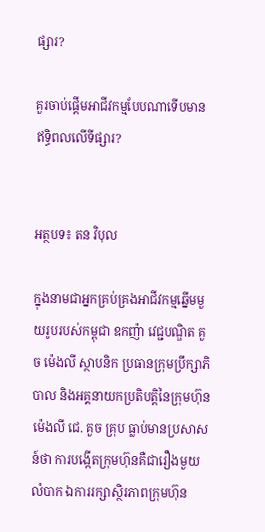ផ្សារ?

គួរចាប់ផ្តើមអាជីវកម្មបែបណាទើបមានឥទ្ធិពលលើទីផ្សារ?


អត្ថបទ៖ តន វិបុល

ក្នុងនាមជាអ្នកគ្រប់គ្រងអាជីវកម្មឆ្នើមមួយរូបរបស់កម្ពុជា ឧកញ៉ា វេជ្ជបណ្ឌិត គួច ម៉េងលី ស្ថាបនិក ប្រធានក្រុមប្រឹក្សាភិបាល និងអគ្គនាយកប្រតិបត្តិនៃក្រុមហ៊ុនម៉េងលី ជេ. គួច គ្រុប ធ្លាប់មានប្រសាសន៍ថា ការបង្កើតក្រុមហ៊ុនគឺជារឿងមួយលំបាក ឯការរក្សាស្ថិរភាពក្រុមហ៊ុន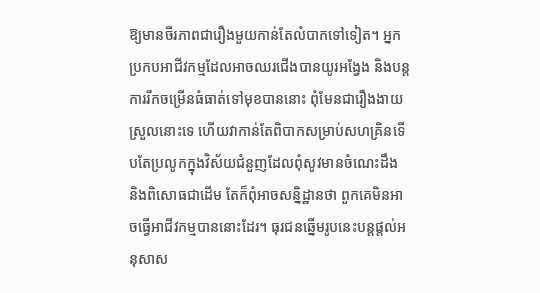ឱ្យមានចីរភាពជារឿងមួយកាន់តែលំបាកទៅទៀត។ អ្នកប្រកបអាជីវកម្មដែលអាចឈរជើងបានយូរអង្វែង និងបន្តការរីកចម្រើនធំធាត់ទៅមុខបាននោះ ពុំមែនជារឿងងាយស្រួលនោះទេ ហើយវាកាន់តែពិបាកសម្រាប់សហគ្រិនទើបតែប្រលូកក្នុងវិស័យជំនួញដែលពុំសូវមានចំណេះដឹង និងពិសោធជាដើម តែក៏ពុំអាចសន្និដ្ឋានថា ពួកគេមិនអាចធ្វើអាជីវកម្មបាននោះដែរ។ ធុរជនឆ្នើមរូបនេះបន្តផ្តល់អនុសាស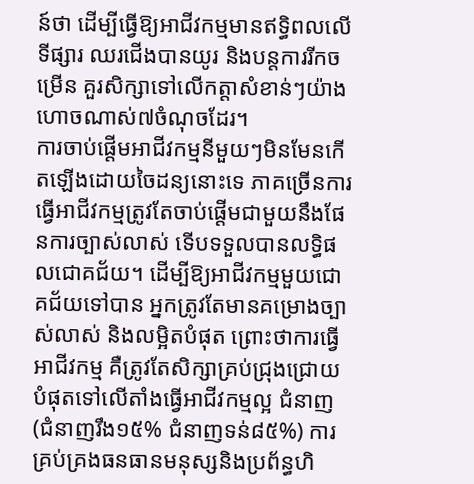ន៍ថា ដើម្បីធ្វើឱ្យអាជីវកម្មមានឥទ្ធិពលលើទីផ្សារ ឈរជើងបានយូរ និងបន្តការរីកចម្រើន គួរសិក្សាទៅលើកត្តាសំខាន់ៗយ៉ាងហោចណាស់៧ចំណុចដែរ។
ការចាប់ផ្តើមអាជីវកម្មនីមួយៗមិនមែនកើតឡើងដោយចៃដន្យនោះទេ ភាគច្រើនការធ្វើអាជីវកម្មត្រូវតែចាប់ផ្តើមជាមួយនឹងផែនការច្បាស់លាស់ ទើបទទួលបានលទ្ធិផលជោគជ័យ។ ដើម្បីឱ្យអាជីវកម្មមួយជោគជ័យទៅបាន អ្នកត្រូវតែមានគម្រោងច្បាស់លាស់ និងលម្អិតបំផុត ព្រោះថាការធ្វើអាជីវកម្ម គឺត្រូវតែសិក្សាគ្រប់ជ្រុងជ្រោយបំផុតទៅលើតាំងធ្វើអាជីវកម្មល្អ ជំនាញ (ជំនាញរឹង១៥% ជំនាញទន់៨៥%) ការគ្រប់គ្រងធនធានមនុស្សនិងប្រព័ន្ធហិ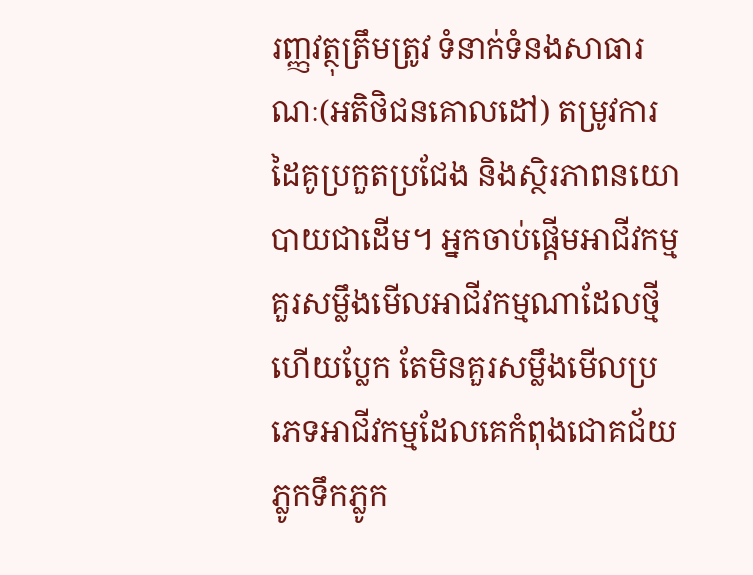រញ្ញវត្ថុត្រឹមត្រូវ ទំនាក់ទំនងសាធារណៈ(អតិថិជនគោលដៅ) តម្រូវការ ដៃគូប្រកួតប្រជែង និងស្ថិរភាពនយោបាយជាដើម។ អ្នកចាប់ផ្តើមអាជីវកម្មគួរសម្លឹងមើលអាជីវកម្មណាដែលថ្មីហើយប្លែក តែមិនគួរសម្លឹងមើលប្រភេទអាជីវកម្មដែលគេកំពុងជោគជ័យភ្លូកទឹកភ្លូក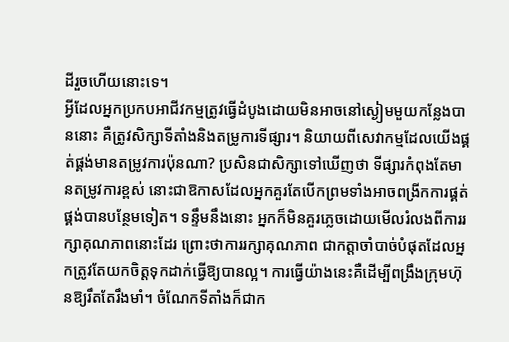ដីរួចហើយនោះទេ។
អ្វីដែលអ្នកប្រកបអាជីវកម្មត្រូវធ្វើដំបូងដោយមិនអាចនៅស្ងៀមមួយកន្លែងបាននោះ គឺត្រូវសិក្សាទីតាំងនិងតម្រូការទីផ្សារ។ និយាយពីសេវាកម្មដែលយើងផ្គត់ផ្គង់មានតម្រូវការប៉ុនណា? ប្រសិនជាសិក្សាទៅឃើញថា ទីផ្សារកំពុងតែមានតម្រូវការខ្ពស់ នោះជាឱកាសដែលអ្នកគួរតែបើកព្រមទាំងអាចពង្រីកការផ្គត់ផ្គង់បានបន្ថែមទៀត។ ទន្ទឹមនឹងនោះ អ្នកក៏មិនគួរភ្លេចដោយមើលរំលងពីការរក្សាគុណភាពនោះដែរ ព្រោះថាការរក្សាគុណភាព ជាកត្តាចាំបាច់បំផុតដែលអ្នកត្រូវតែយកចិត្តទុកដាក់ធ្វើឱ្យបានល្អ។ ការធ្វើយ៉ាងនេះគឺដើម្បីពង្រឹងក្រុមហ៊ុនឱ្យរឹតតែរឹងមាំ។ ចំណែកទីតាំងក៏ជាក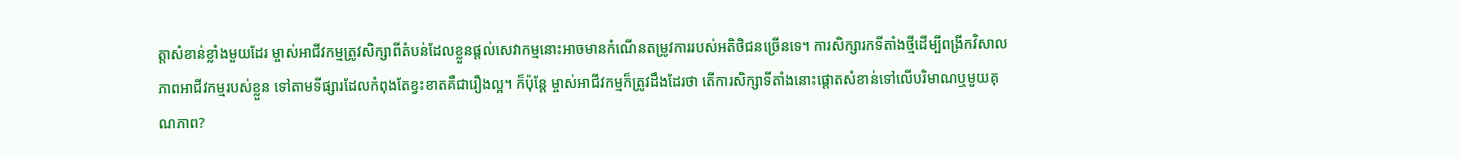ត្តាសំខាន់ខ្លាំងមួយដែរ ម្ចាស់អាជីវកម្មត្រូវសិក្សាពីតំបន់ដែលខ្លួនផ្តល់សេវាកម្មនោះអាចមានកំណើនតម្រូវការរបស់អតិថិជនច្រើនទេ។ ការសិក្សារកទីតាំងថ្មីដើម្បីពង្រីកវិសាលភាពអាជីវកម្មរបស់ខ្លួន ទៅតាមទីផ្សារដែលកំពុងតែខ្វះខាតគឺជារឿងល្អ។ ក៏ប៉ុន្តែ ម្ចាស់អាជីវកម្មក៏ត្រូវដឹងដែរថា តើការសិក្សាទីតាំងនោះផ្តោតសំខាន់ទៅលើបរិមាណឬមួយគុណភាព?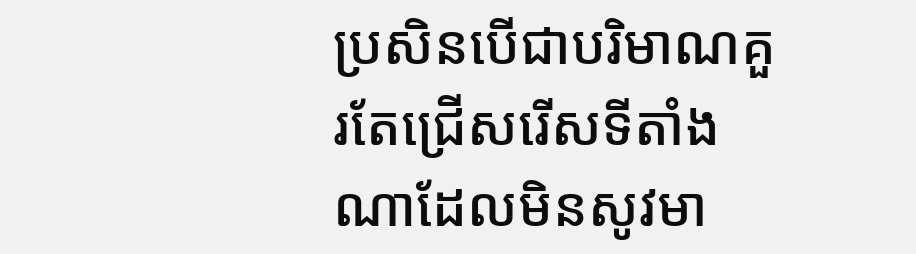ប្រសិនបើជាបរិមាណគួរតែជ្រើសរើសទីតាំងណាដែលមិនសូវមា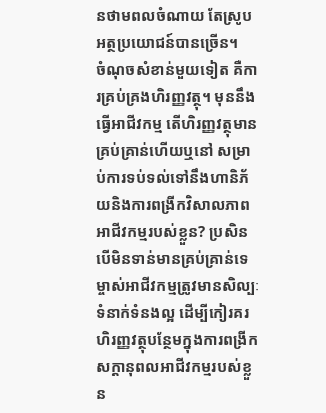នថាមពលចំណាយ តែស្រូបអត្ថប្រយោជន៍បានច្រើន។
ចំណុចសំខាន់មួយទៀត គឺការគ្រប់គ្រងហិរញ្ញវត្ថុ។ មុននឹងធ្វើអាជីវកម្ម តើហិរញ្ញវត្ថុមានគ្រប់គ្រាន់ហើយឬនៅ សម្រាប់ការទប់ទល់ទៅនឹងហានិភ័យនិងការពង្រីកវិសាលភាពអាជីវកម្មរបស់ខ្លួន? ប្រសិនបើមិនទាន់មានគ្រប់គ្រាន់ទេ ម្ចាស់អាជីវកម្មត្រូវមានសិល្បៈទំនាក់ទំនងល្អ ដើម្បីកៀរគរហិរញ្ញវត្ថុបន្ថែមក្នុងការពង្រីកសក្តានុពលអាជីវកម្មរបស់ខ្លួន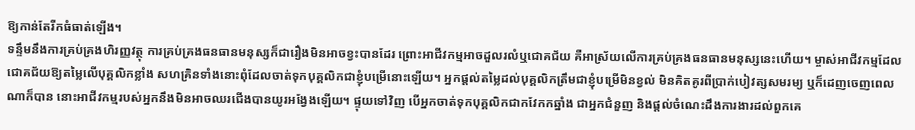ឱ្យកាន់តែរីកធំធាត់ឡើង។
ទន្ទឹមនឹងការគ្រប់គ្រងហិរញ្ញវត្ថុ ការគ្រប់គ្រងធនធានមនុស្សក៏ជារឿងមិនអាចខ្វះបានដែរ ព្រោះអាជីវកម្មអាចដួលរលំឬជោគជ័យ គឺអាស្រ័យលើការគ្រប់គ្រងធនធានមនុស្សនេះហើយ។ ម្ចាស់អាជីវកម្មដែលជោគជ័យឱ្យតម្លៃលើបុគ្គលិកខ្លាំង សហគ្រិនទាំងនោះពុំដែលចាត់ទុកបុគ្គលិកជាខ្ញុំបម្រើនោះឡើយ។ អ្នកផ្តល់តម្លៃដល់បុគ្គលិកត្រឹមជាខ្ញុំបម្រើមិនខ្វល់ មិនគិតគូរពីប្រាក់បៀវត្សសមរម្យ ឬក៏ដេញចេញពេលណាក៏បាន នោះអាជីវកម្មរបស់អ្នកនឹងមិនអាចឈរជើងបានយូរអង្វែងឡើយ។ ផ្ទុយទៅវិញ បើអ្នកចាត់ទុកបុគ្គលិកជាកវែកកឆ្នាំង ជាអ្នកជំនួញ និងផ្តល់ចំណេះដឹងការងារដល់ពួកគេ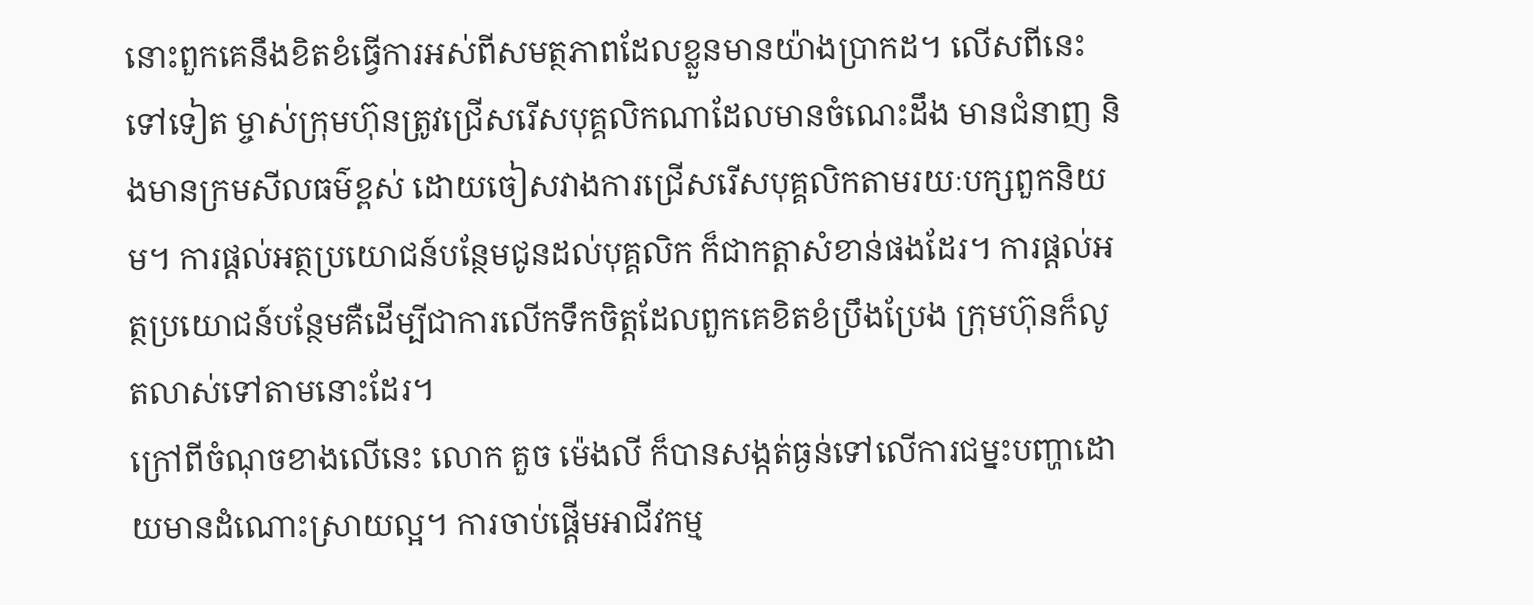នោះពួកគេនឹងខិតខំធ្វើការអស់ពីសមត្ថភាពដែលខ្លួនមានយ៉ាងប្រាកដ។ លើសពីនេះទៅទៀត ម្ចាស់ក្រុមហ៊ុនត្រូវជ្រើសរើសបុគ្គលិកណាដែលមានចំណេះដឹង មានជំនាញ និងមានក្រមសីលធម៌ខ្ពស់ ដោយចៀសវាងការជ្រើសរើសបុគ្គលិកតាមរយៈបក្សពួកនិយម។ ការផ្តល់អត្ថប្រយោជន៍បន្ថែមជូនដល់បុគ្គលិក ក៏ជាកត្តាសំខាន់ផងដែរ។ ការផ្តល់អត្ថប្រយោជន៍បន្ថែមគឺដើម្បីជាការលើកទឹកចិត្តដែលពួកគេខិតខំប្រឹងប្រែង ក្រុមហ៊ុនក៏លូតលាស់ទៅតាមនោះដែរ។
ក្រៅពីចំណុចខាងលើនេះ លោក គួច ម៉េងលី ក៏បានសង្កត់ធ្ងន់ទៅលើការជម្នះបញ្ហាដោយមានដំណោះស្រាយល្អ។ ការចាប់ផ្តើមអាជីវកម្ម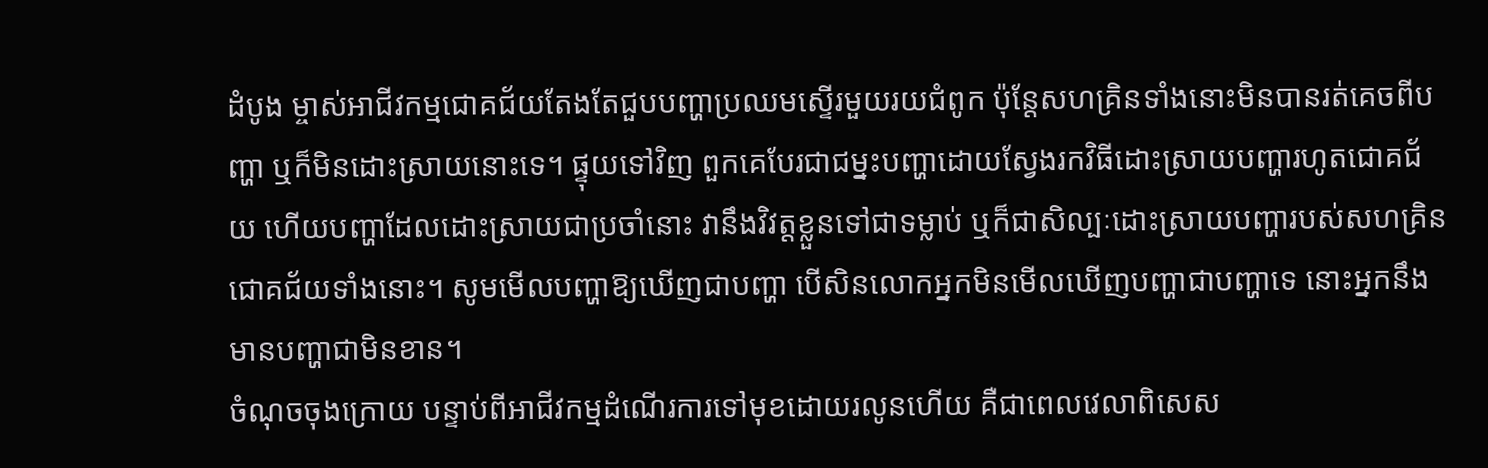ដំបូង ម្ចាស់អាជីវកម្មជោគជ័យតែងតែជួបបញ្ហាប្រឈមស្ទើរមួយរយជំពូក ប៉ុន្តែសហគ្រិនទាំងនោះមិនបានរត់គេចពីបញ្ហា ឬក៏មិនដោះស្រាយនោះទេ។ ផ្ទុយទៅវិញ ពួកគេបែរជាជម្នះបញ្ហាដោយស្វែងរកវិធីដោះស្រាយបញ្ហារហូតជោគជ័យ ហើយបញ្ហាដែលដោះស្រាយជាប្រចាំនោះ វានឹងវិវត្តខ្លួនទៅជាទម្លាប់ ឬក៏ជាសិល្បៈដោះស្រាយបញ្ហារបស់សហគ្រិនជោគជ័យទាំងនោះ។ សូមមើលបញ្ហាឱ្យឃើញជាបញ្ហា បើសិនលោកអ្នកមិនមើលឃើញបញ្ហាជាបញ្ហាទេ នោះអ្នកនឹងមានបញ្ហាជាមិនខាន។
ចំណុចចុងក្រោយ បន្ទាប់ពីអាជីវកម្មដំណើរការទៅមុខដោយរលូនហើយ គឺជាពេលវេលាពិសេស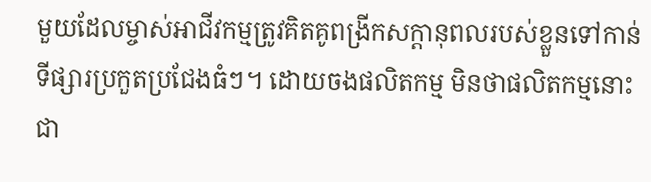មួយដែលម្ចាស់អាជីវកម្មត្រូវគិតគូពង្រីកសក្តានុពលរបស់ខ្លួនទៅកាន់ទីផ្សារប្រកួតប្រជែងធំៗ។ ដោយចងផលិតកម្ម មិនថាផលិតកម្មនោះជា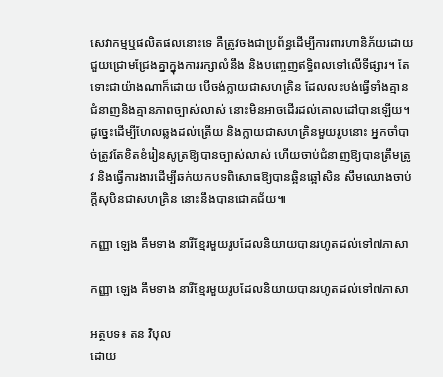សេវាកម្មឬផលិតផលនោះទេ គឺត្រូវចងជាប្រព័ន្ធដើម្បីការពារហានិភ័យដោយជួយជ្រោមជ្រែងគ្នាក្នុងការរក្សាលំនឹង និងបញ្ចេញឥទ្ធិពលទៅលើទីផ្សារ។ តែទោះជាយ៉ាងណាក៏ដោយ បើចង់ក្លាយជាសហគ្រិន ដែលលះបង់ធ្វើទាំងគ្មានជំនាញនិងគ្មានភាពច្បាស់លាស់ នោះមិនអាចដើរដល់គោលដៅបានឡើយ។ ដូច្នេះដើម្បីហែលឆ្លងដល់ត្រើយ និងក្លាយជាសហគ្រិនមួយរូបនោះ អ្នកចាំបាច់ត្រូវតែខិតខំរៀនសូត្រឱ្យបានច្បាស់លាស់ ហើយចាប់ជំនាញឱ្យបានត្រឹមត្រូវ និងធ្វើការងារដើម្បីឆក់យកបទពិសោធឱ្យបានឆ្អិនឆ្អៅសិន សឹមឈោងចាប់ក្ដីសុបិនជាសហគ្រិន នោះនឹងបានជោគជ័យ៕

កញ្ញា ឡេង គឹមទាង នារីខ្មែរមួយរូបដែលនិយាយបានរហូតដល់ទៅ៧ភាសា

កញ្ញា ឡេង គឹមទាង នារីខ្មែរមួយរូបដែលនិយាយបានរហូតដល់ទៅ៧ភាសា

អត្ថបទ៖ តន វិបុល
ដោយ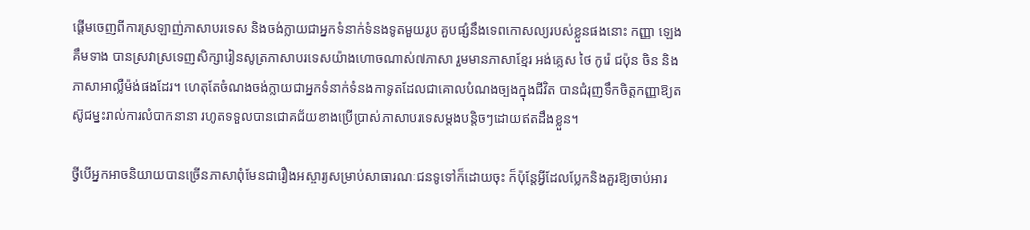ផ្តើមចេញពីការស្រឡាញ់ភាសាបរទេស និងចង់ក្លាយជាអ្នកទំនាក់ទំនងទូតមួយរូប គួបផ្សំនឹងទេពកោសល្យរបស់ខ្លួនផងនោះ កញ្ញា ឡេង គឹមទាង បានស្រវាស្រទេញសិក្សារៀនសូត្រភាសាបរទេសយ៉ាងហោចណាស់៧ភាសា រួមមានភាសាខ្មែរ អង់គ្លេស ថៃ កូរ៉េ ជប៉ុន ចិន និងភាសាអាល្លឺម៉ង់ផងដែរ។ ហេតុតែចំណងចង់ក្លាយជាអ្នកទំនាក់ទំនងកាទូតដែលជាគោលបំណងច្បងក្នុងជីវិត បានជំរុញទឹកចិត្តកញ្ញាឱ្យតស៊ូជម្នះរាល់ការលំបាកនានា រហូតទទួលបានជោគជ័យខាងប្រើប្រាស់ភាសាបរទេសម្តងបន្តិចៗដោយឥតដឹងខ្លួន។

ថ្វីបើអ្នកអាចនិយាយបានច្រើនភាសាពុំមែនជារឿងអស្ចារ្យសម្រាប់សាធារណៈជនទូទៅក៏ដោយចុះ ក៏ប៉ុន្តែអ្វីដែលប្លែកនិងគួរឱ្យចាប់អារ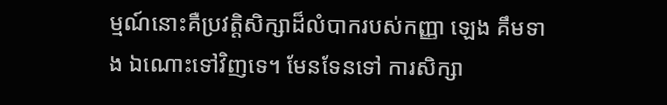ម្មណ៍នោះគឺប្រវត្តិសិក្សាដ៏លំបាករបស់កញ្ញា ឡេង គឹមទាង ឯណោះទៅវិញទេ។ មែនទែនទៅ ការសិក្សា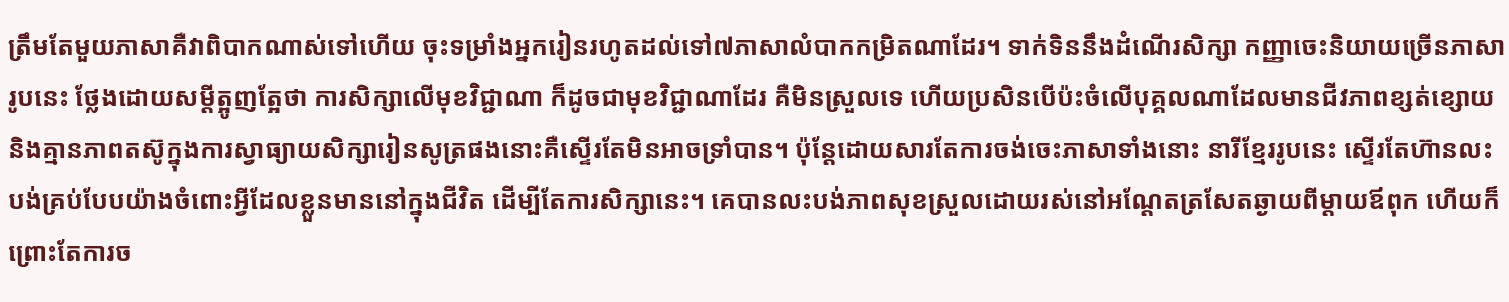ត្រឹមតែមួយភាសាគឺវាពិបាកណាស់ទៅហើយ ចុះទម្រាំងអ្នករៀនរហូតដល់ទៅ៧ភាសាលំបាកកម្រិតណាដែរ។ ទាក់ទិននឹងដំណើរសិក្សា កញ្ញាចេះនិយាយច្រើនភាសារូបនេះ ថ្លែងដោយសម្តីត្អូញត្អែថា ការសិក្សាលើមុខវិជ្ជាណា ក៏ដូចជាមុខវិជ្ជាណាដែរ គឺមិនស្រួលទេ ហើយប្រសិនបើប៉ះចំលើបុគ្គលណាដែលមានជីវភាពខ្សត់ខ្សោយ និងគ្មានភាពតស៊ូក្នុងការស្វាធ្យាយសិក្សារៀនសូត្រផងនោះគឺស្ទើរតែមិនអាចទ្រាំបាន។ ប៉ុន្តែដោយសារតែការចង់ចេះភាសាទាំងនោះ នារីខ្មែររូបនេះ ស្ទើរតែហ៊ានលះបង់គ្រប់បែបយ៉ាងចំពោះអ្វីដែលខ្លួនមាននៅក្នុងជីវិត ដើម្បីតែការសិក្សានេះ។ គេបានលះបង់ភាពសុខស្រួលដោយរស់នៅអណ្តែតត្រសែតឆ្ងាយពីម្តាយឪពុក ហើយក៏ព្រោះតែការច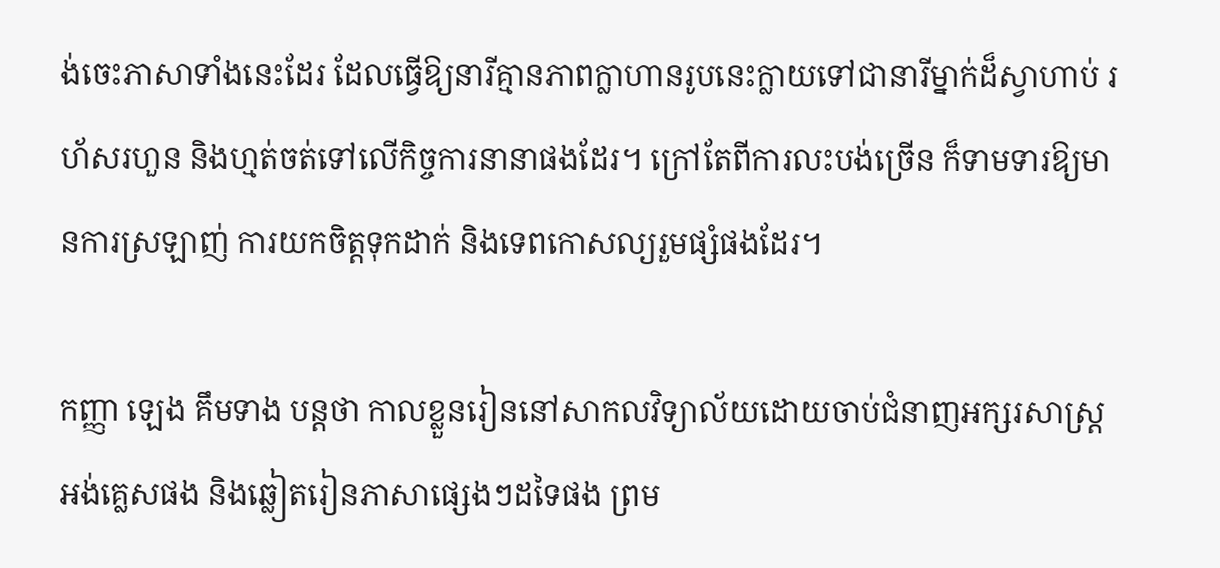ង់ចេះភាសាទាំងនេះដែរ ដែលធ្វើឱ្យនារីគ្មានភាពក្លាហានរូបនេះក្លាយទៅជានារីម្នាក់ដ៏ស្វាហាប់ រហ័សរហួន និងហ្មត់ចត់ទៅលើកិច្ចការនានាផងដែរ។ ក្រៅតែពីការលះបង់ច្រើន ក៏ទាមទារឱ្យមានការស្រឡាញ់ ការយកចិត្តទុកដាក់ និងទេពកោសល្យរួមផ្សំផងដែរ។

កញ្ញា ឡេង គឹមទាង បន្តថា កាលខ្លួនរៀននៅសាកលវិទ្យាល័យដោយចាប់ជំនាញអក្សរសាស្រ្តអង់គ្លេសផង និងឆ្លៀតរៀនភាសាផ្សេងៗដទៃផង ព្រម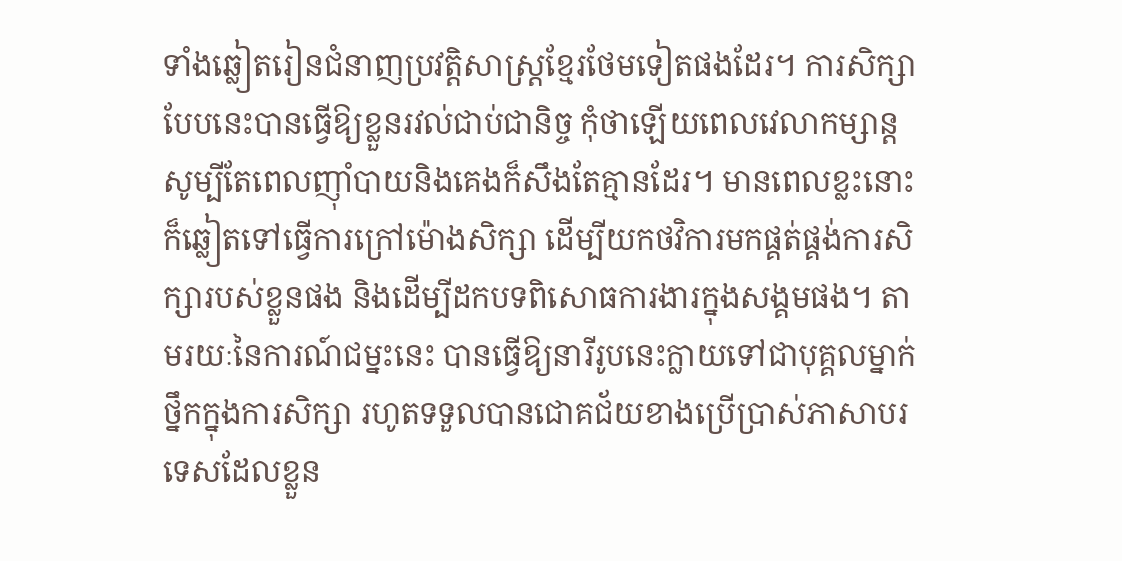ទាំងឆ្លៀតរៀនជំនាញប្រវត្តិសាស្រ្តខ្មែរថែមទៀតផងដែរ។ ការសិក្សាបែបនេះបានធ្វើឱ្យខ្លួនរវល់ជាប់ជានិច្ច កុំថាឡើយពេលវេលាកម្សាន្ត សូម្បីតែពេលញ៉ាំបាយនិងគេងក៏សឹងតែគ្មានដែរ។ មានពេលខ្លះនោះ ក៏ឆ្លៀតទៅធ្វើការក្រៅម៉ោងសិក្សា ដើម្បីយកថវិការមកផ្គត់ផ្គង់ការសិក្សារបស់ខ្លួនផង និងដើម្បីដកបទពិសោធការងារក្នុងសង្គមផង។ តាមរយៈនៃការណ៍ជម្នះនេះ បានធ្វើឱ្យនារីរូបនេះក្លាយទៅជាបុគ្គលម្នាក់ថ្នឹកក្នុងការសិក្សា រហូតទទួលបានជោគជ័យខាងប្រើប្រាស់ភាសាបរទេសដែលខ្លួន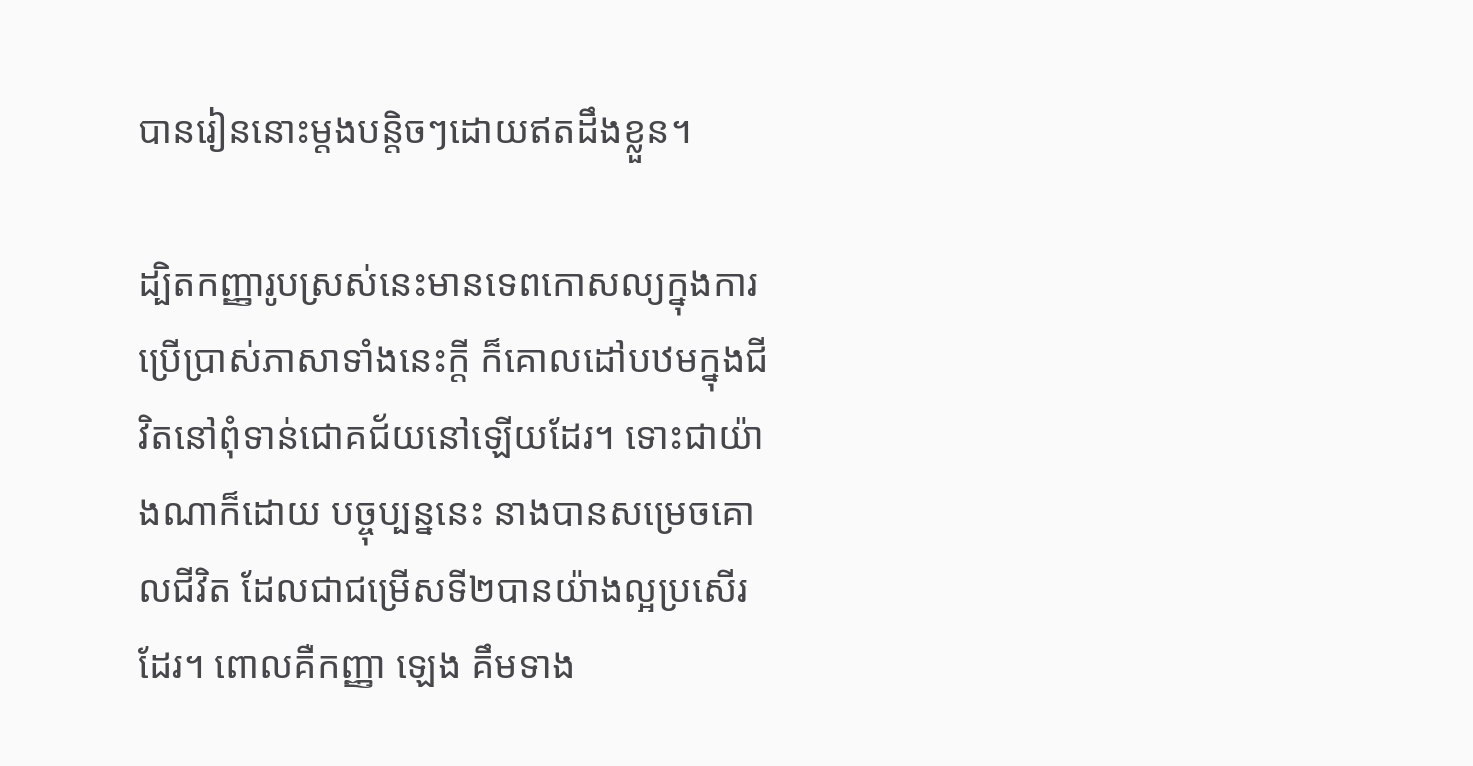បានរៀននោះម្តងបន្តិចៗដោយឥតដឹងខ្លួន។

ដ្បិតកញ្ញារូបស្រស់នេះមានទេពកោសល្យក្នុងការប្រើប្រាស់ភាសាទាំងនេះក្តី ក៏គោលដៅបឋមក្នុងជីវិតនៅពុំទាន់ជោគជ័យនៅឡើយដែរ។ ទោះជាយ៉ាងណាក៏ដោយ បច្ចុប្បន្ននេះ នាងបានសម្រេចគោលជីវិត ដែលជាជម្រើសទី២បានយ៉ាងល្អប្រសើរដែរ។ ពោលគឺកញ្ញា ឡេង គឹមទាង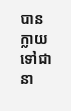បានក្លាយទៅជានា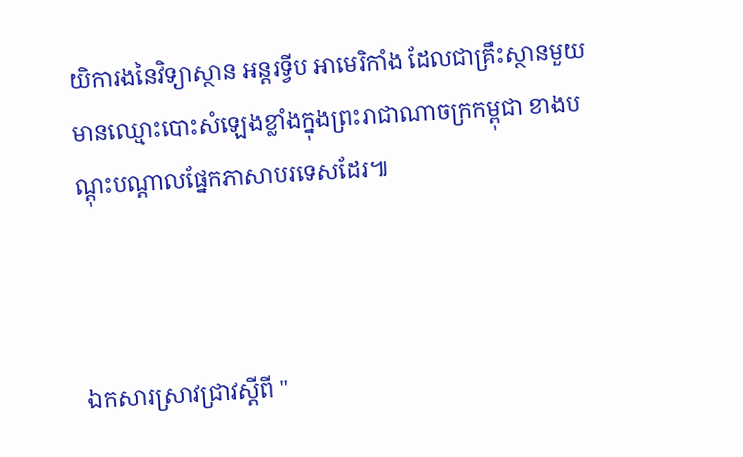យិការងនៃវិទ្យាស្ថាន អន្តរទ្វីប អាមេរិកាំង ដែលជាគ្រឹះស្ថានមួយមានឈ្មោះបោះសំឡេងខ្លាំងក្នុងព្រះរាជាណាចក្រកម្ពុជា ខាងបណ្តុះបណ្តាលផ្នែកភាសាបរទេសដែរ៕



ឯកសារស្រាវជ្រាវស្តីពី "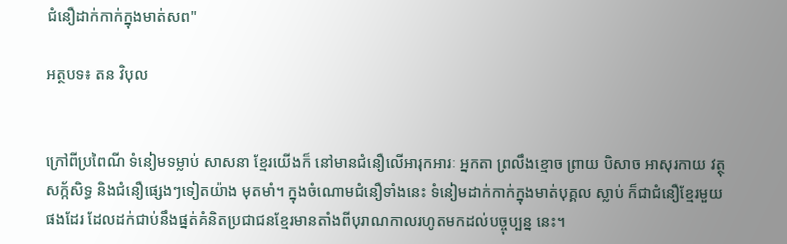ជំនឿដាក់កាក់ក្នុងមាត់សព"

អត្ថបទ៖ តន វិបុល


ក្រៅពីប្រពៃណី ទំនៀមទម្លាប់ សាសនា ខ្មែរយើងក៏ នៅមានជំនឿលើអារុកអារៈ អ្នកតា ព្រលឹងខ្មោច ព្រាយ បិសាច អាសុរកាយ វត្ថុសក្ក័សិទ្ធ និងជំនឿផ្សេងៗទៀតយ៉ាង មុតមាំ។ ក្នុងចំណោមជំនឿទាំងនេះ ទំនៀមដាក់កាក់ក្នុងមាត់បុគ្គល ស្លាប់ ក៏ជាជំនឿខ្មែរមួយផងដែរ ដែលដក់ជាប់នឹងផ្នត់គំនិតប្រជាជនខ្មែរមានតាំងពីបុរាណកាលរហូតមកដល់បច្ចុប្បន្ន នេះ។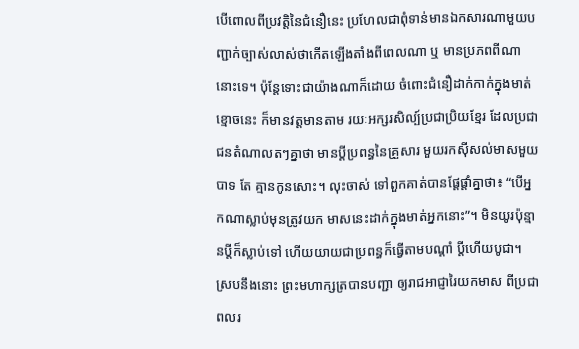បើពោលពីប្រវត្តិនៃជំនឿនេះ ប្រហែលជាពុំទាន់មានឯកសារណាមួយបញ្ជាក់ច្បាស់លាស់ថាកើតឡើងតាំងពីពេលណា ឬ មានប្រភពពីណានោះទេ។ ប៉ុន្តែទោះជាយ៉ាងណាក៏ដោយ ចំពោះជំនឿដាក់កាក់ក្នុងមាត់ខ្មោចនេះ ក៏មានវត្តមានតាម រយៈអក្សរសិល្ប៍ប្រជាប្រិយខ្មែរ ដែលប្រជាជនតំណាលតៗគ្នាថា មានប្តីប្រពន្ធនៃគ្រួសារ មួយរកស៊ីសល់មាសមួយបាទ តែ គ្មានកូនសោះ។ លុះចាស់ ទៅពួកគាត់បានផ្តែផ្តាំគ្នាថា៖ “បើអ្នកណាស្លាប់មុនត្រូវយក មាសនេះដាក់ក្នុងមាត់អ្នកនោះ”។ មិនយូរប៉ុន្មានប្តីក៏ស្លាប់ទៅ ហើយយាយជាប្រពន្ធក៏ធ្វើតាមបណ្តាំ ប្តីហើយបូជា។ ស្របនឹងនោះ ព្រះមហាក្សត្របានបញ្ជា ឲ្យរាជអាជ្ញារៃយកមាស ពីប្រជាពលរ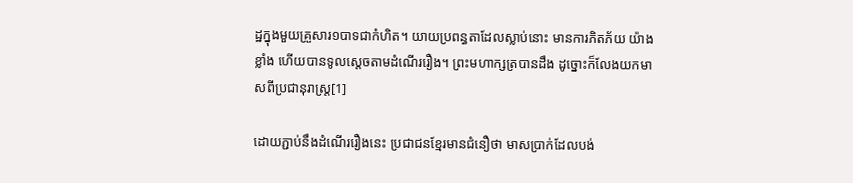ដ្ឋក្នុងមួយគ្រួសារ១បាទជាកំហិត។ យាយប្រពន្ធតាដែលស្លាប់នោះ មានការភិតភ័យ យ៉ាងខ្លាំង ហើយបានទូលស្តេចតាមដំណើររឿង។ ព្រះមហាក្សត្របានដឹង ដូច្នោះក៏លែងយកមាសពីប្រជានុរាស្រ្ត[1]

ដោយភ្ជាប់នឹងដំណើររឿងនេះ ប្រជាជនខ្មែរមានជំនឿថា មាសប្រាក់ដែលបង់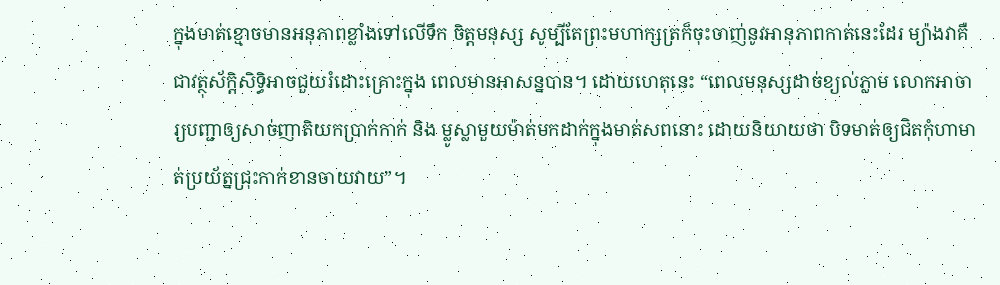ក្នុងមាត់ខ្មោចមានអនុភាពខ្លាំងទៅលើទឹក ចិត្តមនុស្ស សូម្បីតែព្រះមហាក្សត្រក៏ចុះចាញ់នូវអានុភាពកាត់នេះដែរ ម្យ៉ាងវាគឺជាវត្ថុស័ក្តិសិទ្ធិអាចជួយរំដោះគ្រោះក្នុង ពេលមានអាសន្នបាន។ ដោយហេតុនេះ “ពេលមនុស្សដាច់ខ្យល់ភ្លាម លោកអាចារ្យបញ្ជាឲ្យសាច់ញាតិយកប្រាក់កាក់ និង ម្លូស្លាមួយម៉ាត់មកដាក់ក្នុងមាត់សពនោះ ដោយនិយាយថា បិទមាត់ឲ្យជិតកុំហាមាត់ប្រយ័ត្នជ្រុះកាក់ខានចាយវាយ”។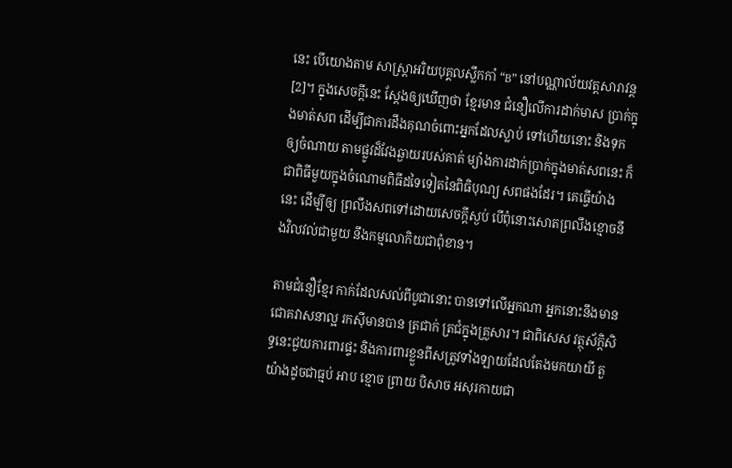នេះ បើយោងតាម សាស្រ្តាអរិយបុគ្គលស្លឹកកាំ “B” នៅបណ្ណាល័យវត្តសារាវន្ត[2]។ ក្នុងសេចក្តីនេះ ស្តែងឲ្យឃើញថា ខ្មែរមាន ជំនឿលើការដាក់មាស ប្រាក់ក្នុងមាត់សព ដើម្បីជាការដឹងគុណចំពោះអ្នកដែលស្លាប់ ទៅហើយនោះ និងទុកឲ្យចំណាយ តាមផ្លូវដ៏វែងឆ្ងាយរបស់គាត់ ម្យ៉ាងការដាក់ប្រាក់ក្នុងមាត់សពនេះ ក៏ជាពិធីមួយក្នុងចំណោមពិធីដទៃទៀតនៃពិធិបុណ្យ សពផងដែរ។ គេធ្វើយ៉ាងនេះ ដើម្បីឲ្យ ព្រលឹងសពទៅដោយសេចក្តីស្ងប់ បើពុំនោះសោតព្រលឹងខ្មោចនឹងវិលវល់ជាមួយ នឹងកម្មលោកិយជាពុំខាន។

តាមជំនឿខ្មែរ កាក់ដែលសល់ពីបូជានោះ បានទៅលើអ្នកណា អ្នកនោះនឹងមានជោគវាសនាល្អ រកស៊ីមានបាន ត្រជាក់ ត្រជំក្នុងគ្រួសារ។ ជាពិសេស វត្ថុស័ក្តិសិទ្ធនេះជួយការពារផ្ទះ និងការពារខ្លួនពីសត្រូវទាំងឡាយដែលតែងមកយាយី តួយ៉ាងដូចជាធ្មប់ អាប ខ្មោច ព្រាយ បិសាច អសុរកាយជា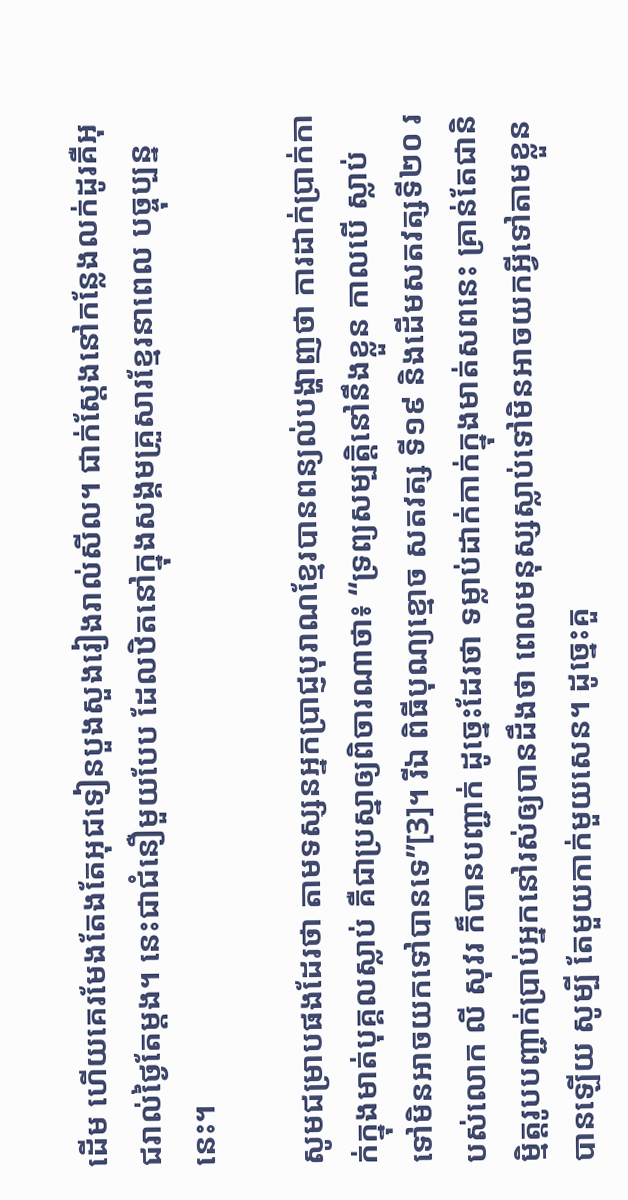ដើម ហើយគេរមែងតែងតែអុជទៀនបួងសួងរៀងរាល់សីល។ ជាក់ស្តែងនៅកន្លែងលក់ដូរគឺអុជរាល់ថ្ងៃតែម្តង។ នេះជាជំនឿមួយបែប ដែលឋិតនៅក្នុងសង្គមគ្រួសារខ្មែរនាពេល បច្ចុប្បន្ននេះ។

សូមជម្រាបផងដែរថា តាមទស្សនអ្នកប្រាជ្ញបុរាណខ្មែរបានពន្យល់បង្ហាញថា ការដាក់ប្រាក់កាក់ក្នុងមាត់បុគ្គលស្លាប់ គឺជាប្រស្នាឲ្យពិចារណាថា៖ “ទ្រព្យសម្បត្តិនៅនឹងខ្លួន កាលបើ ស្លាប់ទៅមិនអាចយកទៅបានទេ”[3]។ រីឯ ពិធីបុណ្យខ្មោច សតវត្ស ទី១៩ និងដើមសតវត្សទី២០ របស់លោក លី សុវរ ក៏បានបញ្ជាក់ ដូច្នេះដែរថា ទម្លាប់ដាក់កាក់ក្នុងមាត់សពនេះ គ្រាន់តែជានិមិ្មត្តរូបបញ្ជាក់ប្រាប់អ្នកនៅរស់ឲ្យបានដឹងថា ពេលមនុស្សស្លាប់ទៅមិនអាចយកអ្វីទៅតាមខ្លួនបានឡើយ សូម្បី តែមួយកាក់មួយសេន។ ដូច្នេះគួ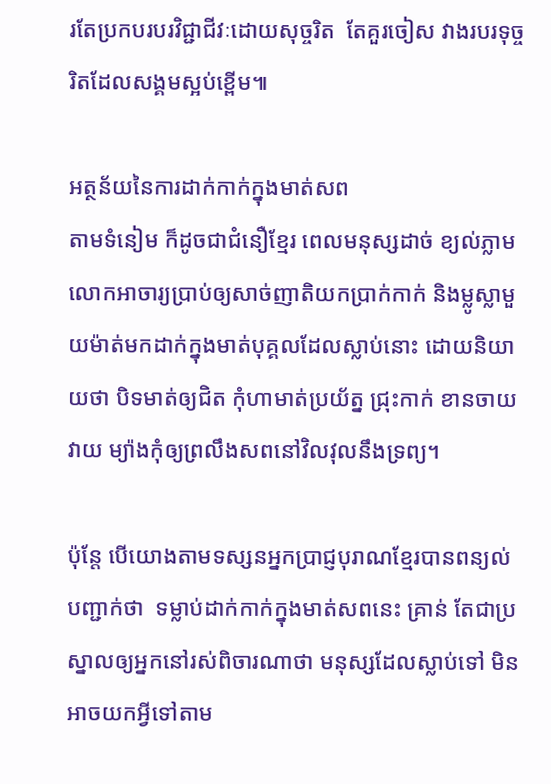រតែប្រកបរបរវិជ្ជាជីវៈដោយសុច្ចរិត  តែគួរចៀស វាងរបរទុច្ចរិតដែលសង្គមស្អប់ខ្ពើម៕

អត្ថន័យនៃការដាក់កាក់ក្នុងមាត់សព
តាមទំនៀម ក៏ដូចជាជំនឿខ្មែរ ពេលមនុស្សដាច់ ខ្យល់ភ្លាម លោកអាចារ្យបា្រប់ឲ្យសាច់ញាតិយកប្រាក់កាក់ និងម្លូស្លាមួយម៉ាត់មកដាក់ក្នុងមាត់បុគ្គលដែលស្លាប់នោះ ដោយនិយាយថា បិទមាត់ឲ្យជិត កុំហាមាត់ប្រយ័ត្ន ជ្រុះកាក់ ខានចាយវាយ ម្យ៉ាងកុំឲ្យព្រលឹងសពនៅវិលវុលនឹងទ្រព្យ។

ប៉ុន្តែ បើយោងតាមទស្សនអ្នកប្រាជ្ញបុរាណខ្មែរបានពន្យល់បញ្ជាក់ថា  ទម្លាប់ដាក់កាក់ក្នុងមាត់សពនេះ គ្រាន់ តែជាប្រស្នាលឲ្យអ្នកនៅរស់ពិចារណាថា មនុស្សដែលស្លាប់ទៅ មិនអាចយកអ្វីទៅតាម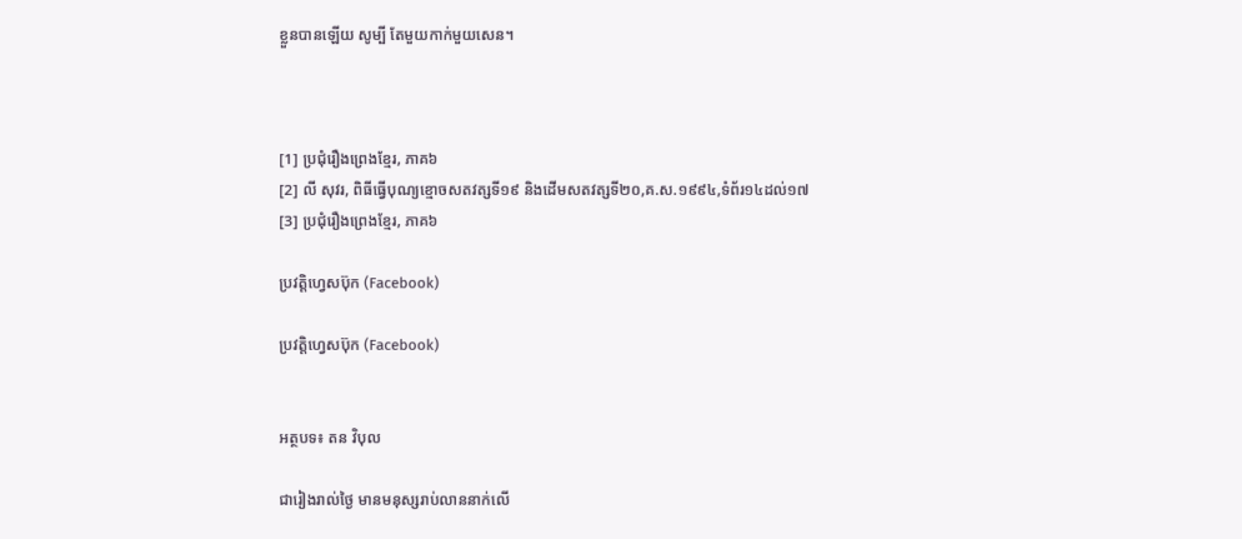ខ្លួនបានឡើយ សូម្បី តែមួយកាក់មួយសេន។



[1] ប្រជុំរឿងព្រេងខ្មែរ, ភាគ៦
[2] លី សុវរ, ពិធីធ្វើបុណ្យខ្មោចសតវត្សទី១៩ និងដើមសតវត្សទី២០,គ.ស.១៩៩៤,ទំព័រ១៤ដល់១៧
[3] ប្រជុំរឿងព្រេងខ្មែរ, ភាគ៦

ប្រវត្តិហ្វេសប៊ុក (Facebook)

ប្រវត្តិហ្វេសប៊ុក (Facebook)


អត្ថបទ៖ តន វិបុល

ជារៀងរាល់ថ្ងៃ មានមនុស្សរាប់លាននាក់លើ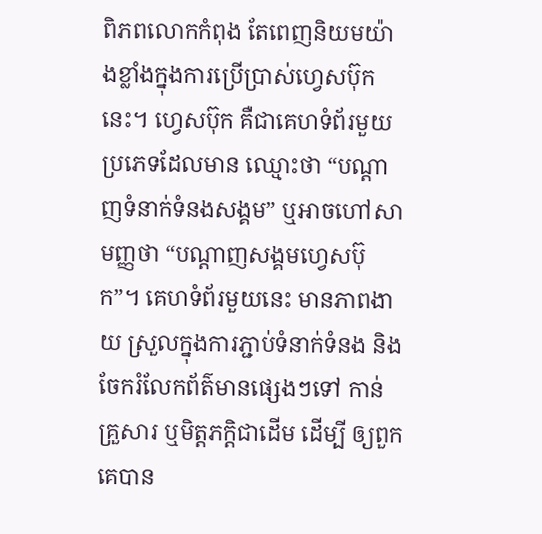ពិភពលោកកំពុង តែពេញនិយមយ៉ាងខ្លាំងក្នុងការប្រើប្រាស់ហ្វេសប៊ុកនេះ។ ហ្វេសប៊ុក គឺជាគេហទំព័រមួយប្រភេទដែលមាន ឈ្មោះថា “បណ្តាញទំនាក់ទំនងសង្គម” ឬអាចហៅសាមញ្ញថា “បណ្តាញសង្គមហ្វេសប៊ុក”។ គេហទំព័រមួយនេះ មានភាពងាយ ស្រួលក្នុងការភ្ជាប់ទំនាក់ទំនង និងចែករំលែកព័ត៌មានផ្សេងៗទៅ កាន់គ្រួសារ ឬមិត្តភក្តិជាដើម ដើម្បី ឲ្យពួកគេបាន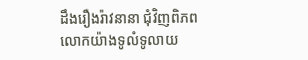ដឹងរឿងរ៉ាវនានា ជុំវិញពិភពលោកយ៉ាងទូលំទូលាយ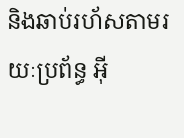និងឆាប់រហ័សតាមរយៈប្រព័ន្ធ អ៊ី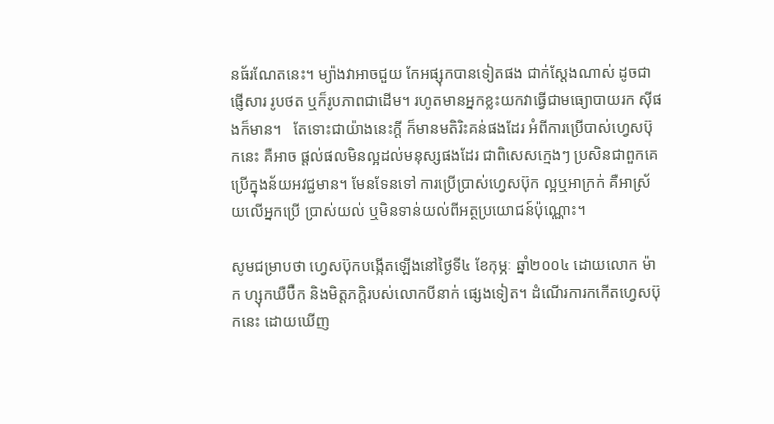នធ័រណែតនេះ។ ម្យ៉ាងវាអាចជួយ កែអផ្សុកបានទៀតផង ជាក់ស្តែងណាស់ ដូចជាផ្ញើសារ រូបថត ឬក៏រូបភាពជាដើម។ រហូតមានអ្នកខ្លះយកវាធ្វើជាមធ្យោបាយរក ស៊ីផងក៏មាន។   តែទោះជាយ៉ាងនេះក្តី ក៏មានមតិរិះគន់ផងដែរ អំពីការប្រើបាស់ហ្វេសប៊ុកនេះ គឺអាច ផ្តល់ផលមិនល្អដល់មនុស្សផងដែរ ជាពិសេសក្មេងៗ ប្រសិនជាពួកគេប្រើក្នុងន័យអវជ្ជមាន។ មែនទែនទៅ ការប្រើប្រាស់ហ្វេសប៊ុក ល្អឬអាក្រក់ គឺអាស្រ័យលើអ្នកប្រើ ប្រាស់យល់ ឬមិនទាន់យល់ពីអត្ថប្រយោជន៍ប៉ុណ្ណោះ។

សូមជម្រាបថា ហ្វេសប៊ុកបង្កើតឡើងនៅថ្ងៃទី៤ ខែកុម្ភៈ ឆ្នាំ២០០៤ ដោយលោក ម៉ាក ហ្សុកឃឺប៊ឺក និងមិត្តភក្តិរបស់លោកបីនាក់ ផ្សេងទៀត។ ដំណើរការកកើតហ្វេសប៊ុកនេះ ដោយឃើញ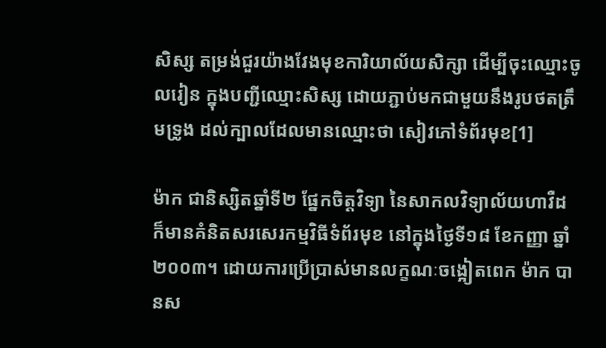សិស្ស តម្រង់ជួរយ៉ាងវែងមុខការិយាល័យសិក្សា ដើម្បីចុះឈ្មោះចូលរៀន ក្នុងបញ្ជីឈ្មោះសិស្ស ដោយភ្ជាប់មកជាមួយនឹងរូបថតត្រឹមទ្រូង ដល់ក្បាលដែលមានឈ្មោះថា សៀវភៅទំព័រមុខ[1]

ម៉ាក ជានិស្សិតឆ្នាំទី២ ផ្នែកចិត្តវិទ្យា នៃសាកលវិទ្យាល័យហាវឺដ ក៏មានគំនិតសរសេរកម្មវិធីទំព័រមុខ នៅក្នុងថ្ងៃទី១៨ ខែកញ្ញា ឆ្នាំ២០០៣។ ដោយការប្រើប្រាស់មានលក្ខណៈចង្អៀតពេក ម៉ាក បានស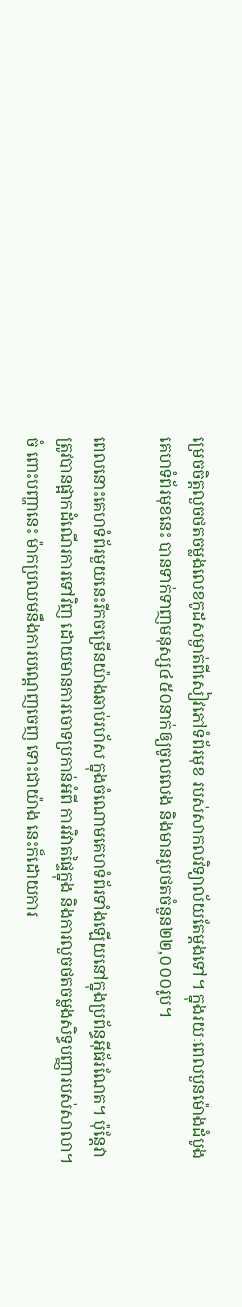ម្រេចចិត្តលួចថតចម្លងលេខកូដសម្ងាត់ពីសៀវភៅទំព័រមុខ របស់សាកលវិទ្យាល័យតែម្តងទៅ។ ក្នុងរយៈពេលបួនម៉ោងដំបូង គេហទំព័រមុខនេះ បានទាក់ទាញមនុស្ស៤៥០នាក់ឲ្យចូលលេង និងមានរូបថតចំនួន២២,០០០រូប។

ពេលនោះគេហទំព័រមួយនេះរីកចម្រើនយ៉ាងឆាប់រហ័ស ក្នុងចំណោមគេហទំព័រទាំងឡើយនៅក្នុងប្រព័ន្ធអ៊ីធ័រណែត។ ប៉ុន្តែវា ត្រូវបានផ្អាកដំណើរការទៅវិញ ដោយមានការចោទប្រកាន់អំពី ការវិវាតផ្ទៃក្នុង និងការលួចថតចម្លងសិទ្ធបញ្ញារបស់សាលា។ ចំ ពោះបញ្ហានេះ ម៉ាកប្រឈមនឹងការបណ្តេញចេញ ទោះជាយ៉ាង នេះក៏ដោយការ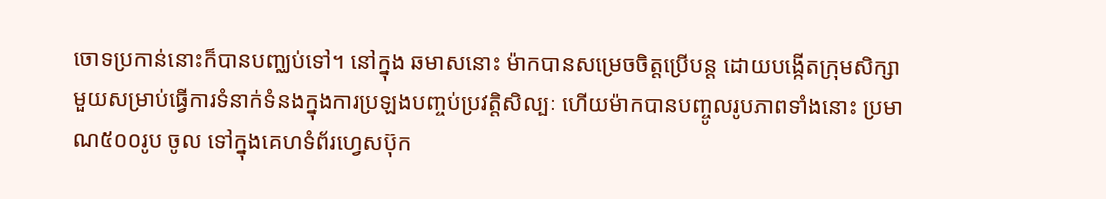ចោទប្រកាន់នោះក៏បានបញ្ឈប់ទៅ។ នៅក្នុង ឆមាសនោះ ម៉ាកបានសម្រេចចិត្តប្រើបន្ត ដោយបង្កើតក្រុមសិក្សា មួយសម្រាប់ធ្វើការទំនាក់ទំនងក្នុងការប្រឡងបញ្ចប់ប្រវត្តិសិល្បៈ ហើយម៉ាកបានបញ្ចូលរូបភាពទាំងនោះ ប្រមាណ៥០០រូប ចូល ទៅក្នុងគេហទំព័រហ្វេសប៊ុក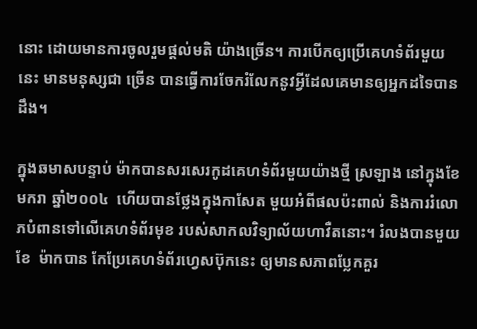នោះ ដោយមានការចូលរួមផ្តល់មតិ យ៉ាងច្រើន។ ការបើកឲ្យប្រើគេហទំព័រមួយនេះ មានមនុស្សជា ច្រើន បានធ្វើការចែករំលែកនូវអ្វីដែលគេមានឲ្យអ្នកដទៃបាន ដឹង។

ក្នុងឆមាសបន្ទាប់ ម៉ាកបានសរសេរកូដគេហទំព័រមួយយ៉ាងថ្មី ស្រឡាង នៅក្នុងខែមករា ឆ្នាំ២០០៤  ហើយបានថ្លែងក្នុងកាសែត មួយអំពីផលប៉ះពាល់ និងការរំលោភបំពានទៅលើគេហទំព័រមុខ របស់សាកលវិទ្យាល័យហាវឺតនោះ។ រំលងបានមួយខែ  ម៉ាកបាន កែប្រែគេហទំព័រហ្វេសប៊ុកនេះ ឲ្យមានសភាពប្លែកគួរ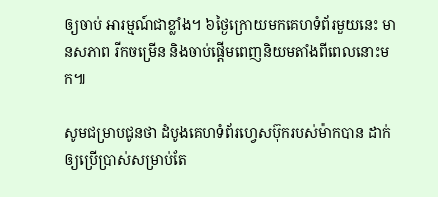ឲ្យចាប់ អារម្មណ៍ជាខ្លាំង។ ៦ថ្ងៃក្រោយមកគេហទំព័រមួយនេះ មានសភាព រីកចម្រើន និងចាប់ផ្តើមពេញនិយមតាំងពីពេលនោះមក៕

សូមជម្រាបជូនថា ដំបូងគេហទំព័រហ្វេសប៊ុករបស់ម៉ាកបាន ដាក់ឲ្យប្រើប្រាស់សម្រាប់តែ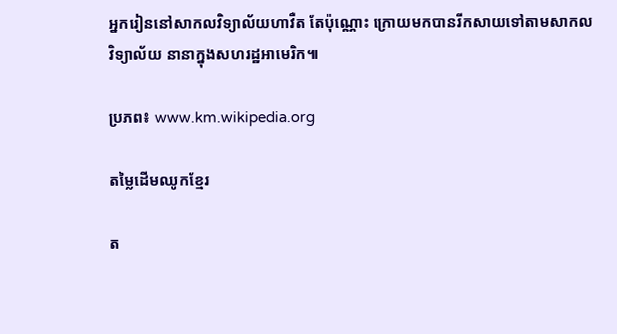អ្នករៀននៅសាកលវិទ្យាល័យហាវឺត តែប៉ុណ្ណោះ ក្រោយមកបានរីកសាយទៅតាមសាកលវិទ្យាល័យ នានាក្នុងសហរដ្ឋអាមេរិក៕

ប្រភព៖ www.km.wikipedia.org

តម្លៃដើមឈូកខ្មែរ

ត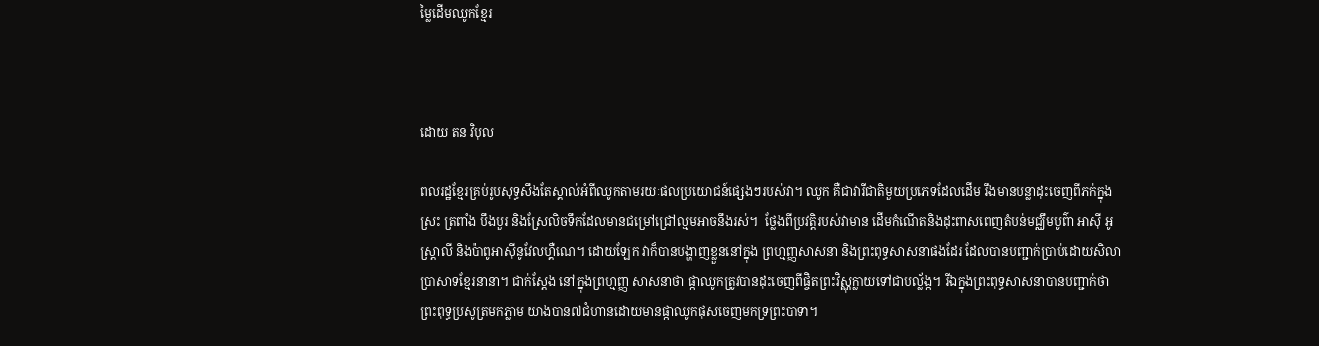ម្លៃដើមឈូកខ្មែរ



ដោយ តន វិបុល

ពលរដ្ឋខ្មែរគ្រប់រូបសុទ្ធសឹងតែស្គាល់អំពីឈូកតាមរយៈផលប្រយោជន៍ផ្សេងៗរបស់វា។ ឈូក គឺជាវារីជាតិមួយប្រភេទដែលដើម រឹងមានបន្លាដុះចេញពីភក់ក្នុងស្រះ ត្រពាំង បឹងបួរ និងស្រែលិចទឹកដែលមានជម្រៅជ្រៅល្មមអាចនឹងរស់។  ថ្លែងពីប្រវត្តិរបស់វាមាន ដើមកំណើតនិងដុះពាសពេញតំបន់មជ្ឈឹមបូព៌ា អាស៊ី អូស្រ្តាលី និងប៉ាពូអាស៊ីនូវែលហ្គឺណេ។ ដោយឡែក វាក៏បានបង្ហាញខ្លួននៅក្នុង ព្រហ្មញ្ញសាសនា និងព្រះពុទ្ធសាសនាផងដែរ ដែលបានបញ្ជាក់ប្រាប់ដោយសិលាប្រាសាទខ្មែរនានា។ ជាក់ស្តែង នៅក្នុងព្រហ្មញ្ញ សាសនាថា ផ្កាឈូកត្រូវបានដុះចេញពីផ្ចិតព្រះវិស្ណុក្លាយទៅជាបល្ល័ង្ក។ រីឯក្នុងព្រះពុទ្ធសាសនាបានបញ្ជាក់ថា ព្រះពុទ្ធប្រសូត្រមកភ្លាម យាងបាន៧ជំហានដោយមានផ្កាឈូកផុសចេញមកទ្រព្រះបាទា។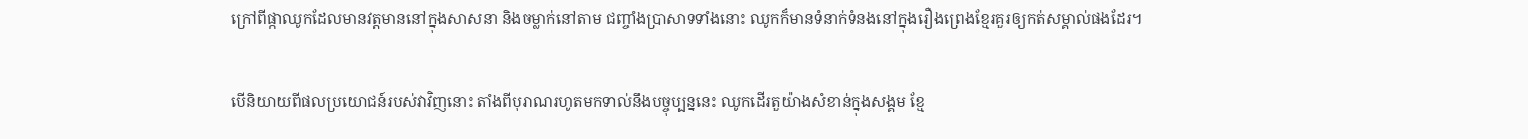ក្រៅពីផ្កាឈូកដែលមានវត្តមាននៅក្នុងសាសនា និងចម្លាក់នៅតាម ជញ្ចាំងប្រាសាទទាំងនោះ ឈូកក៏មានទំនាក់ទំនងនៅក្នុងរឿងព្រេងខ្មែរគួរឲ្យកត់សម្គាល់ផងដែរ។

បើនិយាយពីផលប្រយោជន៍របស់វាវិញនោះ តាំងពីបុរាណរហូតមកទាល់នឹងបច្ចុប្បន្ននេះ ឈូកដើរតួយ៉ាងសំខាន់ក្នុងសង្គម ខ្មែ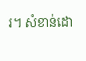រ។ សំខាន់ដោ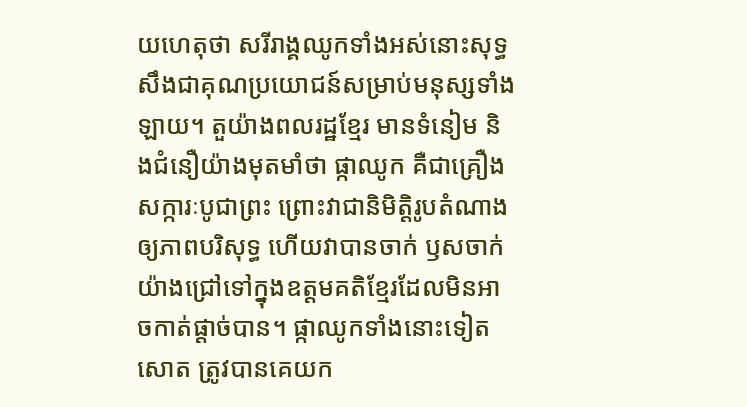យហេតុថា សរីរាង្គឈូកទាំងអស់នោះសុទ្ធសឹងជាគុណប្រយោជន៍សម្រាប់មនុស្សទាំងឡាយ។ តួយ៉ាងពលរដ្ឋខ្មែរ មានទំនៀម និងជំនឿយ៉ាងមុតមាំថា ផ្កាឈូក គឺជាគ្រឿងសក្ការៈបូជាព្រះ ព្រោះវាជានិមិត្តិរូបតំណាងឲ្យភាពបរិសុទ្ធ ហើយវាបានចាក់ ឫសចាក់យ៉ាងជ្រៅទៅក្នុងឧត្តមគតិខ្មែរដែលមិនអាចកាត់ផ្តាច់បាន។ ផ្កាឈូកទាំងនោះទៀតសោត ត្រូវបានគេយក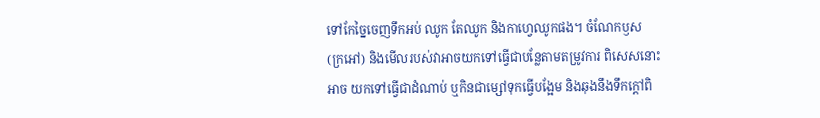ទៅកែច្នៃចេញទឹកអប់ ឈូក តែឈូក និងកាហ្វេឈូកផង។ ចំណែកឫស (ក្រអៅ) និងមើលរបស់វាអាចយកទៅធ្វើជាបន្លែតាមតម្រូវការ ពិសេសនោះ អាច យកទៅធ្វើជាដំណាប់ ឬកិនជាម្សៅទុកធ្វើបង្អែម និងឆុងនឹងទឹកក្តៅពិ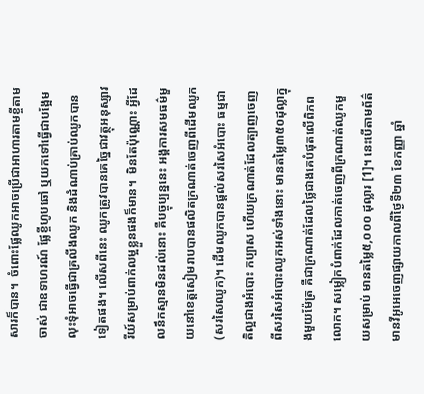សារក៏បាន។  ចំពោះផ្លែឈូកអាចប្រើជាអាហារតាមខ្ចីតាមចាស់ ជាឧទាហរណ៍ ផ្លែខ្ចីហូបឆៅ ឬយកទៅធ្វើជាបង្អែម លុះទុំអាចធ្វើជាគ្រលីងឈូក និងដំណាប់គ្រាប់ឈូកបានទៀតផង។ លើសពីនេះ ឈូកត្រូវបានគេច្នៃជាវត្ថុអនុស្សាវរីយ៍សម្រាប់ពាក់លម្អខ្លួនផងក៏មាន។  មិនតែប៉ុណ្ណោះ អ្វីដែលនឹកស្មានមិនដល់នោះ គឺបច្ចុប្បន្ននេះ អង្គការសមធម៌មួយនៅខេត្តសៀមរាបបានផលិតក្រណាត់ចេញពីដើមឈូក (សរសៃឈូក)។ ដើមឈូកបានផ្តល់សរសៃអំបោះ ធម្មជាតិល្អជាងអំបោះ កប្បាស ហើយក្រណាត់ដែលត្បាញចេញពីសរសៃអំបោះឈូកអស់ទាំងនោះ មានតម្លៃ៣៥០ដុល្លាក្នុងមួយម៉ែត្រ គឺជាក្រណាត់ដែលថ្លៃជាងគេបំផុតលើពិភពលោក។ សម្លៀកបំពាក់ដែលកាត់ចេញពីក្រណាត់ឈូកមួយសម្រាប់ មានតម្លៃ៥,០០០ ដុល្លារ [1]។ នេះបើតាមព័ត៌ មានវីអូអេចេញផ្សាយកាលពីថ្ងៃទី២៣ ខែកញ្ញា ឆ្នាំ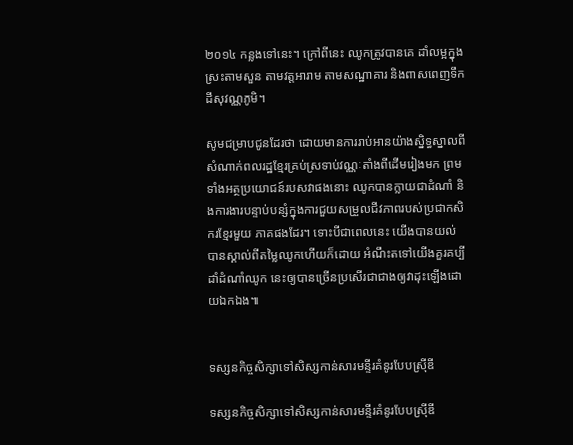២០១៤ កន្លងទៅនេះ។ ក្រៅពីនេះ ឈូកត្រូវបានគេ ដាំលម្អក្នុងស្រះតាមសួន តាមវត្តអារាម តាមសណ្ឋាគារ និងពាសពេញទឹកដីសុវណ្ណភូមិ។

សូមជម្រាបជូនដែរថា ដោយមានការរាប់អានយ៉ាងស្និទ្ធស្នាលពីសំណាក់ពលរដ្ឋខ្មែរគ្រប់ស្រទាប់វណ្ណៈតាំងពីដើមរៀងមក ព្រម ទាំងអត្ថប្រយោជន៍របសវាផងនោះ ឈូកបានក្លាយជាដំណាំ និងការងារបន្ទាប់បន្សំក្នុងការជួយសម្រួលជីវភាពរបស់ប្រជាកសិករខ្មែរមួយ ភាគផងដែរ។ ទោះបីជាពេលនេះ យើងបានយល់បានស្គាល់ពីតម្លៃឈូកហើយក៏ដោយ អំណឹះតទៅយើងគួរគប្បីដាំដំណាំឈូក នេះឲ្យបានច្រើនប្រសើរជាជាងឲ្យវាដុះឡើងដោយឯកឯង៕


ទស្សនកិច្ចសិក្សាទៅសិស្សកាន់សារមន្ទីរគំនូរបែបស្រ៊ីឌី

ទស្សនកិច្ចសិក្សាទៅសិស្សកាន់សារមន្ទីរគំនូរបែបស្រ៊ីឌី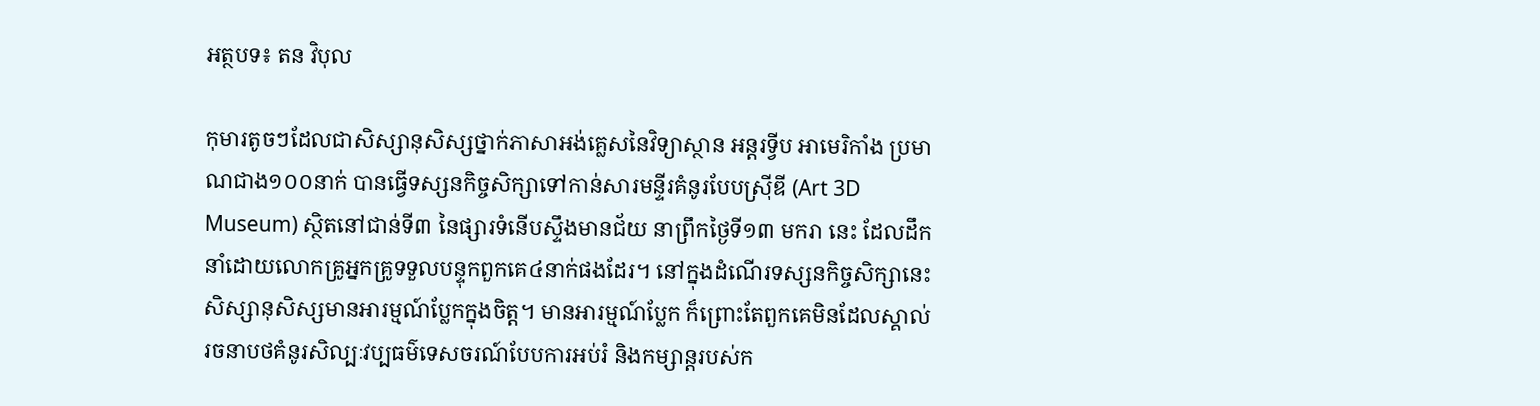អត្ថបទ៖ តន វិបុល

កុមារតូចៗដែលជាសិស្សានុសិស្សថ្នាក់ភាសាអង់គ្លេសនៃវិទ្យាស្ថាន អន្តរទ្វីប អាមេរិកាំង ប្រមាណជាង១០០នាក់ បានធ្វើទស្សនកិច្ចសិក្សាទៅកាន់សារមន្ទីរគំនូរបែបស្រ៊ីឌី (Art 3D Museum) ស្ថិតនៅជាន់ទី៣ នៃផ្សារទំនើបស្ទឹងមានជ័យ នាព្រឹកថ្ងៃទី១៣ មករា នេះ ដែលដឹកនាំដោយលោកគ្រូអ្នកគ្រូទទួលបន្ទុកពួកគេ៤នាក់ផងដែរ។ នៅក្នុងដំណើរទស្សនកិច្ចសិក្សានេះ សិស្សានុសិស្សមានអារម្មណ៍ប្លែកក្នុងចិត្ត។ មានអារម្មណ៍ប្លែក ក៏ព្រោះតែពួកគេមិនដែលស្គាល់រចនាបថគំនូរសិល្បៈវប្បធម៌ទេសចរណ៍បែបការអប់រំ និងកម្សាន្តរបស់ក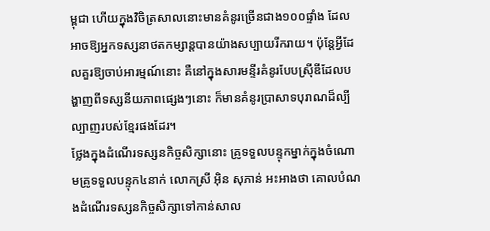ម្ពុជា ហើយក្នុងវិចិត្រសាលនោះមានគំនូរច្រើនជាង១០០ផ្ទាំង ដែលអាចឱ្យអ្នកទស្សនាថតកម្សាន្តបានយ៉ាងសប្បាយរីករាយ។ ប៉ុន្តែអ្វីដែលគួរឱ្យចាប់អារម្មណ៍នោះ គឺនៅក្នុងសារមន្ទីរគំនូរបែបស្រ៊ីឌីដែលបង្ហាញពីទស្សនីយភាពផ្សេងៗនោះ ក៏មានគំនូរប្រាសាទបុរាណដ៏ល្បីល្បាញរបស់ខ្មែរផងដែរ។
ថ្លែងក្នុងដំណើរទស្សនកិច្ចសិក្សានោះ គ្រូទទួលបន្ទុកម្នាក់ក្នុងចំណោមគ្រូទទួលបន្ទុក៤នាក់ លោកស្រី អ៊ិន សុភាន់ អះអាងថា គោលបំណងដំណើរទស្សនកិច្ចសិក្សាទៅកាន់សាល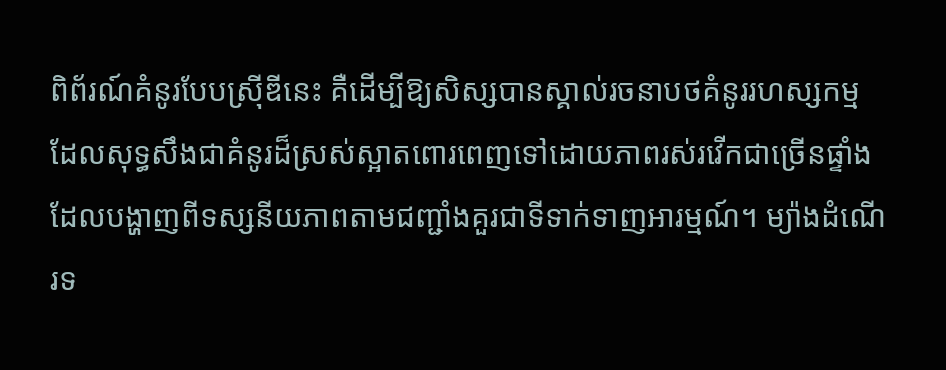ពិព័រណ៍គំនូរបែបស្រ៊ីឌីនេះ គឺដើម្បីឱ្យសិស្សបានស្គាល់រចនាបថគំនូររហស្សកម្ម ដែលសុទ្ធសឹងជាគំនូរដ៏ស្រស់ស្អាតពោរពេញទៅដោយភាពរស់រវើកជាច្រើនផ្ទាំងដែលបង្ហាញពីទស្សនីយភាពតាមជញ្ជាំងគួរជាទីទាក់ទាញអារម្មណ៍។ ម្យ៉ាងដំណើរទ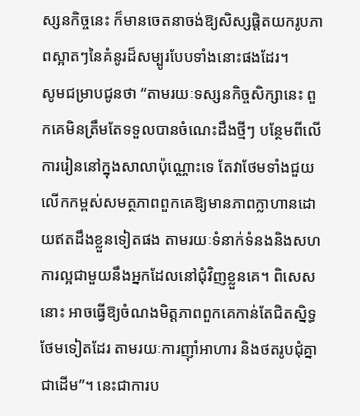ស្សនកិច្ចនេះ ក៏មានចេតនាចង់ឱ្យសិស្សផ្តិតយករូបភាពស្អាតៗនៃគំនូរដ៏សម្បូរបែបទាំងនោះផងដែរ។
សូមជម្រាបជូនថា “តាមរយៈទស្សនកិច្ចសិក្សានេះ ពួកគេមិនត្រឹមតែទទួលបានចំណេះដឹងថ្មីៗ បន្ថែមពីលើការរៀននៅក្នុងសាលាប៉ុណ្ណោះទេ តែវាថែមទាំងជួយលើកកម្ពស់សមត្ថភាពពួកគេឱ្យមានភាពក្លាហានដោយឥតដឹងខ្លួនទៀតផង តាមរយៈទំនាក់ទំនងនិងសហការល្អជាមួយនឹងអ្នកដែលនៅជុំវិញខ្លួនគេ។ ពិសេសនោះ អាចធ្វើឱ្យចំណងមិត្តភាពពួកគេកាន់តែជិតស្និទ្ធថែមទៀតដែរ តាមរយៈការញ៉ាំអាហារ និងថតរូបជុំគ្នាជាដើម”។ នេះជាការប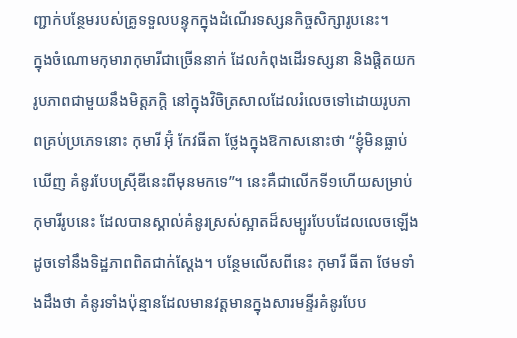ញ្ជាក់បន្ថែមរបស់គ្រូទទួលបន្ទុកក្នុងដំណើរទស្សនកិច្ចសិក្សារូបនេះ។
ក្នុងចំណោមកុមារាកុមារីជាច្រើននាក់ ដែលកំពុងដើរទស្សនា និងផ្តិតយករូបភាពជាមួយនឹងមិត្តភក្តិ នៅក្នុងវិចិត្រសាលដែលរំលេចទៅដោយរូបភាពគ្រប់ប្រភេទនោះ កុមារី អ៊ុំ កែវធីតា ថ្លែងក្នុងឱកាសនោះថា “ខ្ញុំមិនធ្លាប់ឃើញ គំនូរបែបស្រ៊ីឌីនេះពីមុនមកទេ”។ នេះគឺជាលើកទី១ហើយសម្រាប់កុមារីរូបនេះ ដែលបានស្គាល់គំនូរស្រស់ស្អាតដ៏សម្បូរបែបដែលលេចឡើងដូចទៅនឹងទិដ្ឋភាពពិតជាក់ស្តែង។ បន្ថែមលើសពីនេះ កុមារី ធីតា ថែមទាំងដឹងថា គំនូរទាំងប៉ុន្មានដែលមានវត្តមានក្នុងសារមន្ទីរគំនូរបែប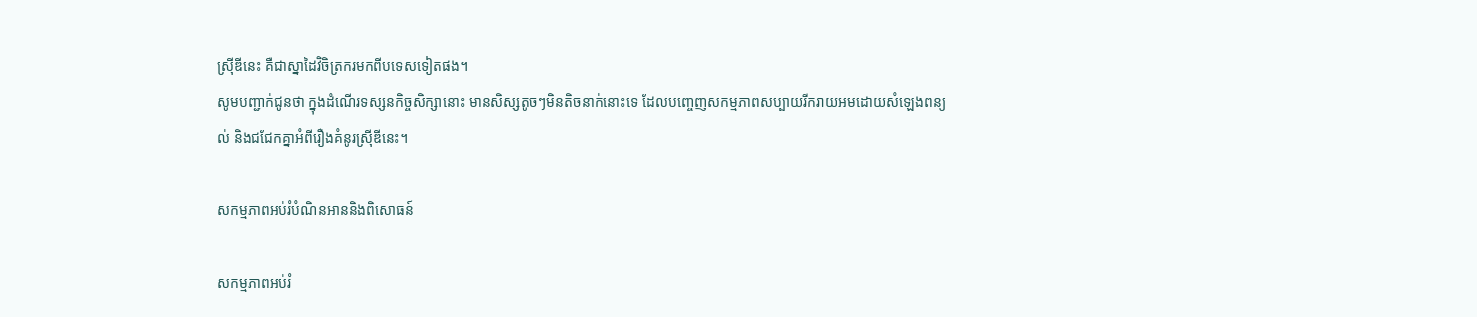ស្រ៊ីឌីនេះ គឺជាស្នាដៃវិចិត្រករមកពីបទេសទៀតផង។
សូមបញ្ជាក់ជូនថា ក្នុងដំណើរទស្សនកិច្ចសិក្សានោះ មានសិស្សតូចៗមិនតិចនាក់នោះទេ ដែលបញ្ចេញសកម្មភាពសប្បាយរីករាយអមដោយសំឡេងពន្យល់ និងជជែកគ្នាអំពីរឿងគំនូរស្រ៊ីឌីនេះ។

សកម្មភាពអប់រំបំណិនអាននិងពិសោធន៍

សកម្មភាពអប់រំ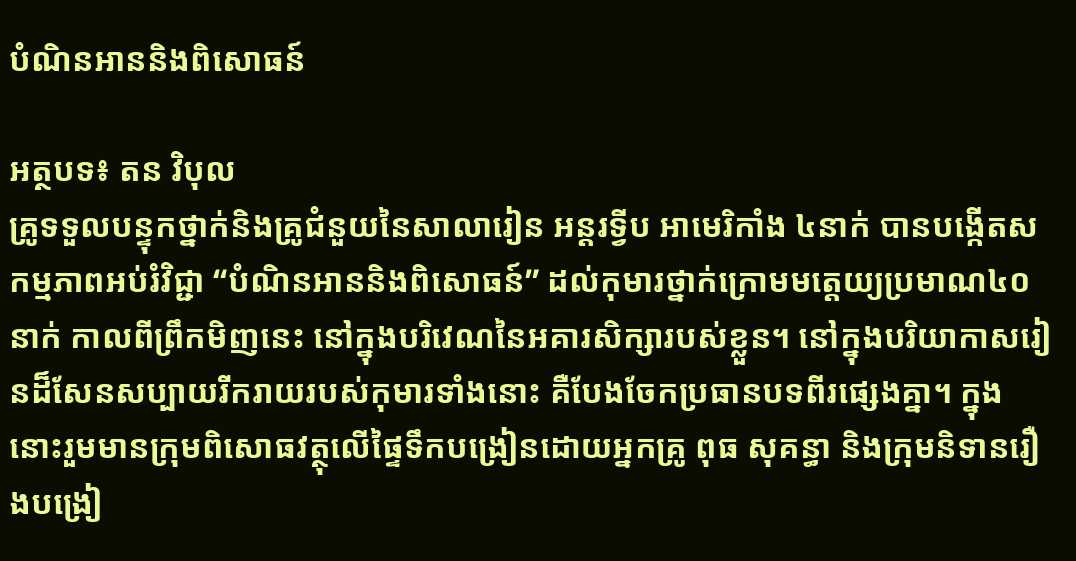បំណិនអាននិងពិសោធន៍

អត្ថបទ៖ តន វិបុល
គ្រូទទួលបន្ទុកថ្នាក់និងគ្រូជំនួយនៃសាលារៀន អន្តរទ្វីប អាមេរិកាំង ៤នាក់ បានបង្កើតសកម្មភាពអប់រំវិជ្ជា “បំណិនអាននិងពិសោធន៍” ដល់កុមារថ្នាក់ក្រោមមត្តេយ្យប្រមាណ៤០នាក់ កាលពីព្រឹកមិញនេះ នៅក្នុងបរិវេណនៃអគារសិក្សារបស់ខ្លួន។ នៅក្នុងបរិយាកាសរៀនដ៏សែនសប្បាយរីករាយរបស់កុមារទាំងនោះ គឺបែងចែកប្រធានបទពីរផ្សេងគ្នា។ ក្នុងនោះរួមមានក្រុមពិសោធវត្ថុលើផ្ទៃទឹកបង្រៀនដោយអ្នកគ្រូ ពុធ សុគន្ធា និងក្រុមនិទានរឿងបង្រៀ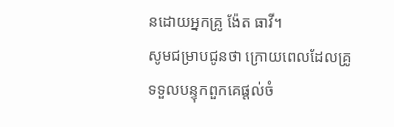នដោយអ្នកគ្រូ ង៉ែត ធាវី។
សូមជម្រាបជូនថា ក្រោយពេលដែលគ្រូទទួលបន្ទុកពួកគេផ្តល់ចំ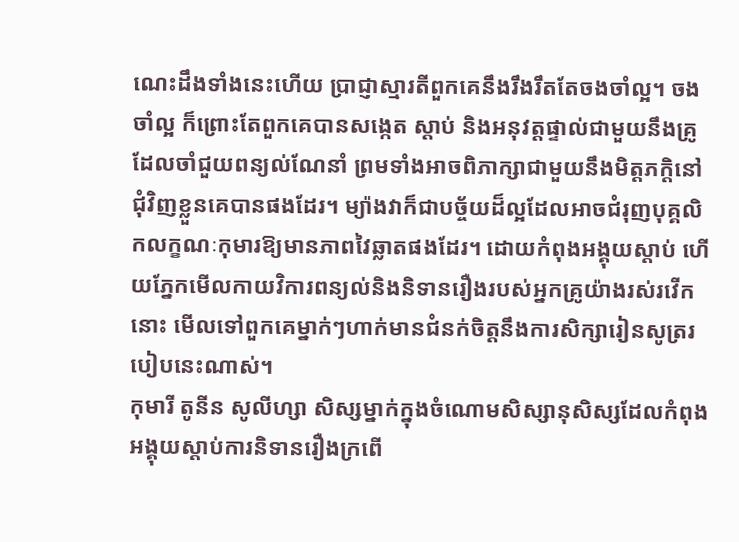ណេះដឹងទាំងនេះហើយ ប្រាជ្ញាស្មារតីពួកគេនឹងរឹងរឹតតែចងចាំល្អ។ ចងចាំល្អ ក៏ព្រោះតែពួកគេបានសង្កេត ស្តាប់ និងអនុវត្តផ្ទាល់ជាមួយនឹងគ្រូដែលចាំជួយពន្យល់ណែនាំ ព្រមទាំងអាចពិភាក្សាជាមួយនឹងមិត្តភក្តិនៅជុំវិញខ្លួនគេបានផងដែរ។ ម្យ៉ាងវាក៏ជាបច្ច័យដ៏ល្អដែលអាចជំរុញបុគ្គលិកលក្ខណៈកុមារឱ្យមានភាពវៃឆ្លាតផងដែរ។ ដោយកំពុងអង្គុយស្តាប់ ហើយភ្នែកមើលកាយវិការពន្យល់និងនិទានរឿងរបស់អ្នកគ្រូយ៉ាងរស់រវើកនោះ មើលទៅពួកគេម្នាក់ៗហាក់មានជំនក់ចិត្តនឹងការសិក្សារៀនសូត្ររបៀបនេះណាស់។
កុមារី តូនីន សូលីហ្សា សិស្សម្នាក់ក្នុងចំណោមសិស្សានុសិស្សដែលកំពុងអង្គុយស្តាប់ការនិទានរឿងក្រពើ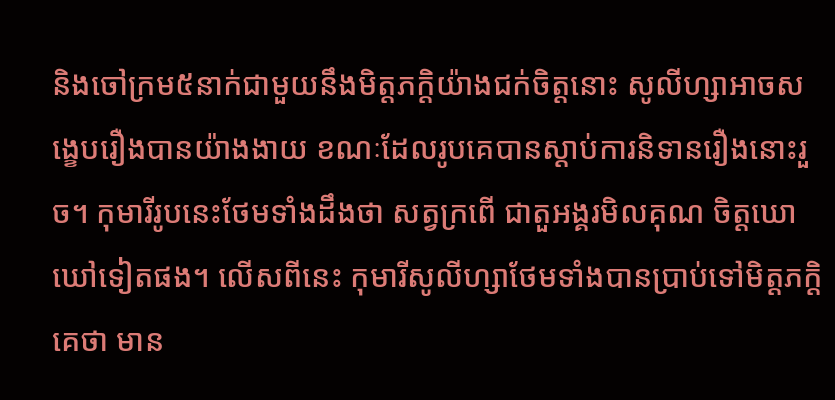និងចៅក្រម៥នាក់ជាមួយនឹងមិត្តភក្តិយ៉ាងជក់ចិត្តនោះ សូលីហ្សាអាចសង្ខេបរឿងបានយ៉ាងងាយ ខណៈដែលរូបគេបានស្តាប់ការនិទានរឿងនោះរួច។ កុមារីរូបនេះថែមទាំងដឹងថា សត្វក្រពើ ជាតួអង្គរមិលគុណ ចិត្តឃោឃៅទៀតផង។ លើសពីនេះ កុមារីសូលីហ្សាថែមទាំងបានប្រាប់ទៅមិត្តភក្តិគេថា មាន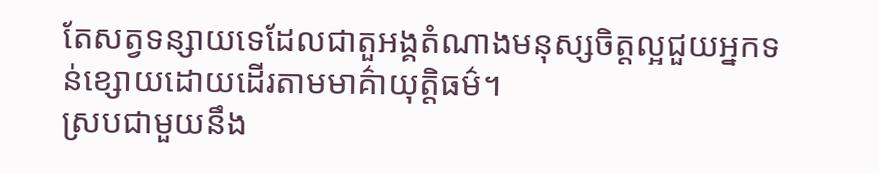តែសត្វទន្សាយទេដែលជាតួអង្គតំណាងមនុស្សចិត្តល្អជួយអ្នកទន់ខ្សោយដោយដើរតាមមាគ៌ាយុត្តិធម៌។
ស្របជាមួយនឹង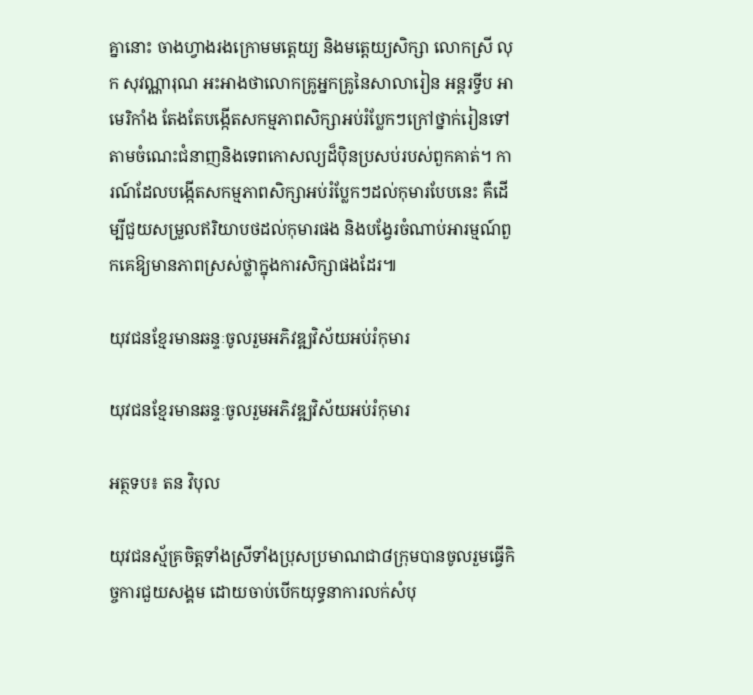គ្នានោះ ចាងហ្វាងរងក្រោមមត្តេយ្យ និងមត្ដេយ្យសិក្សា លោកស្រី លុក សុវណ្ណារុណ អះអាងថាលោកគ្រូអ្នកគ្រូនៃសាលារៀន អន្តរទ្វីប អាមេរិកាំង តែងតែបង្កើតសកម្មភាពសិក្សាអប់រំប្លែកៗក្រៅថ្នាក់រៀនទៅតាមចំណេះជំនាញនិងទេពកោសល្យដ៏ប៉ិនប្រសប់របស់ពួកគាត់។ ការណ៍ដែលបង្កើតសកម្មភាពសិក្សាអប់រំប្លែកៗដល់កុមារបែបនេះ គឺដើម្បីជួយសម្រួលឥរិយាបថដល់កុមារផង និងបង្វែរចំណាប់អារម្មណ៍ពួកគេឱ្យមានភាពស្រស់ថ្លាក្នុងការសិក្សាផងដែរ៕

យុវជនខ្មែរមានឆន្ទៈចូលរួមអភិវឌ្ឍវិស័យអប់រំកុមារ

យុវជនខ្មែរមានឆន្ទៈចូលរួមអភិវឌ្ឍវិស័យអប់រំកុមារ

អត្ថទប៖ តន វិបុល

យុវជនស្ម័គ្រចិត្តទាំងស្រីទាំងប្រុសប្រមាណជា៨ក្រុមបានចូលរួមធ្វើកិច្ចការជួយសង្គម ដោយចាប់បើកយុទ្ធនាការលក់សំបុ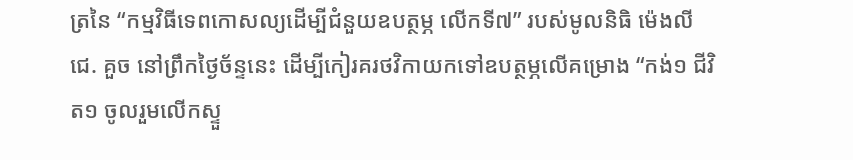ត្រនៃ “កម្មវិធីទេពកោសល្យដើម្បីជំនួយឧបត្ថម្ភ លើកទី៧” របស់មូលនិធិ ម៉េងលី ជេ. គួច នៅព្រឹកថ្ងៃច័ន្ទនេះ ដើម្បីកៀរគរថវិកាយកទៅឧបត្ថម្ភលើគម្រោង “កង់១ ជីវិត១ ចូលរួមលើកស្ទួ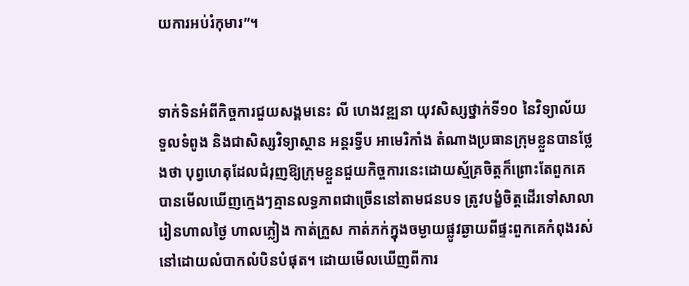យការអប់រំកុមារ”។


ទាក់ទិនអំពីកិច្ចការជួយសង្គមនេះ លី ហេងវឌ្ឍនា យុវសិស្សថ្នាក់ទី១០ នៃវិទ្យាល័យទួលទំពូង និងជាសិស្សវិទ្យាស្ថាន អន្តរទ្វីប អាមេរិកាំង តំណាងប្រធានក្រុមខ្លួនបានថ្លែងថា បុព្វហេតុដែលជំរុញឱ្យក្រុមខ្លួនជួយកិច្ចការនេះដោយស្ម័គ្រចិត្តក៏ព្រោះតែពួកគេបានមើលឃើញក្មេងៗគ្មានលទ្ធភាពជាច្រើននៅតាមជនបទ ត្រូវបង្ខំចិត្តដើរទៅសាលារៀនហាលថ្ងៃ ហាលភ្លៀង កាត់ក្រួស កាត់ភក់ក្នុងចម្ងាយផ្លូវឆ្ងាយពីផ្ទះពួកគេកំពុងរស់នៅដោយលំបាកលំបិនបំផុត។ ដោយមើលឃើញពីការ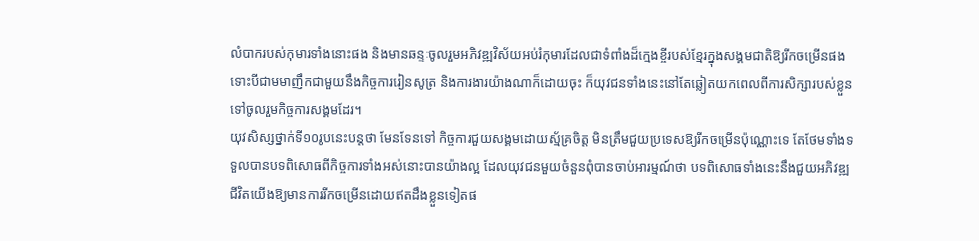លំបាករបស់កុមារទាំងនោះផង និងមានឆន្ទៈចូលរួមអភិវឌ្ឍវិស័យអប់រំកុមារដែលជាទំពាំងដ៏ក្មេងខ្ចីរបស់ខ្មែរក្នុងសង្គមជាតិឱ្យរីកចម្រើនផង ទោះបីជាមមាញឹកជាមួយនឹងកិច្ចការរៀនសូត្រ និងការងារយ៉ាងណាក៏ដោយចុះ ក៏យុវជនទាំងនេះនៅតែឆ្លៀតយកពេលពីការសិក្សារបស់ខ្លួនទៅចូលរួមកិច្ចការសង្គមដែរ។
យុវសិស្សថ្នាក់ទី១០រូបនេះបន្តថា មែនទែនទៅ កិច្ចការជួយសង្គមដោយស្ម័គ្រចិត្ត មិនត្រឹមជួយប្រទេសឱ្យរីកចម្រើនប៉ុណ្ណោះទេ តែថែមទាំងទទួលបានបទពិសោធពីកិច្ចការទាំងអស់នោះបានយ៉ាងល្អ ដែលយុវជនមួយចំនួនពុំបានចាប់អារម្មណ៍ថា បទពិសោធទាំងនេះនឹងជួយអភិវឌ្ឍជីវិតយើងឱ្យមានការរីកចម្រើនដោយឥតដឹងខ្លួនទៀតផ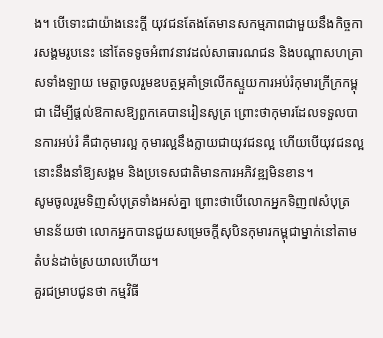ង។ បើទោះជាយ៉ាងនេះក្តី យុវជនតែងតែមានសកម្មភាពជាមួយនឹងកិច្ចការសង្គមរូបនេះ នៅតែទទូចអំពាវនាវដល់សាធារណជន និងបណ្តាសហគ្រាសទាំងឡាយ មេត្តាចូលរួមឧបត្ថម្ភគាំទ្រលើកស្ទួយការអប់រំកុមារក្រីក្រកម្ពុជា ដើម្បីផ្តល់ឱកាសឱ្យពួកគេបានរៀនសូត្រ ព្រោះថាកុមារដែលទទួលបានការអប់រំ គឺជាកុមារល្អ កុមារល្អនឹងក្លាយជាយុវជនល្អ ហើយបើយុវជនល្អ នោះនឹងនាំឱ្យសង្គម និងប្រទេសជាតិមានការអភិវឌ្ឍមិនខាន។
សូមចូលរួមទិញសំបុត្រទាំងអស់គ្នា ព្រោះថាបើលោកអ្នកទិញ៧សំបុត្រ មានន័យថា លោកអ្នកបានជួយសម្រេចក្តីសុបិនកុមារកម្ពុជាម្នាក់នៅតាមតំបន់ដាច់ស្រយាលហើយ។
គួរជម្រាបជូនថា កម្មវិធី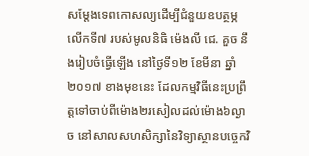សម្តែងទេពកោសល្យដើម្បីជំនួយឧបត្ថម្ភ លើកទី៧ របស់មូលនិធិ ម៉េងលី ជេ. គួច នឹងរៀបចំធ្វើឡើង នៅថ្ងៃទី១២ ខែមីនា ឆ្នាំ២០១៧ ខាងមុខនេះ ដែលកម្មវិធីនេះប្រព្រឹត្តទៅចាប់ពីម៉ោង២រសៀលដល់ម៉ោង៦ល្ងាច នៅសាលសហសិក្សានៃវិទ្យាស្ថានបច្ចេកវិ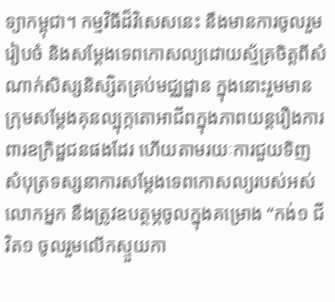ទ្យាកម្ពុជា។ កម្មវិធីដ៏វិសេសនេះ នឹងមានការចូលរួមរៀបចំ និងសម្តែងទេពកោសល្យដោយស្ម័គ្រចិត្តពីសំណាក់សិស្សនិស្សិតគ្រប់មជ្ឈដ្ឋាន ក្នុងនោះរួមមានក្រុមសម្តែងគុនល្បុក្កតោអាជីពក្នុងភាពយន្តរឿងការពារឧក្រិដ្ឋជនផងដែរ ហើយតាមរយៈការជួយទិញសំបុត្រទស្សនាការសម្តែងទេពកោសល្យរបស់អស់លោកអ្នក នឹងត្រូវឧបត្ថម្ភចូលក្នុងគម្រោង “កង់១ ជីវិត១ ចូលរួមលើកស្ទួយកា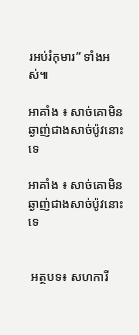រអប់រំកុមារ” ទាំងអស់៕

អាគាំង ៖ សាច់គោមិនឆ្ងាញ់ជាងសាច់ប៉ូវនោះទេ

អាគាំង ៖ សាច់គោមិនឆ្ងាញ់ជាងសាច់ប៉ូវនោះទេ


 អត្ថបទ៖ សហការី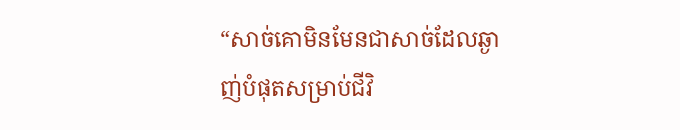“សាច់គោមិនមែនជាសាច់ដែលឆ្ងាញ់បំផុតសម្រាប់ជីវិ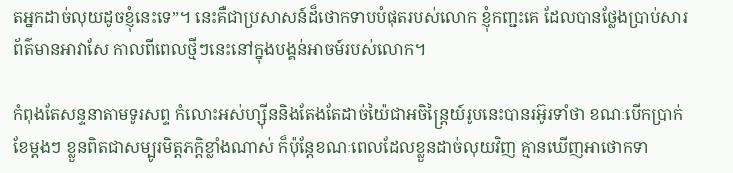តអ្នកដាច់លុយដូចខ្ញុំនេះទេ”។ នេះគឺជាប្រសាសន៍ដ៏ថោកទាបបំផុតរបស់លោក ខ្ញុំកញ្ជះគេ ដែលបានថ្លែងប្រាប់សារព័ត៌មានអាវាសែ កាលពីពេលថ្មីៗនេះនៅក្នុងបង្គន់អាចម៍របស់លោក។

កំពុងតែសន្ទនាតាមទូរសព្ទ កំលោះអស់ហ្ស៊ីននិងតែងតែដាច់យ៉ៃជាអចិន្ត្រៃយ៍រូបនេះបានរអ៊ូរទាំថា ខណៈបើកប្រាក់ខែម្ដងៗ ខ្លួនពិតជាសម្បូរមិត្តភក្តិខ្លាំងណាស់ ក៏ប៉ុន្តែខណៈពេលដែលខ្លួនដាច់លុយវិញ គ្មានឃើញអាថោកទា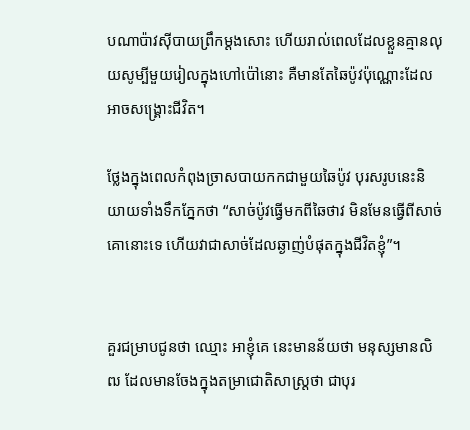បណាប៉ាវស៊ីបាយព្រឹកម្ដងសោះ ហើយរាល់ពេលដែលខ្លួនគ្មានលុយសូម្បីមួយរៀលក្នុងហៅប៉ៅនោះ គឺមានតែឆៃប៉ូវប៉ុណ្ណោះដែលអាចសង្គ្រោះជីវិត។

ថ្លែងក្នុងពេលកំពុងច្រាសបាយកកជាមួយឆៃប៉ូវ បុរសរូបនេះនិយាយទាំងទឹកភ្នែកថា “សាច់ប៉ូវធ្វើមកពីឆៃថាវ មិនមែនធ្វើពីសាច់គោនោះទេ ហើយវាជាសាច់ដែលឆ្ងាញ់បំផុតក្នុងជីវិតខ្ញុំ”។


គួរជម្រាបជូនថា ឈ្មោះ អាខ្ញុំគេ នេះមានន័យថា មនុស្សមានលិឍ ដែលមានចែងក្នុងតម្រាជោតិសាស្ត្រថា ជាបុរ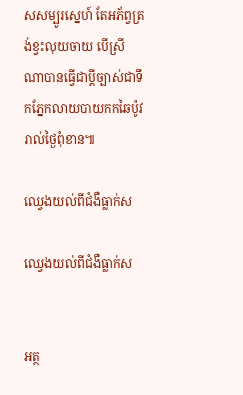សសម្បូរស្នេហ៍ តែអភ័ព្វត្រង់ខ្វះលុយចាយ បើស្រីណាបានធ្វើជាប្តីច្បាស់ជាទឹកភ្នែកលាយបាយកកឆៃប៉ូវរាល់ថ្ងៃពុំខាន៕

ឈ្វេងយល់ពីជំងឺធ្លាក់ស

ឈ្វេងយល់ពីជំងឺធ្លាក់ស


អត្ថ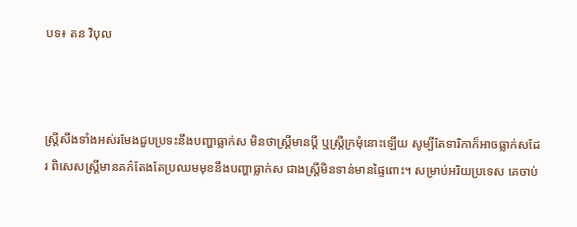បទ៖ តន វិបុល



ស្រ្តីសឹងទាំងអស់រមែងជួបប្រទះនឹងបញ្ហាធ្លាក់ស មិនថាស្រ្តីមានប្តី ឬស្រ្តីក្រមុំនោះឡើយ សូម្បីតែទារិកាក៏អាចធ្លាក់សដែរ ពិសេសស្រ្តីមានគភ៌តែងតែប្រឈមមុខនឹងបញ្ហាធ្លាក់ស ជាងស្រ្តីមិនទាន់មានផ្ទៃពោះ។ សម្រាប់អរិយប្រទេស គេចាប់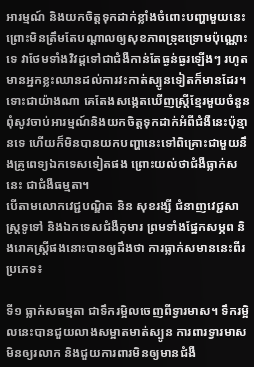អារម្មណ៍ និងយកចិត្តទុកដាក់ខ្លាំងចំពោះបញ្ហាមួយនេះ ព្រោះមិនត្រឹមតែបណ្តាលឲ្យសុខភាពទ្រុឌទ្រោមប៉ុណ្ណោះទេ វាថែមទាំងវិវដ្តទៅជាជំងឺកាន់តែធ្ងន់ធ្ងរឡើងៗ រហូតមានអ្នកខ្លះឈានដល់ការវះកាត់ស្បូនទៀតក៏មានដែរ។ ទោះជាយ៉ាងណា គេតែងសង្កេតឃើញស្រ្តីខ្មែរមួយចំនួនពុំសូវចាប់អារម្មណ៍និងយកចិត្តទុកដាក់អំពីជំងឺនេះប៉ុន្មានទេ ហើយក៏មិនបានយកបញ្ហានេះទៅពិគ្រោះជាមួយនឹងគ្រូពេទ្យឯកទេសទៀតផង ព្រោះយល់ថាជំងឺធ្លាក់សនេះ ជាជំងឺធម្មតា។
បើតាមលោកវេជ្ជបណ្ឌិត និន សុខរង្សី ជំនាញវេជ្ជសាស្រ្តទូទៅ និងឯកទេសជំងឺកុមារ ព្រមទាំងផ្នែកសម្ភព និងរោគស្រ្តីផងនោះបានឲ្យដឹងថា ការធ្លាក់សមាននេះពីរប្រភេទ៖

ទី១ ធ្លាក់សធម្មតា ជាទឹករម្អិលចេញពីទ្វារមាស។ ទឹករម្អិលនេះបានជួយលាងសម្អាតមាត់ស្បូន ការពារទ្វារមាសមិនឲ្យរលាក និងជួយការពារមិនឲ្យមានជំងឺ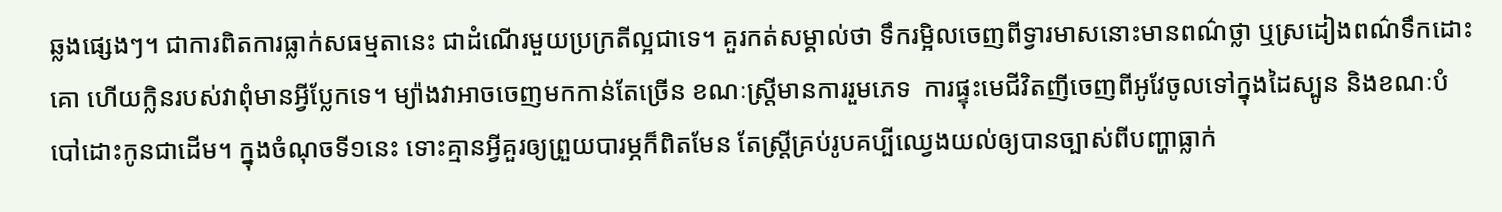ឆ្លងផ្សេងៗ។ ជាការពិតការធ្លាក់សធម្មតានេះ ជាដំណើរមួយប្រក្រតីល្អជាទេ។ គួរកត់សម្គាល់ថា ទឹករម្អិលចេញពីទ្វារមាសនោះមានពណ៌ថ្លា ឬស្រដៀងពណ៌ទឹកដោះគោ ហើយក្លិនរបស់វាពុំមានអ្វីប្លែកទេ។ ម្យ៉ាងវាអាចចេញមកកាន់តែច្រើន ខណៈស្រ្តីមានការរួមភេទ  ការផ្ទុះមេជីវិតញីចេញពីអូវែចូលទៅក្នុងដៃស្បូន និងខណៈបំបៅដោះកូនជាដើម។ ក្នុងចំណុចទី១នេះ ទោះគ្មានអ្វីគួរឲ្យព្រួយបារម្ភក៏ពិតមែន តែស្រី្តគ្រប់រូបគប្បីឈ្វេងយល់ឲ្យបានច្បាស់ពីបញ្ហាធ្លាក់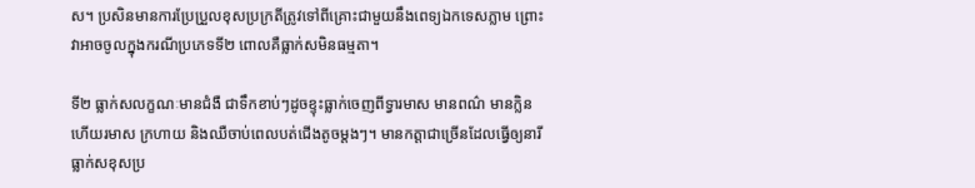ស។ ប្រសិនមានការប្រែប្រួលខុសប្រក្រតីត្រូវទៅពីគ្រោះជាមួយនឹងពេទ្យឯកទេសភ្លាម ព្រោះវាអាចចូលក្នុងករណីប្រភេទទី២ ពោលគឺធ្លាក់សមិនធម្មតា។

ទី២ ធ្លាក់សលក្ខណៈមានជំងឺ ជាទឹកខាប់ៗដូចខ្ទុះធ្លាក់ចេញពីទ្វារមាស មានពណ៌ មានក្លិន ហើយរមាស ក្រហាយ និងឈឺចាប់ពេលបត់ជើងតូចម្តងៗ។ មានកត្តាជាច្រើនដែលធ្វើឲ្យនារីធ្លាក់សខុសប្រ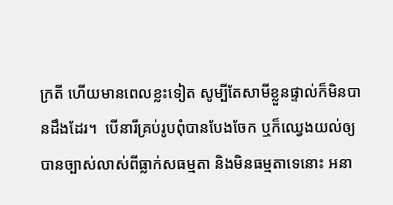ក្រតី ហើយមានពេលខ្លះទៀត សូម្បីតែសាមីខ្លួនផ្ទាល់ក៏មិនបានដឹងដែរ។  បើនារីគ្រប់រូបពុំបានបែងចែក ឬក៏ឈ្វេងយល់ឲ្យបានច្បាស់លាស់ពីធ្លាក់សធម្មតា និងមិនធម្មតាទេនោះ អនា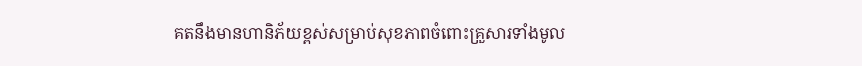គតនឹងមានហានិភ័យខ្ពស់សម្រាប់សុខភាពចំពោះគ្រួសារទាំងមូល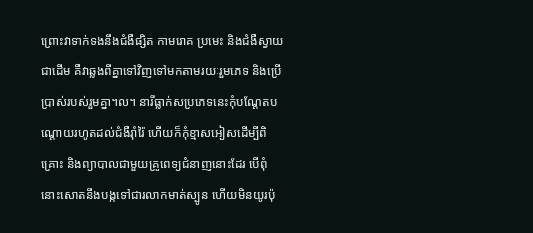ព្រោះវាទាក់ទងនឹងជំងឺផ្សិត កាមរោគ ប្រមេះ និងជំងឺស្វាយជាដើម គឺវាឆ្លងពីគ្នាទៅវិញទៅមកតាមរយៈរួមភេទ និងប្រើប្រាស់របស់រួមគ្នា។ល។ នារីធ្លាក់សប្រភេទនេះកុំបណ្តែតបណ្តោយរហូតដល់ជំងឺរ៉ាំរ៉ៃ ហើយក៏កុំខ្មាសអៀសដើម្បីពិគ្រោះ និងព្យាបាលជាមួយគ្រូពេទ្យជំនាញនោះដែរ បើពុំនោះសោតនឹងបង្កទៅជារលាកមាត់ស្បូន ហើយមិនយូរប៉ុ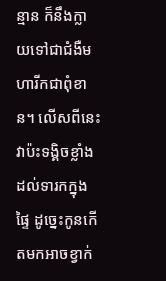ន្មាន ក៏នឹងក្លាយទៅជាជំងឺមហារីកជាពុំខាន។ លើសពីនេះ វាប៉ះទង្គិចខ្លាំងដល់ទារកក្នុងផ្ទៃ ដូច្នេះកូនកើតមកអាចខ្វាក់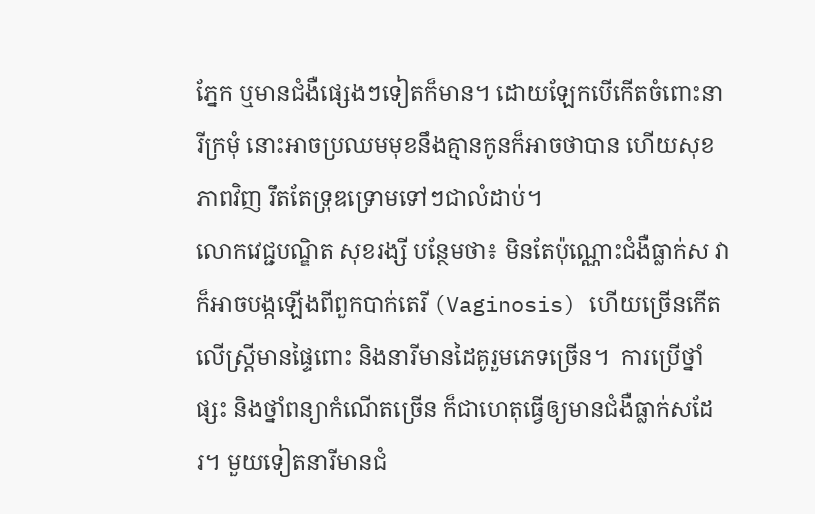ភ្នែក ឬមានជំងឺផ្សេងៗទៀតក៏មាន។ ដោយឡែកបើកើតចំពោះនារីក្រមុំ នោះអាចប្រឈមមុខនឹងគ្មានកូនក៏អាចថាបាន ហើយសុខភាពវិញ រឹតតែទ្រុឌទ្រោមទៅៗជាលំដាប់។
លោកវេជ្ជបណ្ឌិត សុខរង្សី បន្ថែមថា៖ មិនតែប៉ុណ្ណោះជំងឺធ្លាក់ស វាក៏អាចបង្កឡើងពីពួកបាក់តេរី (Vaginosis) ហើយច្រើនកើតលើស្រី្តមានផ្ទៃពោះ និងនារីមានដៃគូរួមភេទច្រើន។  ការប្រើថ្នាំផ្សះ និងថ្នាំពន្យាកំណើតច្រើន ក៏ជាហេតុធ្វើឲ្យមានជំងឺធ្លាក់សដែរ។ មួយទៀតនារីមានជំ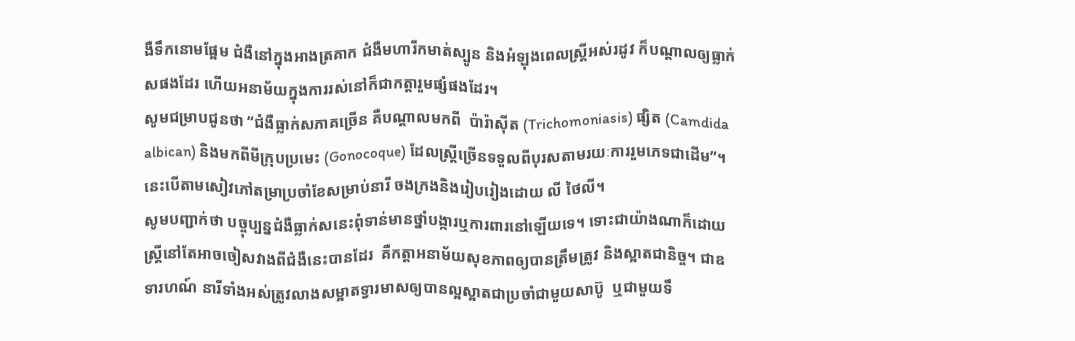ងឺទឹកនោមផ្អែម ជំងឺនៅក្នុងអាងត្រគាក ជំងឺមហារីកមាត់ស្បូន និងអំឡុងពេលស្រ្តីអស់រដូវ ក៏បណ្តាលឲ្យធ្លាក់សផងដែរ ហើយអនាម័យក្នុងការរស់នៅក៏ជាកត្តារួមផ្សំផងដែរ។
សូមជម្រាបជូនថា “ជំងឺធ្លាក់សភាគច្រើន គឺបណ្តាលមកពី  ប៉ារ៉ាស៊ីត (Trichomoniasis) ផ្សិត (Camdida albican) និងមកពីមីក្រុបប្រមេះ (Gonocoque) ដែលស្រ្តីច្រើនទទួលពីបុរសតាមរយៈការរួមភេទជាដើម”។ នេះបើតាមសៀវភៅតម្រាប្រចាំខែសម្រាប់នារី ចងក្រងនិងរៀបរៀងដោយ លី ថៃលី។
សូមបញ្ជាក់ថា បច្ចុប្បន្នជំងឺធ្លាក់សនេះពុំទាន់មានថ្នាំបង្ការឬការពារនៅឡើយទេ។ ទោះជាយ៉ាងណាក៏ដោយ ស្រ្តីនៅតែអាចចៀសវាងពីជំងឺនេះបានដែរ  គឺកត្តាអនាម័យសុខភាពឲ្យបានត្រឹមត្រូវ និងស្អាតជានិច្ច។ ជាឧទារហណ៍ នារីទាំងអស់ត្រូវលាងសម្អាតទ្វារមាសឲ្យបានល្អស្អាតជាប្រចាំជាមួយសាប៊ូ  ឬជាមួយទឹ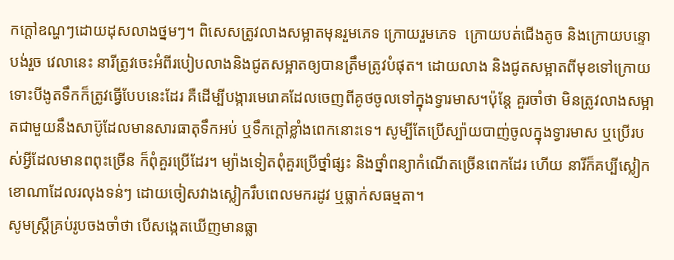កក្តៅឧណ្ហៗដោយដុសលាងថ្នមៗ។ ពិសេសត្រូវលាងសម្អាតមុនរួមភេទ ក្រោយរួមភេទ  ក្រោយបត់ជើងតូច និងក្រោយបន្ទោបង់រួច វេលានេះ នារីត្រូវចេះអំពីរបៀបលាងនិងជូតសម្អាតឲ្យបានត្រឹមត្រូវបំផុត។ ដោយលាង និងជូតសម្អាតពីមុខទៅក្រោយ ទោះបីងូតទឹកក៏ត្រូវធ្វើបែបនេះដែរ គឺដើម្បីបង្ការមេរោគដែលចេញពីគូថចូលទៅក្នុងទ្វារមាស។ប៉ុន្តែ គួរចាំថា មិនត្រូវលាងសម្អាតជាមួយនឹងសាប៊ូដែលមានសារធាតុទឹកអប់ ឬទឹកក្តៅខ្លាំងពេកនោះទេ។ សូម្បីតែប្រើស្ប៉ាយបាញ់ចូលក្នុងទ្វារមាស ឬប្រើរបស់អ្វីដែលមានពពុះច្រើន ក៏ពុំគួរប្រើដែរ។ ម្យ៉ាងទៀតពុំគួរប្រើថ្នាំផ្សះ និងថ្នាំពន្យាកំណើតច្រើនពេកដែរ ហើយ នារីក៏គប្បីស្លៀកខោណាដែលរលុងទន់ៗ ដោយចៀសវាងស្លៀករឹបពេលមករដូវ ឬធ្លាក់សធម្មតា។
សូមស្ត្រីគ្រប់រូបចងចាំថា បើសង្កេតឃើញមានធ្លា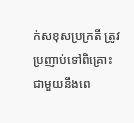ក់សខុសប្រក្រតី ត្រូវប្រញាប់ទៅពិគ្រោះជាមួយនឹងពេ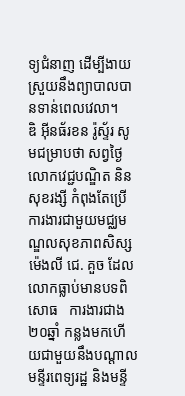ទ្យជំនាញ ដើម្បីងាយស្រួយនឹងព្យាបាលបានទាន់ពេលវេលា។
ឌិ អ៊ីនធ័រខន រ៉ូស្ទ័រ សូមជម្រាបថា សព្វថ្ងៃលោកវេជ្ជបណ្ឌិត និន សុខរង្សី កំពុងតែប្រើការងារជាមួយមជ្ឈមណ្ឌលសុខភាពសិស្ស  ម៉េងលី ជេ. គួច ដែលលោកធ្លាប់មានបទពិសោធ   ការងារជាង២០ឆ្នាំ កន្លងមកហើយជាមួយនឹងបណ្តាលមន្ទីរពេទ្យរដ្ឋ និងមន្ទី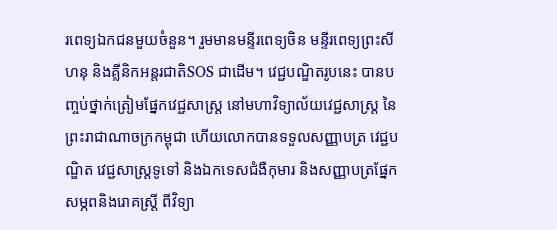រពេទ្យឯកជនមួយចំនួន។ រួមមានមន្ទីរពេទ្យចិន មន្ទីរពេទ្យព្រះសីហនុ និងគ្លីនិកអន្តរជាតិSOS ជាដើម។ វេជ្ជបណ្ឌិតរូបនេះ បានបញ្ចប់ថ្នាក់ត្រៀមផ្នែកវេជ្ជសាស្រ្ត នៅមហាវិទ្យាល័យវេជ្ជសាស្រ្ត នៃព្រះរាជាណាចក្រកម្ពុជា ហើយលោកបានទទួលសញ្ញាបត្រ វេជ្ជបណ្ឌិត វេជ្ជសាស្រ្តទូទៅ និងឯកទេសជំងឺកុមារ និងសញ្ញាបត្រផ្នែកសម្ភពនិងរោគស្រ្តី ពីវិទ្យា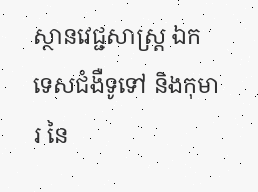ស្ថានវេជ្ជសាស្រ្ត ឯកទេសជំងឺទូទៅ និងកុមារ នៃ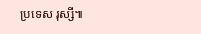ប្រទេស រុស្សី៕